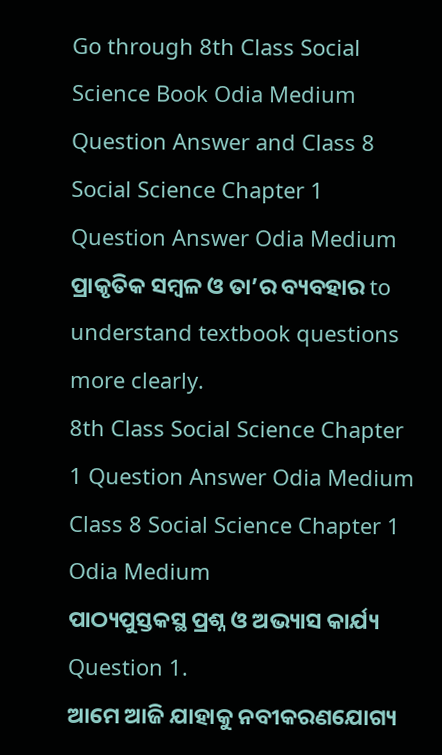Go through 8th Class Social Science Book Odia Medium Question Answer and Class 8 Social Science Chapter 1 Question Answer Odia Medium ପ୍ରାକୃତିକ ସମ୍ବଳ ଓ ତା’ର ବ୍ୟବହାର to understand textbook questions more clearly.
8th Class Social Science Chapter 1 Question Answer Odia Medium
Class 8 Social Science Chapter 1 Odia Medium
ପାଠ୍ୟପୁସ୍ତକସ୍ଥ ପ୍ରଶ୍ନ ଓ ଅଭ୍ୟାସ କାର୍ଯ୍ୟ
Question 1.
ଆମେ ଆଜି ଯାହାକୁ ନବୀକରଣଯୋଗ୍ୟ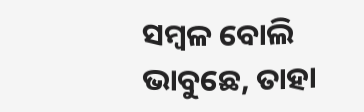ସମ୍ବଳ ବୋଲି ଭାବୁଛେ, ତାହା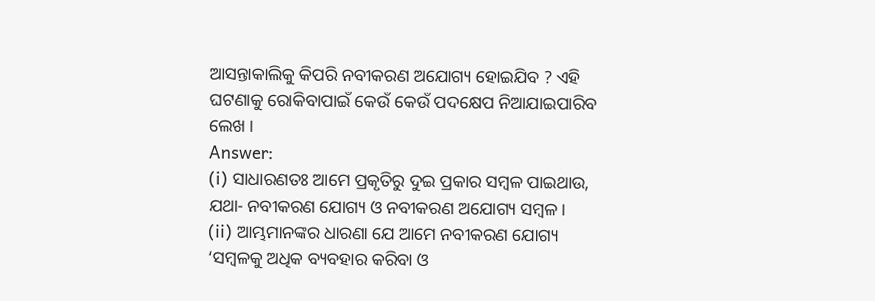ଆସନ୍ତାକାଲିକୁ କିପରି ନବୀକରଣ ଅଯୋଗ୍ୟ ହୋଇଯିବ ? ଏହି ଘଟଣାକୁ ରୋକିବାପାଇଁ କେଉଁ କେଉଁ ପଦକ୍ଷେପ ନିଆଯାଇପାରିବ ଲେଖ ।
Answer:
(i) ସାଧାରଣତଃ ଆମେ ପ୍ରକୃତିରୁ ଦୁଇ ପ୍ରକାର ସମ୍ବଳ ପାଇଥାଉ, ଯଥା- ନବୀକରଣ ଯୋଗ୍ୟ ଓ ନବୀକରଣ ଅଯୋଗ୍ୟ ସମ୍ବଳ ।
(ii) ଆମ୍ଭମାନଙ୍କର ଧାରଣା ଯେ ଆମେ ନବୀକରଣ ଯୋଗ୍ୟ ‘ସମ୍ବଳକୁ ଅଧିକ ବ୍ୟବହାର କରିବା ଓ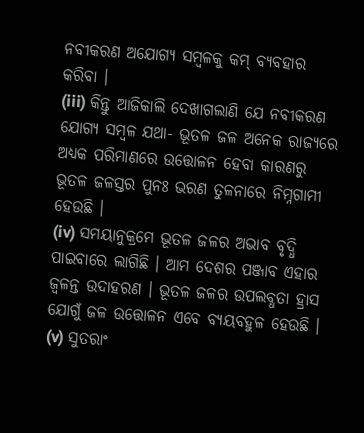ନବୀକରଣ ଅଯୋଗ୍ୟ ସମ୍ବଳକୁ କମ୍ ବ୍ୟବହାର କରିବା ।
(iii) କିନ୍ତୁ ଆଜିକାଲି ଦେଖାଗଲାଣି ଯେ ନବୀକରଣ ଯୋଗ୍ଯ ସମ୍ବଳ ଯଥା- ଭୂତଳ ଜଳ ଅନେକ ରାଜ୍ୟରେ ଅଧ୍ୟକ ପରିମାଣରେ ଉତ୍ତୋଳନ ହେବା କାରଣରୁ ଭୂତଳ ଜଳସ୍ତର ପୁନଃ ଭରଣ ତୁଳନାରେ ନିମ୍ନଗାମୀ ହେଉଛି ।
(iv) ସମୟାନୁକ୍ରମେ ଭୂତଳ ଜଳର ଅଭାବ ବୃଦ୍ଧି ପାଇବାରେ ଲାଗିଛି । ଆମ ଦେଶର ପଞ୍ଜାବ ଏହାର ଜ୍ଵଳନ୍ତ ଉଦାହରଣ । ଭୂତଳ ଜଳର ଉପଲବ୍ଧତା ହ୍ରାସ ଯୋଗୁଁ ଜଳ ଉତ୍ତୋଳନ ଏବେ ବ୍ୟୟବହୁଳ ହେଉଛି ।
(v) ସୁତରାଂ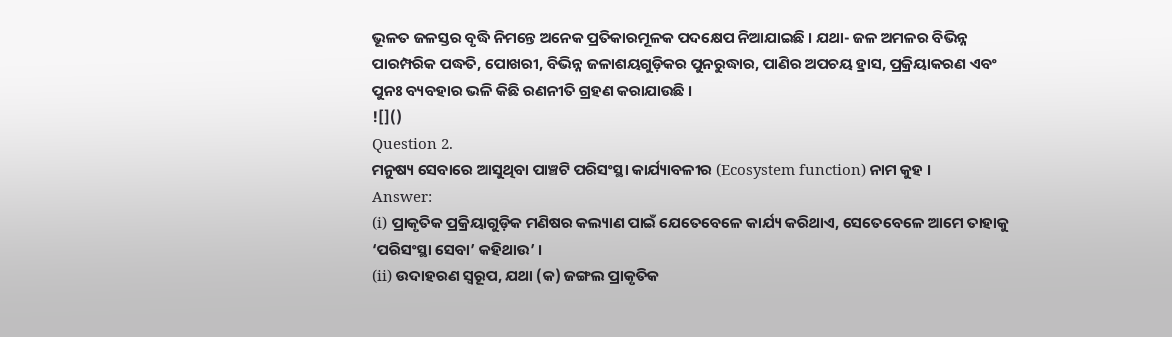ଭୂଳତ ଜଳସ୍ତର ବୃଦ୍ଧି ନିମନ୍ତେ ଅନେକ ପ୍ରତିକାରମୂଳକ ପଦକ୍ଷେପ ନିଆଯାଇଛି । ଯଥା- ଜଳ ଅମଳର ବିଭିନ୍ନ ପାରମ୍ପରିକ ପଦ୍ଧତି, ପୋଖରୀ, ବିଭିନ୍ନ ଜଳାଶୟଗୁଡ଼ିକର ପୁନରୁଦ୍ଧାର, ପାଣିର ଅପଚୟ ହ୍ରାସ, ପ୍ରକ୍ରିୟାକରଣ ଏବଂ ପୁନଃ ବ୍ୟବହାର ଭଳି କିଛି ରଣନୀତି ଗ୍ରହଣ କରାଯାଉଛି ।
![]()
Question 2.
ମନୁଷ୍ୟ ସେବାରେ ଆସୁଥିବା ପାଞ୍ଚଟି ପରିସଂସ୍ଥା କାର୍ଯ୍ୟାବଳୀର (Ecosystem function) ନାମ କୁହ ।
Answer:
(i) ପ୍ରାକୃତିକ ପ୍ରକ୍ରିୟାଗୁଡ଼ିକ ମଣିଷର କଲ୍ୟାଣ ପାଇଁ ଯେତେବେଳେ କାର୍ଯ୍ୟ କରିଥାଏ, ସେତେବେଳେ ଆମେ ତାହାକୁ ‘ପରିସଂସ୍ଥା ସେବା’ କହିଥାଉ’ ।
(ii) ଉଦାହରଣ ସ୍ଵରୂପ, ଯଥା (କ) ଜଙ୍ଗଲ ପ୍ରାକୃତିକ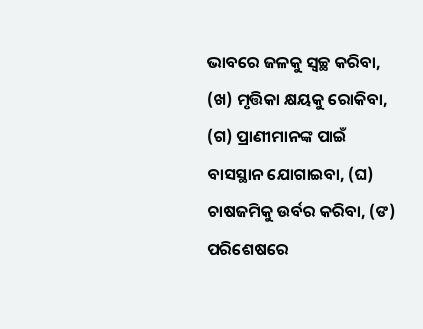ଭାବରେ ଜଳକୁ ସ୍ୱଚ୍ଛ କରିବା, (ଖ) ମୃତ୍ତିକା କ୍ଷୟକୁ ରୋକିବା, (ଗ) ପ୍ରାଣୀମାନଙ୍କ ପାଇଁ ବାସସ୍ଥାନ ଯୋଗାଇବା, (ଘ) ଚାଷଜମିକୁ ଉର୍ବର କରିବା, (ଙ) ପରିଶେଷରେ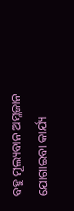ବହୁ ମୂଲ୍ୟବାନ ଅମ୍ଳଜାନ ଯୋଗାଇବା କାର୍ଯ୍ୟ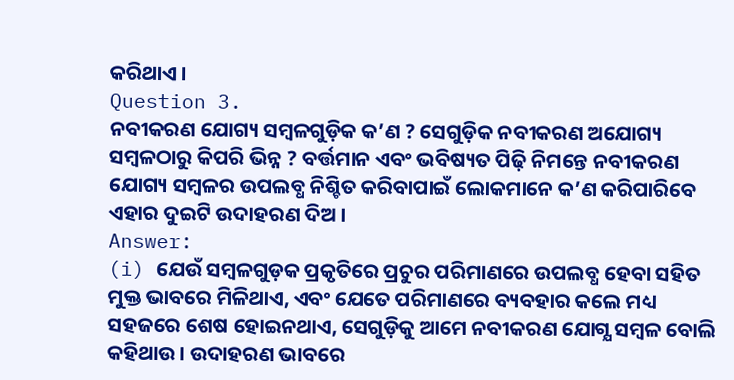କରିଥାଏ ।
Question 3.
ନବୀକରଣ ଯୋଗ୍ୟ ସମ୍ବଳଗୁଡ଼ିକ କ’ଣ ? ସେଗୁଡ଼ିକ ନବୀକରଣ ଅଯୋଗ୍ୟ ସମ୍ବଳଠାରୁ କିପରି ଭିନ୍ନ ? ବର୍ତ୍ତମାନ ଏବଂ ଭବିଷ୍ୟତ ପିଢ଼ି ନିମନ୍ତେ ନବୀକରଣ ଯୋଗ୍ୟ ସମ୍ବଳର ଉପଲବ୍ଧ ନିଶ୍ଚିତ କରିବାପାଇଁ ଲୋକମାନେ କ’ଣ କରିପାରିବେ ଏହାର ଦୁଇଟି ଉଦାହରଣ ଦିଅ ।
Answer:
(i) ଯେଉଁ ସମ୍ବଳଗୁଡ଼କ ପ୍ରକୃତିରେ ପ୍ରଚୁର ପରିମାଣରେ ଉପଲବ୍ଧ ହେବା ସହିତ ମୁକ୍ତ ଭାବରେ ମିଳିଥାଏ, ଏବଂ ଯେତେ ପରିମାଣରେ ବ୍ୟବହାର କଲେ ମଧ୍ୟ ସହଜରେ ଶେଷ ହୋଇନଥାଏ, ସେଗୁଡ଼ିକୁ ଆମେ ନବୀକରଣ ଯୋଗ୍ଯ ସମ୍ବଳ ବୋଲି କହିଥାଉ । ଉଦାହରଣ ଭାବରେ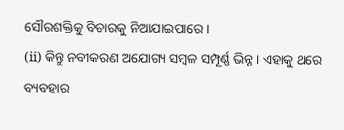ସୌରଶକ୍ତିକୁ ବିଚାରକୁ ନିଆଯାଇପାରେ ।
(ii) କିନ୍ତୁ ନବୀକରଣ ଅଯୋଗ୍ୟ ସମ୍ବଳ ସମ୍ପୂର୍ଣ୍ଣ ଭିନ୍ନ । ଏହାକୁ ଥରେ ବ୍ୟବହାର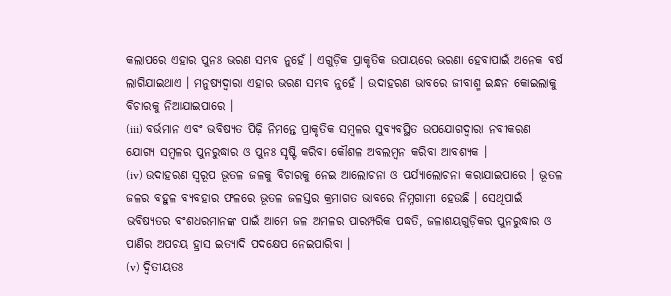କଲାପରେ ଏହାର ପୁନଃ ଭରଣ ସମ୍ଭବ ନୁହେଁ । ଏଗୁଡ଼ିକ ପ୍ରାକୃତିକ ଉପାୟରେ ଭରଣା ହେବାପାଇଁ ଅନେକ ବର୍ଷ ଲାଗିଯାଇଥାଏ । ମନୁଷ୍ୟଦ୍ଵାରା ଏହାର ଭରଣ ସମ୍ଭବ ନୁହେଁ । ଉଦାହରଣ ଭାବରେ ଜୀବାଶ୍ମ ଇନ୍ଧନ କୋଇଲାକୁ ବିଚାରକୁ ନିଆଯାଇପାରେ ।
(iii) ବର୍ଭମାନ ଏବଂ ଭବିଷ୍ୟତ ପିଢ଼ି ନିମନ୍ତେ ପ୍ରାକୃତିକ ସମ୍ବଳର ସୁବ୍ୟବସ୍ଥିତ ଉପଯୋଗଦ୍ଵାରା ନବୀକରଣ ଯୋଗ୍ୟ ସମ୍ବଳର ପୁନରୁଦ୍ଧାର ଓ ପୁନଃ ସୃଷ୍ଟି କରିବା କୌଶଳ ଅବଲମ୍ବନ କରିବା ଆବଶ୍ୟକ ।
(iv) ଉଦାହରଣ ସ୍ଵରୂପ ଭୂତଳ ଜଳକୁ ବିଚାରକୁ ନେଇ ଆଲୋଚନା ଓ ପର୍ଯ୍ୟାଲୋଚନା କରାଯାଇପାରେ । ଭୂତଳ ଜଳର ବହୁଳ ବ୍ୟବହାର ଫଳରେ ଭୂତଳ ଜଳସ୍ତର କ୍ରମାଗତ ଭାବରେ ନିମ୍ନଗାମୀ ହେଉଛି । ସେଥିପାଇଁ ଭବିଷ୍ୟତର ବଂଶଧରମାନଙ୍କ ପାଇଁ ଆମେ ଜଳ ଅମଳର ପାରମ୍ପରିକ ପଦ୍ଧତି, ଜଳାଶୟଗୁଡ଼ିକର ପୁନରୁଦ୍ଧାର ଓ ପାଣିର ଅପଚୟ ହ୍ରାସ ଇତ୍ୟାଦି ପଦକ୍ଷେପ ନେଇପାରିବା ।
(v) ଦ୍ଵିତୀୟତଃ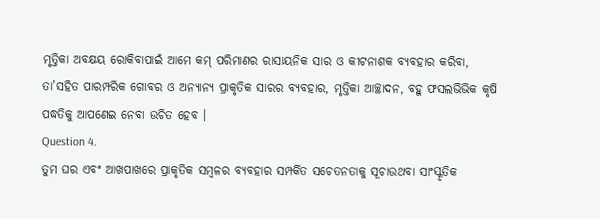ମୃତ୍ତିକା ଅବକ୍ଷୟ ରୋକିବାପାଇଁ ଆମେ କମ୍ ପରିମାଣର ରାସାୟନିକ ସାର ଓ କୀଟନାଶକ ବ୍ୟବହାର କରିବା, ତା’ସହିତ ପାରମ୍ପରିକ ଗୋବର ଓ ଅନ୍ୟାନ୍ୟ ପ୍ରାକୃତିକ ସାରର ବ୍ୟବହାର, ମୃତ୍ତିକା ଆଚ୍ଛାଦନ, ବହୁ ଫସଲଭିଭିକ କୃଷି ପଦ୍ଧତିକୁ ଆପଣେଇ ନେବା ଉଚିତ ହେବ ।
Question 4.
ତୁମ ଘର ଏବଂ ଆଖପାଖରେ ପ୍ରାକୃତିକ ସମ୍ବଳର ବ୍ୟବହାର ସମ୍ପର୍କିତ ସଚେତନତାକୁ ସୂଚାଉଥବା ସାଂସ୍କୃତିକ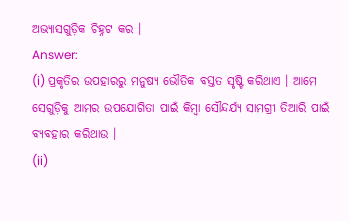ଅଭ୍ୟାସଗୁଡ଼ିକ ଚିହ୍ନଟ କର ।
Answer:
(i) ପ୍ରକୃତିର ଉପହାରରୁ ମନୁଷ୍ୟ ଭୌତିକ ବସ୍ତତ ସୃଷ୍ଟି କରିଥାଏ । ଆମେ ସେଗୁଡ଼ିକୁ ଆମର ଉପଯୋଗିତା ପାଇଁ କିମ୍ବା ସୌନ୍ଦର୍ଯ୍ୟ ସାମଗ୍ରୀ ତିଆରି ପାଇଁ ବ୍ୟବହାର କରିଥାଉ ।
(ii)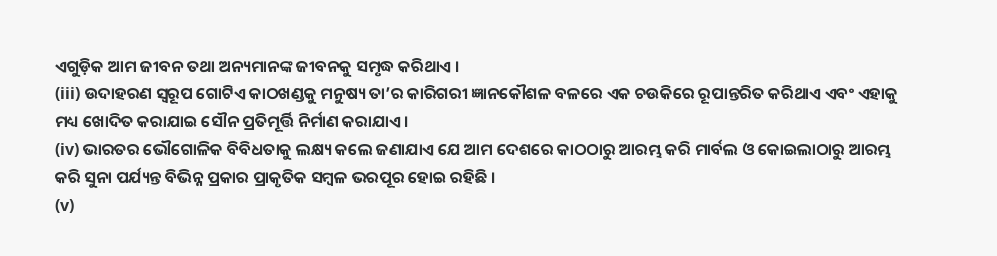ଏଗୁଡ଼ିକ ଆମ ଜୀବନ ତଥା ଅନ୍ୟମାନଙ୍କ ଜୀବନକୁ ସମୃଦ୍ଧ କରିଥାଏ ।
(iii) ଉଦାହରଣ ସ୍ୱରୂପ ଗୋଟିଏ କାଠଖଣ୍ଡକୁ ମନୁଷ୍ୟ ତା’ର କାରିଗରୀ ଜ୍ଞାନକୌଶଳ ବଳରେ ଏକ ଚଉକିରେ ରୂପାନ୍ତରିତ କରିଥାଏ ଏବଂ ଏହାକୁ ମଧ୍ୟ ଖୋଦିତ କରାଯାଇ ସୌନ ପ୍ରତିମୂର୍ତ୍ତି ନିର୍ମାଣ କରାଯାଏ ।
(iv) ଭାରତର ଭୌଗୋଳିକ ବିବିଧତାକୁ ଲକ୍ଷ୍ୟ କଲେ ଜଣାଯାଏ ଯେ ଆମ ଦେଶରେ କାଠଠାରୁ ଆରମ୍ଭ କରି ମାର୍ବଲ ଓ କୋଇଲାଠାରୁ ଆରମ୍ଭ କରି ସୁନା ପର୍ଯ୍ୟନ୍ତ ବିଭିନ୍ନ ପ୍ରକାର ପ୍ରାକୃତିକ ସମ୍ବଳ ଭରପୂର ହୋଇ ରହିଛି ।
(v)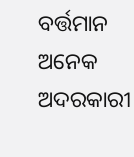ବର୍ତ୍ତମାନ ଅନେକ ଅଦରକାରୀ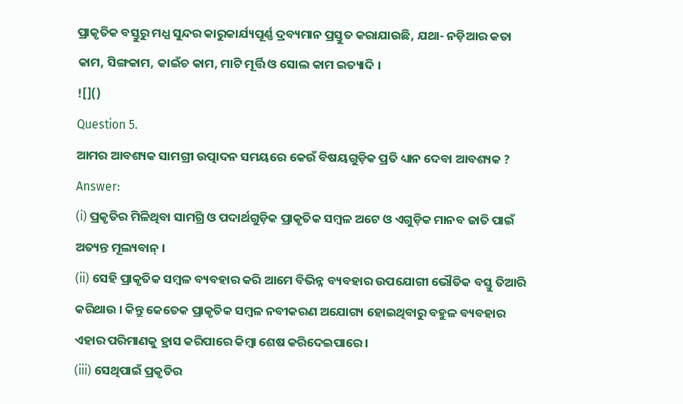ପ୍ରାକୃତିକ ବସ୍ତୁରୁ ମଧ୍ଯ ସୁନ୍ଦର କାରୁକାର୍ଯ୍ୟପୂର୍ଣ୍ଣ ଦ୍ରବ୍ୟମାନ ପ୍ରସ୍ତୁତ କରାଯାଉଛି, ଯଥା- ନଡ଼ିଆର କତା କାମ, ସିଙ୍ଗକାମ, କାଇଁଚ କାମ, ମାଟି ମୂର୍ତ୍ତି ଓ ସୋଲ କାମ ଇତ୍ୟାଦି ।
![]()
Question 5.
ଆମର ଆବଶ୍ୟକ ସାମଗ୍ରୀ ଉତ୍ପାଦନ ସମୟରେ କେଉଁ ବିଷୟଗୁଡ଼ିକ ପ୍ରତି ଧ୍ୟାନ ଦେବା ଆବଶ୍ୟକ ?
Answer:
(i) ପ୍ରକୃତିର ମିଳିଥିବା ସାମଗ୍ରି ଓ ପଦାର୍ଥଗୁଡ଼ିକ ପ୍ରାକୃତିକ ସମ୍ବଳ ଅଟେ ଓ ଏଗୁଡ଼ିକ ମାନବ ଜାତି ପାଇଁ ଅତ୍ୟନ୍ତ ମୂଲ୍ୟବାନ୍ ।
(ii) ସେହି ପ୍ରାକୃତିକ ସମ୍ବଳ ବ୍ୟବହାର କରି ଆମେ ବିଭିନ୍ନ ବ୍ୟବହାର ଉପଯୋଗୀ ଭୌତିକ ବସ୍ତୁ ତିଆରି କରିଥାଉ । କିନ୍ତୁ କେତେକ ପ୍ରାକୃତିକ ସମ୍ବଳ ନବୀକରଣ ଅଯୋଗ୍ୟ ହୋଇଥିବାରୁ ବହୁଳ ବ୍ୟବହାର ଏହାର ପରିମାଣକୁ ହ୍ରାସ କରିପାରେ କିମ୍ବା ଶେଷ କରିଦେଇପାରେ ।
(iii) ସେଥିପାଇଁ ପ୍ରକୃତିର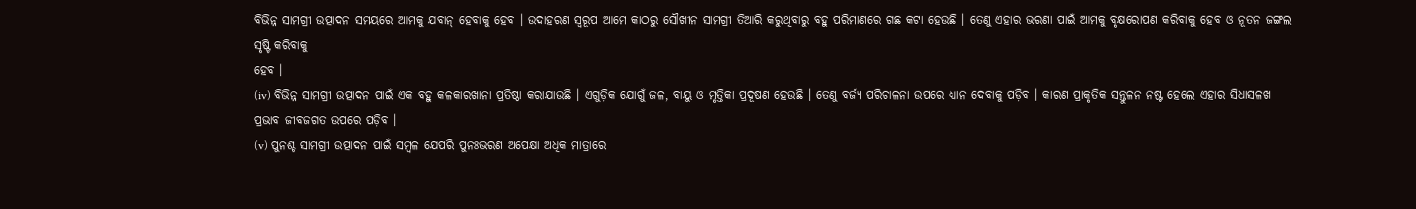ବିଭିନ୍ନ ସାମଗ୍ରୀ ଉତ୍ପାଦନ ସମୟରେ ଆମକୁ ଯବାନ୍ ହେବାକୁ ହେବ । ଉଦାହରଣ ସ୍ଵରୂପ ଆମେ କାଠରୁ ସୌଖୀନ ସାମଗ୍ରୀ ତିଆରି କରୁଥିବାରୁ ବହୁ ପରିମାଣରେ ଗଛ କଟା ହେଉଛି । ତେଣୁ ଏହାର ଭରଣା ପାଇଁ ଆମକୁ ବୃକ୍ଷରୋପଣ କରିବାକୁ ହେବ ଓ ନୂତନ ଜଙ୍ଗଲ ସୃଷ୍ଟି କରିବାକୁ
ହେବ ।
(iv) ବିଭିନ୍ନ ସାମଗ୍ରୀ ଉତ୍ପାଦନ ପାଇଁ ଏକ ବହୁ କଳକାରଖାନା ପ୍ରତିଷ୍ଠା କରାଯାଉଛି । ଏଗୁଡ଼ିକ ଯୋଗୁଁ ଜଳ, ବାୟୁ ଓ ମୃତ୍ତିକା ପ୍ରଦୂଷଣ ହେଉଛି । ତେଣୁ ବର୍ଜ୍ୟ ପରିଚାଳନା ଉପରେ ଧ୍ୟାନ ଦେବାକୁ ପଡ଼ିବ । କାରଣ ପ୍ରାକୃତିକ ସନ୍ତୁଳନ ନଷ୍ଟ ହେଲେ ଏହାର ସିଧାସଳଖ ପ୍ରଭାବ ଜୀବଜଗତ ଉପରେ ପଡ଼ିବ ।
(v) ପୁନଶ୍ଚ ସାମଗ୍ରୀ ଉତ୍ପାଦନ ପାଇଁ ସମ୍ବଳ ଯେପରି ପୁନଃଭରଣ ଅପେକ୍ଷା ଅଧିକ ମାତ୍ରାରେ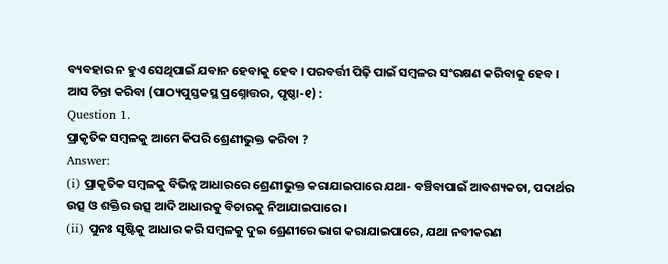ବ୍ୟବହାର ନ ହୁଏ ସେଥିପାଇଁ ଯବାନ ହେବାକୁ ହେବ । ପରବର୍ତ୍ତୀ ପିଢ଼ି ପାଇଁ ସମ୍ବଳର ସଂରକ୍ଷଣ କରିବାକୁ ହେବ ।
ଆସ ଚିନ୍ତା କରିବା (ପାଠ୍ୟପୁସ୍ତକସ୍ଥ ପ୍ରଶ୍ନୋତ୍ତର, ପୃଷ୍ଠା-୧) :
Question 1.
ପ୍ରାକୃତିକ ସମ୍ବଳକୁ ଆମେ କିପରି ଶ୍ରେଣୀଭୁକ୍ତ କରିବା ?
Answer:
(i) ପ୍ରାକୃତିକ ସମ୍ବଳକୁ ବିଭିନ୍ନ ଆଧାରରେ ଶ୍ରେଣୀଭୁକ୍ତ କରାଯାଇପାରେ ଯଥା- ବଞ୍ଚିବାପାଇଁ ଆବଶ୍ୟକତା, ପଦାର୍ଥର ଉତ୍ସ ଓ ଶକ୍ତିର ଉତ୍ସ ଆଦି ଆଧାରକୁ ବିଚାରକୁ ନିଆଯାଇପାରେ ।
(ii) ପୁନଃ ସୃଷ୍ଟିକୁ ଆଧାର କରି ସମ୍ବଳକୁ ଦୁଇ ଶ୍ରେଣୀରେ ଭାଗ କରାଯାଇପାରେ, ଯଥା ନବୀକରଣ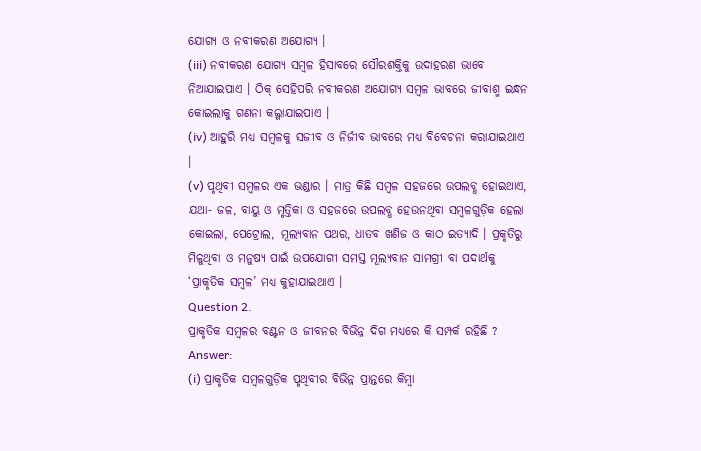ଯୋଗ୍ୟ ଓ ନବୀକରଣ ଅଯୋଗ୍ୟ ।
(iii) ନବୀକରଣ ଯୋଗ୍ୟ ସମ୍ବଳ ହିସାବରେ ସୌରଶକ୍ତିକୁ ଉଦାହରଣ ଭାବେ ନିଆଯାଇପାଏ । ଠିକ୍ ସେହିପରି ନବୀକରଣ ଅଯୋଗ୍ୟ ସମ୍ବଳ ଭାବରେ ଜୀବାଶ୍ମ ଇନ୍ଧନ କୋଇଲାକୁ ଗଣନା କଲ୍ଗାଯାଇପାଏ ।
(iv) ଆହୁରି ମଧ୍ୟ ସମ୍ବଳକୁ ସଜୀବ ଓ ନିର୍ଜୀବ ଭାବରେ ମଧ୍ଯ ବିବେଚନା କରାଯାଇଥାଏ ।
(v) ପୃଥିବୀ ସମ୍ବଳର ଏକ ଭଣ୍ଡାର । ମାତ୍ର କିଛି ସମ୍ବଳ ସହଜରେ ଉପଲବ୍ଧ ହୋଇଥାଏ, ଯଥା- ଜଳ, ବାୟୁ ଓ ମୃତ୍ତିକା ଓ ସହଜରେ ଉପଲବ୍ଧ ହେଉନଥିବା ସମ୍ବଳଗୁଡ଼ିକ ହେଲା କୋଇଲା, ପେଟ୍ରୋଲ, ମୂଲ୍ୟବାନ ପଥର, ଧାତବ ଖଣିଜ ଓ କାଠ ଇତ୍ୟାଦି । ପ୍ରକୃତିରୁ ମିଳୁଥିବା ଓ ମନୁଷ୍ୟ ପାଇଁ ଉପଯୋଗୀ ସମସ୍ତ ମୂଲ୍ୟବାନ ସାମଗ୍ରୀ ବା ପଦାର୍ଥକୁ ‘ପ୍ରାକୃତିକ ସମ୍ବଳ’ ମଧ୍ୟ କୁହାଯାଇଥାଏ ।
Question 2.
ପ୍ରାକୃତିକ ସମ୍ବଳର ବଣ୍ଟନ ଓ ଜୀବନର ବିଭିନ୍ନ ଦିଗ ମଧ୍ଯରେ କି ସମ୍ପର୍କ ରହିଛି ?
Answer:
(i) ପ୍ରାକୃତିକ ସମ୍ବଳଗୁଡ଼ିକ ପୃଥିବୀର ବିଭିନ୍ନ ପ୍ରାନ୍ତରେ କିମ୍ବା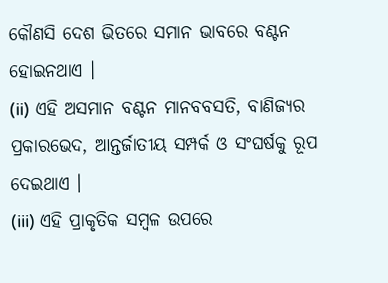କୌଣସି ଦେଶ ଭିତରେ ସମାନ ଭାବରେ ବଣ୍ଟନ ହୋଇନଥାଏ ।
(ii) ଏହି ଅସମାନ ବଣ୍ଟନ ମାନବବସତି, ବାଣିଜ୍ୟର ପ୍ରକାରଭେଦ, ଆନ୍ତର୍ଜାତୀୟ ସମ୍ପର୍କ ଓ ସଂଘର୍ଷକୁ ରୂପ ଦେଇଥାଏ ।
(iii) ଏହି ପ୍ରାକୃତିକ ସମ୍ବଳ ଉପରେ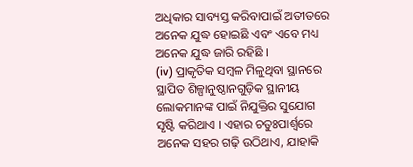ଅଧିକାର ସାବ୍ୟସ୍ତ କରିବାପାଇଁ ଅତୀତରେ ଅନେକ ଯୁଦ୍ଧ ହୋଇଛି ଏବଂ ଏବେ ମଧ୍ୟ ଅନେକ ଯୁଦ୍ଧ ଜାରି ରହିଛି ।
(iv) ପ୍ରାକୃତିକ ସମ୍ବଳ ମିଳୁଥିବା ସ୍ଥାନରେ ସ୍ଥାପିତ ଶିଳ୍ପାନୁଷ୍ଠାନଗୁଡ଼ିକ ସ୍ଥାନୀୟ ଲୋକମାନଙ୍କ ପାଇଁ ନିଯୁକ୍ତିର ସୁଯୋଗ ସୃଷ୍ଟି କରିଥାଏ । ଏହାର ଚତୁଃପାର୍ଶ୍ଵରେ ଅନେକ ସହର ଗଢ଼ି ଉଠିଥାଏ, ଯାହାକି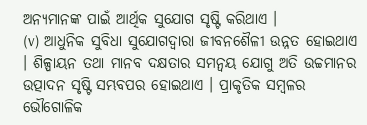ଅନ୍ୟମାନଙ୍କ ପାଇଁ ଆର୍ଥିକ ସୁଯୋଗ ସୃଷ୍ଟି କରିଥାଏ ।
(v) ଆଧୁନିକ ସୁବିଧା ସୁଯୋଗଦ୍ଵାରା ଜୀବନଶୈଳୀ ଉନ୍ନତ ହୋଇଥାଏ । ଶିଳ୍ପାୟନ ତଥା ମାନବ ଦକ୍ଷତାର ସମନ୍ୱୟ ଯୋଗୁ ଅତି ଉଚ୍ଚମାନର ଉତ୍ପାଦନ ସୃଷ୍ଟି ସମ୍ଭବପର ହୋଇଥାଏ । ପ୍ରାକୃତିକ ସମ୍ବଳର ଭୌଗୋଳିକ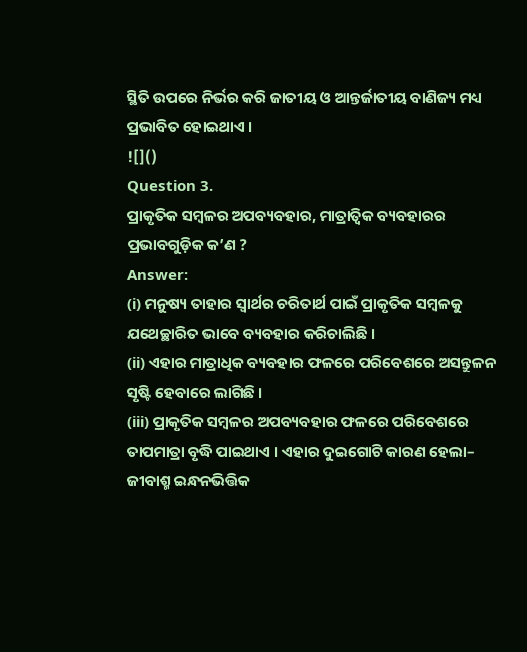ସ୍ଥିତି ଉପରେ ନିର୍ଭର କରି ଜାତୀୟ ଓ ଆନ୍ତର୍ଜାତୀୟ ବାଣିଜ୍ୟ ମଧ୍ୟ ପ୍ରଭାବିତ ହୋଇଥାଏ ।
![]()
Question 3.
ପ୍ରାକୃତିକ ସମ୍ବଳର ଅପବ୍ୟବହାର, ମାତ୍ରାତ୍ଵିକ ବ୍ୟବହାରର ପ୍ରଭାବଗୁଡ଼ିକ କ’ଣ ?
Answer:
(i) ମନୁଷ୍ୟ ତାହାର ସ୍ଵାର୍ଥର ଚରିତାର୍ଥ ପାଇଁ ପ୍ରାକୃତିକ ସମ୍ବଳକୁ ଯଥେଚ୍ଛାରିତ ଭାବେ ବ୍ୟବହାର କରିଚାଲିଛି ।
(ii) ଏହାର ମାତ୍ରାଧିକ ବ୍ୟବହାର ଫଳରେ ପରିବେଶରେ ଅସନ୍ତୁଳନ ସୃଷ୍ଟି ହେବାରେ ଲାଗିଛି ।
(iii) ପ୍ରାକୃତିକ ସମ୍ବଳର ଅପବ୍ୟବହାର ଫଳରେ ପରିବେଶରେ ତାପମାତ୍ରା ବୃଦ୍ଧି ପାଇଥାଏ । ଏହାର ଦୁଇଗୋଟି କାରଣ ହେଲା– ଜୀବାଶ୍ମ ଇନ୍ଧନଭିତ୍ତିକ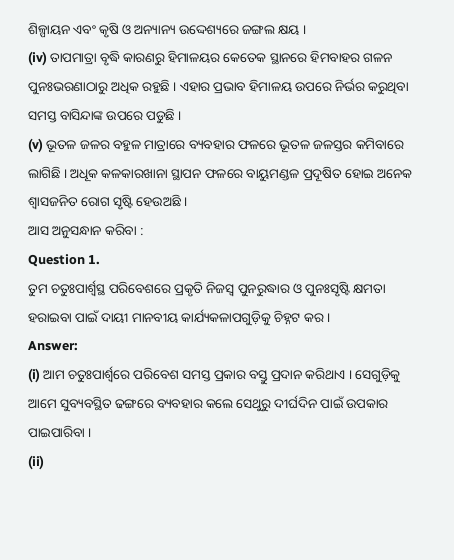ଶିଳ୍ପାୟନ ଏବଂ କୃଷି ଓ ଅନ୍ୟାନ୍ୟ ଉଦ୍ଦେଶ୍ୟରେ ଜଙ୍ଗଲ କ୍ଷୟ ।
(iv) ତାପମାତ୍ରା ବୃଦ୍ଧି କାରଣରୁ ହିମାଳୟର କେତେକ ସ୍ଥାନରେ ହିମବାହର ଗଳନ ପୁନଃଭରଣାଠାରୁ ଅଧିକ ରହୁଛି । ଏହାର ପ୍ରଭାବ ହିମାଳୟ ଉପରେ ନିର୍ଭର କରୁଥିବା ସମସ୍ତ ବାସିନ୍ଦାଙ୍କ ଉପରେ ପଡୁଛି ।
(v) ଭୂତଳ ଜଳର ବହୁଳ ମାତ୍ରାରେ ବ୍ୟବହାର ଫଳରେ ଭୂତଳ ଜଳସ୍ତର କମିବାରେ ଲାଗିଛି । ଅଧୂକ କଳକାରଖାନା ସ୍ଥାପନ ଫଳରେ ବାୟୁମଣ୍ଡଳ ପ୍ରଦୂଷିତ ହୋଇ ଅନେକ ଶ୍ଵାସଜନିତ ରୋଗ ସୃଷ୍ଟି ହେଉଅଛି ।
ଆସ ଅନୁସନ୍ଧାନ କରିବା :
Question 1.
ତୁମ ଚତୁଃପାର୍ଶ୍ୱସ୍ଥ ପରିବେଶରେ ପ୍ରକୃତି ନିଜସ୍ଵ ପୁନରୁଦ୍ଧାର ଓ ପୁନଃସୃଷ୍ଟି କ୍ଷମତା ହରାଇବା ପାଇଁ ଦାୟୀ ମାନବୀୟ କାର୍ଯ୍ୟକଳାପଗୁଡ଼ିକୁ ଚିହ୍ନଟ କର ।
Answer:
(i) ଆମ ଚତୁଃପାର୍ଶ୍ଵରେ ପରିବେଶ ସମସ୍ତ ପ୍ରକାର ବସ୍ତୁ ପ୍ରଦାନ କରିଥାଏ । ସେଗୁଡ଼ିକୁ ଆମେ ସୁବ୍ୟବସ୍ଥିତ ଢଙ୍ଗରେ ବ୍ୟବହାର କଲେ ସେଥୁରୁ ଦୀର୍ଘଦିନ ପାଇଁ ଉପକାର ପାଇପାରିବା ।
(ii)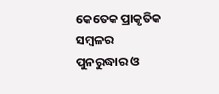କେତେକ ପ୍ରାକୃତିକ ସମ୍ବଳର ପୁନରୁଦ୍ଧାର ଓ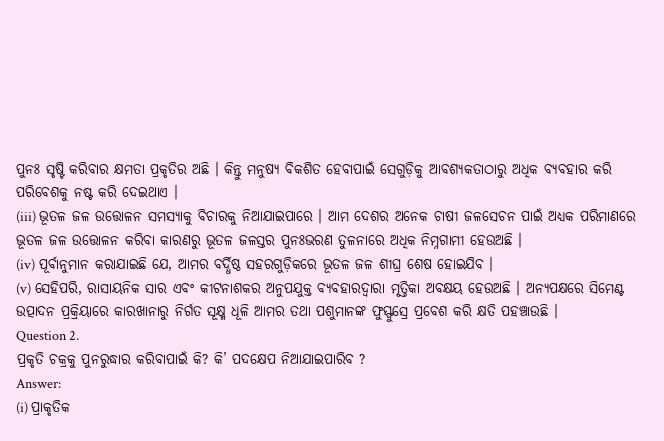ପୁନଃ ସୃଷ୍ଟି କରିବାର କ୍ଷମତା ପ୍ରକୃତିର ଅଛି । କିନ୍ତୁ ମନୁଷ୍ୟ ବିକଶିତ ହେବାପାଇଁ ସେଗୁଡ଼ିକୁ ଆବଶ୍ୟକତାଠାରୁ ଅଧିକ ବ୍ୟବହାର କରି ପରିବେଶକୁ ନଷ୍ଟ କରି ଦେଇଥାଏ ।
(iii) ଭୂତଳ ଜଳ ଉତ୍ତୋଳନ ସମସ୍ୟାକୁ ବିଚାରକୁ ନିଆଯାଇପାରେ । ଆମ ଦେଶର ଅନେକ ଚାଷୀ ଜଳସେଚନ ପାଇଁ ଅଧ୍ୟକ ପରିମାଣରେ ଭୂତଳ ଜଳ ଉତ୍ତୋଳନ କରିବା କାରଣରୁ ଭୂତଳ ଜଳସ୍ତର ପୁନଃଭରଣ ତୁଳନାରେ ଅଧିକ ନିମ୍ନଗାମୀ ହେଉଅଛି ।
(iv) ପୂର୍ବାନୁମାନ କରାଯାଇଛି ଯେ, ଆମର ବର୍ଦ୍ଧିଷ୍ଠ ସହରଗୁଡ଼ିକରେ ଭୂତଳ ଜଳ ଶୀଘ୍ର ଶେଷ ହୋଇଯିବ ।
(v) ସେହିପରି, ରାସାୟନିକ ସାର ଏବଂ କୀଟନାଶକର ଅନୁପଯୁକ୍ତ ବ୍ୟବହାରଦ୍ଵାରା ମୃତ୍ତିକା ଅବକ୍ଷୟ ହେଉଅଛି । ଅନ୍ୟପକ୍ଷରେ ସିମେଣ୍ଟ ଉତ୍ପାଦନ ପ୍ରକ୍ରିୟାରେ କାରଖାନାରୁ ନିର୍ଗତ ସୂକ୍ଷ୍ମ ଧୂଳି ଆମର ତଥା ପଶୁମାନଙ୍କ ଫୁସ୍ଫୁସ୍ରେ ପ୍ରବେଶ କରି କ୍ଷତି ପହଞ୍ଚାଉଛି ।
Question 2.
ପ୍ରକୃତି ଚକ୍ରକୁ ପୁନରୁଦ୍ଧାର କରିବାପାଇଁ କି? କି’ ପଦକ୍ଷେପ ନିଆଯାଇପାରିବ ?
Answer:
(i) ପ୍ରାକୃତିକ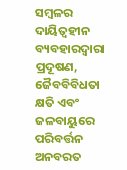ସମ୍ବଳର ଦାୟିତ୍ୱହୀନ ବ୍ୟବହାରଦ୍ଵାରା ପ୍ରଦୂଷଣ, ଜୈବବିବିଧତା କ୍ଷତି ଏବଂ ଜଳବାୟୁରେ ପରିବର୍ତ୍ତନ ଅନବରତ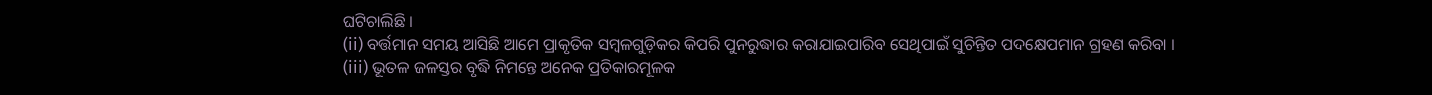ଘଟିଚାଲିଛି ।
(ii) ବର୍ତ୍ତମାନ ସମୟ ଆସିଛି ଆମେ ପ୍ରାକୃତିକ ସମ୍ବଳଗୁଡ଼ିକର କିପରି ପୁନରୁଦ୍ଧାର କରାଯାଇପାରିବ ସେଥିପାଇଁ ସୁଚିନ୍ତିତ ପଦକ୍ଷେପମାନ ଗ୍ରହଣ କରିବା ।
(iii) ଭୂତଳ ଜଳସ୍ତର ବୃଦ୍ଧି ନିମନ୍ତେ ଅନେକ ପ୍ରତିକାରମୂଳକ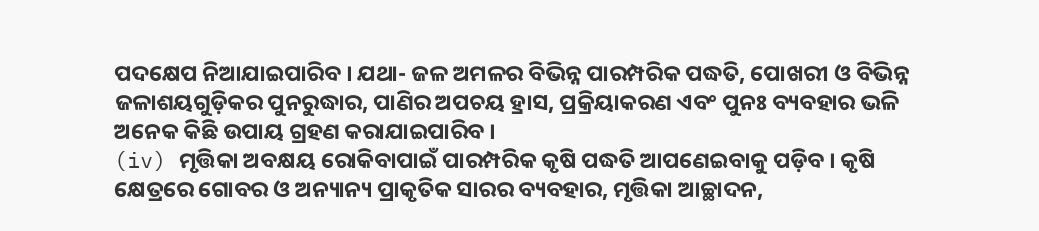ପଦକ୍ଷେପ ନିଆଯାଇପାରିବ । ଯଥା- ଜଳ ଅମଳର ବିଭିନ୍ନ ପାରମ୍ପରିକ ପଦ୍ଧତି, ପୋଖରୀ ଓ ବିଭିନ୍ନ ଜଳାଶୟଗୁଡ଼ିକର ପୁନରୁଦ୍ଧାର, ପାଣିର ଅପଚୟ ହ୍ରାସ, ପ୍ରକ୍ରିୟାକରଣ ଏବଂ ପୁନଃ ବ୍ୟବହାର ଭଳି ଅନେକ କିଛି ଉପାୟ ଗ୍ରହଣ କରାଯାଇପାରିବ ।
(iv) ମୃତ୍ତିକା ଅବକ୍ଷୟ ରୋକିବାପାଇଁ ପାରମ୍ପରିକ କୃଷି ପଦ୍ଧତି ଆପଣେଇବାକୁ ପଡ଼ିବ । କୃଷି କ୍ଷେତ୍ରରେ ଗୋବର ଓ ଅନ୍ୟାନ୍ୟ ପ୍ରାକୃତିକ ସାରର ବ୍ୟବହାର, ମୃତ୍ତିକା ଆଚ୍ଛାଦନ,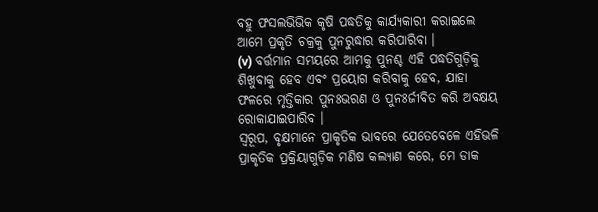ବହୁ ଫସଲଭିଭିକ କୃଷି ପଦ୍ଧତିକୁ କାର୍ଯ୍ୟକାରୀ କରାଇଲେ ଆମେ ପ୍ରକୃତି ଚକ୍ରକୁ ପୁନରୁଦ୍ଧାର କରିପାରିବା ।
(v) ବର୍ତ୍ତମାନ ସମୟରେ ଆମକୁ ପୁନଶ୍ଚ ଏହି ପଦ୍ଧତିଗୁଡ଼ିକୁ ଶିଖୁବାକୁ ହେବ ଏବଂ ପ୍ରୟୋଗ କରିବାକୁ ହେବ, ଯାହା ଫଳରେ ମୃତ୍ତିକାର ପୁନଃଭରଣ ଓ ପୁନଃର୍ଜୀବିତ କରି ଅବକ୍ଷୟ ରୋକାଯାଇପାରିବ ।
ସ୍ଵରୂପ, ବୃକ୍ଷମାନେ ପ୍ରାକୃତିକ ଭାବରେ ଯେତେବେଳେ ଏହିଭଳି ପ୍ରାକୃତିକ ପ୍ରକ୍ରିୟାଗୁଡ଼ିକ ମଣିଷ କଲ୍ୟାଣ କରେ, ମେ ଡାକ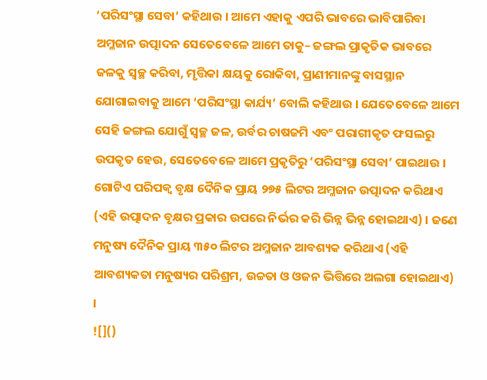‘ପରିସଂସ୍ଥା ସେବା’ କହିଥାଉ । ଆମେ ଏହାକୁ ଏପରି ଭାବରେ ଭାବିପାରିବା ଅମ୍ଳଜାନ ଉତ୍ପାଦନ ସେତେବେଳେ ଆମେ ତାକୁ– ଜଙ୍ଗଲ ପ୍ରାକୃତିକ ଭାବରେ ଜଳକୁ ସ୍ୱଚ୍ଛ କରିବା, ମୃତ୍ତିକା କ୍ଷୟକୁ ରୋକିବା, ପ୍ରାଣୀମାନଙ୍କୁ ବାସସ୍ଥାନ ଯୋଗାଇବାକୁ ଆମେ ‘ପରିସଂସ୍ଥା କାର୍ଯ୍ୟ’ ବୋଲି କହିଥାଉ । ଯେତେବେଳେ ଆମେ ସେହି ଜଙ୍ଗଲ ଯୋଗୁଁ ସ୍ଵଚ୍ଛ ଜଳ, ଉର୍ବର ଚାଷଜମି ଏବଂ ପରାଗୀକୃତ ଫସଲରୁ ଉପକୃତ ହେଉ, ସେତେବେଳେ ଆମେ ପ୍ରକୃତିରୁ ‘ପରିସଂସ୍ଥା ସେବା’ ପାଇଥାଉ ।
ଗୋଟିଏ ପରିପକ୍ଵ ବୃକ୍ଷ ଦୈନିକ ପ୍ରାୟ ୨୭୫ ଲିଟର ଅମ୍ଳଜାନ ଉତ୍ପାଦନ କରିଥାଏ (ଏହି ଉତ୍ପାଦନ ବୃକ୍ଷର ପ୍ରକାର ଉପରେ ନିର୍ଭର କରି ଭିନ୍ନ ଭିନ୍ନ ହୋଇଥାଏ) । ଜଣେ ମନୁଷ୍ୟ ଦୈନିକ ପ୍ରାୟ ୩୫୦ ଲିଟର ଅମ୍ଳଜାନ ଆବଶ୍ୟକ କରିଥାଏ (ଏହି ଆବଶ୍ୟକତା ମନୁଷ୍ୟର ପରିଶ୍ରମ, ଉଚ୍ଚତା ଓ ଓଜନ ଭିତ୍ତିରେ ଅଲଗା ହୋଇଥାଏ) ।
![]()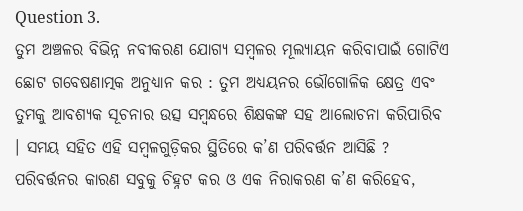Question 3.
ତୁମ ଅଞ୍ଚଳର ବିଭିନ୍ନ ନବୀକରଣ ଯୋଗ୍ୟ ସମ୍ବଳର ମୂଲ୍ୟାୟନ କରିବାପାଇଁ ଗୋଟିଏ ଛୋଟ ଗବେଷଣାତ୍ମକ ଅନୁଧ୍ୟାନ କର : ତୁମ ଅଧ୍ୟୟନର ଭୌଗୋଳିକ କ୍ଷେତ୍ର ଏବଂ ତୁମକୁ ଆବଶ୍ୟକ ସୂଚନାର ଉତ୍ସ ସମ୍ବନ୍ଧରେ ଶିକ୍ଷକଙ୍କ ସହ ଆଲୋଚନା କରିପାରିବ । ସମୟ ସହିତ ଏହି ସମ୍ବଳଗୁଡ଼ିକର ସ୍ଥିତିରେ କ’ଣ ପରିବର୍ତ୍ତନ ଆସିଛି ? ପରିବର୍ତ୍ତନର କାରଣ ସବୁକୁ ଚିହ୍ନଟ କର ଓ ଏକ ନିରାକରଣ କ’ଣ କରିହେବ,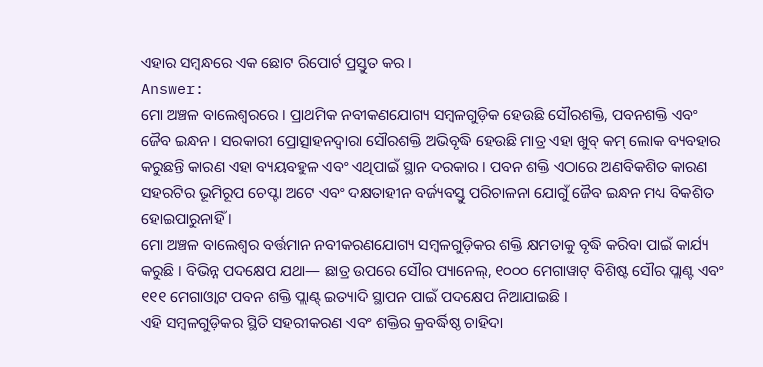ଏହାର ସମ୍ବନ୍ଧରେ ଏକ ଛୋଟ ରିପୋର୍ଟ ପ୍ରସ୍ତୁତ କର ।
Answer:
ମୋ ଅଞ୍ଚଳ ବାଲେଶ୍ଵରରେ । ପ୍ରାଥମିକ ନବୀକଣଯୋଗ୍ୟ ସମ୍ବଳଗୁଡ଼ିକ ହେଉଛି ସୌରଶକ୍ତି, ପବନଶକ୍ତି ଏବଂ ଜୈବ ଇନ୍ଧନ । ସରକାରୀ ପ୍ରୋତ୍ସାହନଦ୍ଵାରା ସୌରଶକ୍ତି ଅଭିବୃଦ୍ଧି ହେଉଛି ମାତ୍ର ଏହା ଖୁବ୍ କମ୍ ଲୋକ ବ୍ୟବହାର କରୁଛନ୍ତି କାରଣ ଏହା ବ୍ୟୟବହୁଳ ଏବଂ ଏଥିପାଇଁ ସ୍ଥାନ ଦରକାର । ପବନ ଶକ୍ତି ଏଠାରେ ଅଣବିକଶିତ କାରଣ ସହରଟିର ଭୂମିରୂପ ଚେପ୍ଟା ଅଟେ ଏବଂ ଦକ୍ଷତାହୀନ ବର୍ଜ୍ୟବସ୍ତୁ ପରିଚାଳନା ଯୋଗୁଁ ଜୈବ ଇନ୍ଧନ ମଧ୍ୟ ବିକଶିତ ହୋଇପାରୁନାହିଁ ।
ମୋ ଅଞ୍ଚଳ ବାଲେଶ୍ଵର ବର୍ତ୍ତମାନ ନବୀକରଣଯୋଗ୍ୟ ସମ୍ବଳଗୁଡ଼ିକର ଶକ୍ତି କ୍ଷମତାକୁ ବୃଦ୍ଧି କରିବା ପାଇଁ କାର୍ଯ୍ୟ କରୁଛି । ବିଭିନ୍ନ ପଦକ୍ଷେପ ଯଥା— ଛାତ୍ର ଉପରେ ସୌର ପ୍ୟାନେଲ୍, ୧୦୦୦ ମେଗାୱାଟ୍ ବିଶିଷ୍ଟ ସୌର ପ୍ଲାଣ୍ଟ ଏବଂ ୧୧୧ ମେଗାଓ୍ବାଟ ପବନ ଶକ୍ତି ପ୍ଲାଣ୍ଟ୍ ଇତ୍ୟାଦି ସ୍ଥାପନ ପାଇଁ ପଦକ୍ଷେପ ନିଆଯାଇଛି ।
ଏହି ସମ୍ବଳଗୁଡ଼ିକର ସ୍ଥିତି ସହରୀକରଣ ଏବଂ ଶକ୍ତିର କ୍ରବର୍ଦ୍ଧିଷ୍ଠ ଚାହିଦା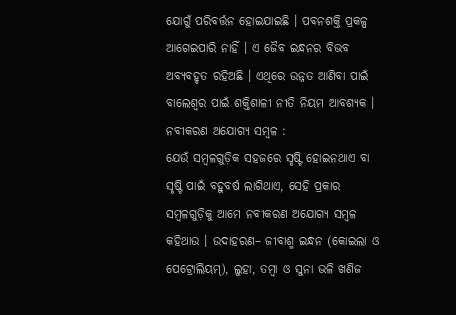ଯୋଗୁଁ ପରିବର୍ତ୍ତନ ହୋଇଯାଇଛି । ପବନଶକ୍ତି ପ୍ରକଳ୍ପ ଆଗେଇପାରି ନାହିଁ । ଏ ଜୈବ ଇନ୍ଧନର ବିଭବ ଅବ୍ୟବହୃତ ରହିଅଛି । ଏଥିରେ ଉନ୍ନତ ଆଣିବା ପାଇଁ ବାଲେଶ୍ଵର ପାଇଁ ଶକ୍ତିଶାଳୀ ନୀତି ନିୟମ ଆବଶ୍ୟକ ।
ନବୀକରଣ ଅଯୋଗ୍ୟ ସମ୍ବଳ :
ଯେଉଁ ସମ୍ବଳଗୁଡ଼ିକ ସହଜରେ ସୃଷ୍ଟି ହୋଇନଥାଏ ବା ସୃଷ୍ଟି ପାଇଁ ବହୁବର୍ଷ ଲାଗିଥାଏ, ସେହି ପ୍ରକାର ସମ୍ବଳଗୁଡ଼ିକୁ ଆମେ ନବୀକରଣ ଅଯୋଗ୍ୟ ସମ୍ବଳ କହିଥାଉ । ଉଦାହରଣ– ଜୀବାଶ୍ମ ଇନ୍ଧନ (କୋଇଲା ଓ ପେଟ୍ରୋଲିୟମ୍), ଲୁହା, ତମ୍ବା ଓ ସୁନା ଭଳି ଖଣିଜ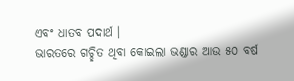ଏବଂ ଧାତବ ପଦାର୍ଥ ।
ଭାରତରେ ଗଚ୍ଛିତ ଥିବା କୋଇଲା ଭଣ୍ଡାର ଆଉ ୫୦ ବର୍ଷ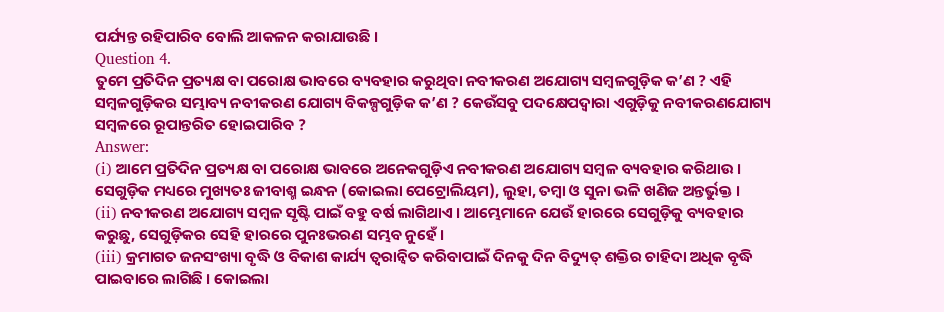ପର୍ଯ୍ୟନ୍ତ ରହିପାରିବ ବୋଲି ଆକଳନ କରାଯାଉଛି ।
Question 4.
ତୁମେ ପ୍ରତିଦିନ ପ୍ରତ୍ୟକ୍ଷ ବା ପରୋକ୍ଷ ଭାବରେ ବ୍ୟବହାର କରୁଥିବା ନବୀକରଣ ଅଯୋଗ୍ୟ ସମ୍ବଳଗୁଡ଼ିକ କ’ଣ ? ଏହି ସମ୍ବଳଗୁଡ଼ିକର ସମ୍ଭାବ୍ୟ ନବୀକରଣ ଯୋଗ୍ୟ ବିକଳ୍ପଗୁଡ଼ିକ କ’ଣ ? କେଉଁସବୁ ପଦକ୍ଷେପଦ୍ଵାରା ଏଗୁଡ଼ିକୁ ନବୀକରଣଯୋଗ୍ୟ ସମ୍ବଳରେ ରୂପାନ୍ତରିତ ହୋଇପାରିବ ?
Answer:
(i) ଆମେ ପ୍ରତିଦିନ ପ୍ରତ୍ୟକ୍ଷ ବା ପରୋକ୍ଷ ଭାବରେ ଅନେକଗୁଡ଼ିଏ ନବୀକରଣ ଅଯୋଗ୍ୟ ସମ୍ବଳ ବ୍ୟବହାର କରିଥାଉ । ସେଗୁଡ଼ିକ ମଧ୍ୟରେ ମୁଖ୍ୟତଃ ଜୀବାଶ୍ମ ଇନ୍ଧନ (କୋଇଲା ପେଟ୍ରୋଲିୟମ), ଲୁହା, ତମ୍ବା ଓ ସୁନା ଭଳି ଖଣିଜ ଅନ୍ତର୍ଭୁକ୍ତ ।
(ii) ନବୀକରଣ ଅଯୋଗ୍ୟ ସମ୍ବଳ ସୃଷ୍ଟି ପାଇଁ ବହୁ ବର୍ଷ ଲାଗିଥାଏ । ଆମ୍ଭେମାନେ ଯେଉଁ ହାରରେ ସେଗୁଡ଼ିକୁ ବ୍ୟବହାର କରୁଛୁ, ସେଗୁଡ଼ିକର ସେହି ହାରରେ ପୁନଃଭରଣ ସମ୍ଭବ ନୁହେଁ ।
(iii) କ୍ରମାଗତ ଜନସଂଖ୍ୟା ବୃଦ୍ଧି ଓ ବିକାଶ କାର୍ଯ୍ୟ ତ୍ୱରାନ୍ବିତ କରିବାପାଇଁ ଦିନକୁ ଦିନ ବିଦ୍ୟୁତ୍ ଶକ୍ତିର ଚାହିଦା ଅଧିକ ବୃଦ୍ଧି ପାଇବାରେ ଲାଗିଛି । କୋଇଲା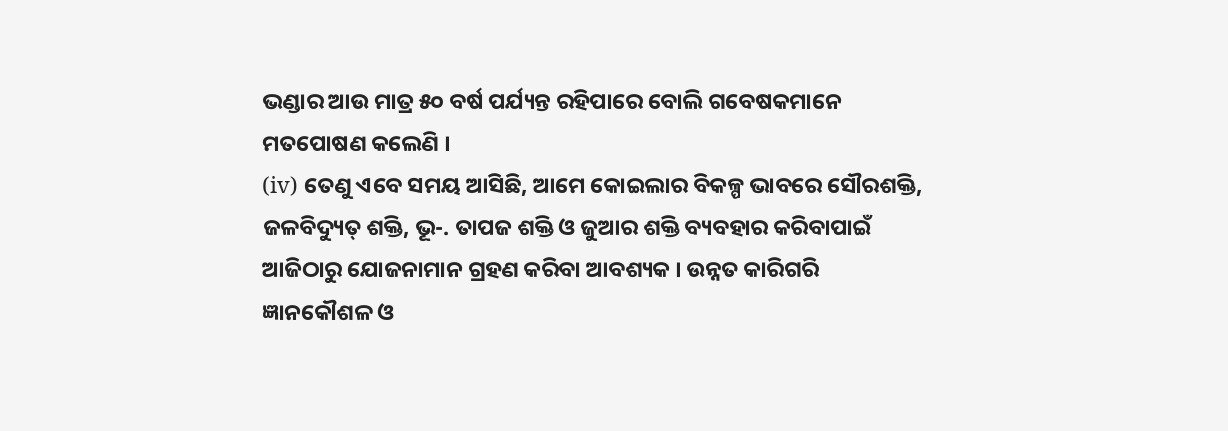ଭଣ୍ଡାର ଆଉ ମାତ୍ର ୫୦ ବର୍ଷ ପର୍ଯ୍ୟନ୍ତ ରହିପାରେ ବୋଲି ଗବେଷକମାନେ ମତପୋଷଣ କଲେଣି ।
(iv) ତେଣୁ ଏବେ ସମୟ ଆସିଛି, ଆମେ କୋଇଲାର ବିକଳ୍ପ ଭାବରେ ସୌରଶକ୍ତି, ଜଳବିଦ୍ୟୁତ୍ ଶକ୍ତି, ଭୂ-. ତାପଜ ଶକ୍ତି ଓ ଜୁଆର ଶକ୍ତି ବ୍ୟବହାର କରିବାପାଇଁ ଆଜିଠାରୁ ଯୋଜନାମାନ ଗ୍ରହଣ କରିବା ଆବଶ୍ୟକ । ଉନ୍ନତ କାରିଗରି ଜ୍ଞାନକୌଶଳ ଓ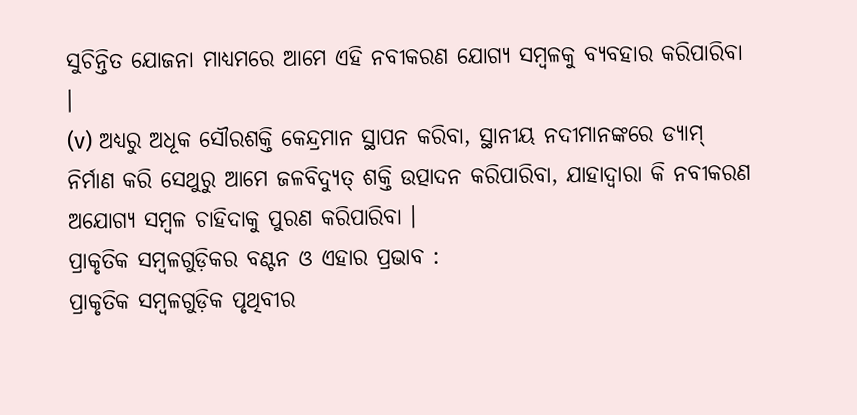ସୁଚିନ୍ତିତ ଯୋଜନା ମାଧ୍ୟମରେ ଆମେ ଏହି ନବୀକରଣ ଯୋଗ୍ୟ ସମ୍ବଳକୁ ବ୍ୟବହାର କରିପାରିବା ।
(v) ଅଧ୍ୟରୁ ଅଧୂକ ସୌରଶକ୍ତି କେନ୍ଦ୍ରମାନ ସ୍ଥାପନ କରିବା, ସ୍ଥାନୀୟ ନଦୀମାନଙ୍କରେ ଡ୍ୟାମ୍ ନିର୍ମାଣ କରି ସେଥୁରୁ ଆମେ ଜଳବିଦ୍ୟୁତ୍ ଶକ୍ତି ଉତ୍ପାଦନ କରିପାରିବା, ଯାହାଦ୍ଵାରା କି ନବୀକରଣ ଅଯୋଗ୍ୟ ସମ୍ବଳ ଚାହିଦାକୁ ପୁରଣ କରିପାରିବା ।
ପ୍ରାକୃତିକ ସମ୍ବଳଗୁଡ଼ିକର ବଣ୍ଟନ ଓ ଏହାର ପ୍ରଭାବ :
ପ୍ରାକୃତିକ ସମ୍ବଳଗୁଡ଼ିକ ପୃଥିବୀର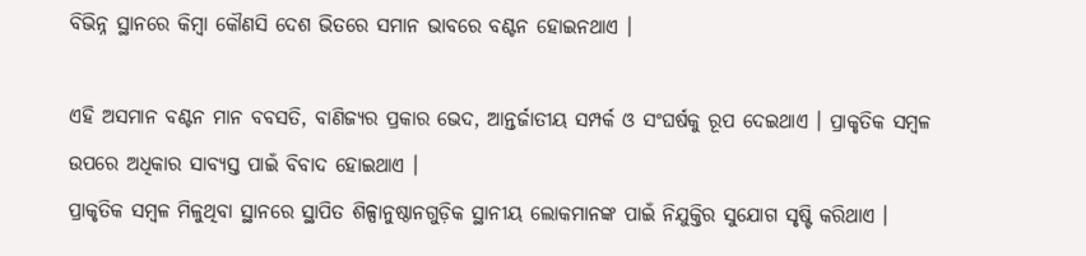ବିଭିନ୍ନ ସ୍ଥାନରେ କିମ୍ବା କୌଣସି ଦେଶ ଭିତରେ ସମାନ ଭାବରେ ବଣ୍ଟନ ହୋଇନଥାଏ ।

ଏହି ଅସମାନ ବଣ୍ଟନ ମାନ ବବସତି, ବାଣିଜ୍ୟର ପ୍ରକାର ଭେଦ, ଆନ୍ତର୍ଜାତୀୟ ସମ୍ପର୍କ ଓ ସଂଘର୍ଷକୁ ରୂପ ଦେଇଥାଏ । ପ୍ରାକୃତିକ ସମ୍ବଳ ଉପରେ ଅଧିକାର ସାବ୍ୟସ୍ତ ପାଇଁ ବିବାଦ ହୋଇଥାଏ ।
ପ୍ରାକୃତିକ ସମ୍ବଳ ମିଳୁଥିବା ସ୍ଥାନରେ ସ୍ଥାପିତ ଶିଳ୍ପାନୁଷ୍ଠାନଗୁଡ଼ିକ ସ୍ଥାନୀୟ ଲୋକମାନଙ୍କ ପାଇଁ ନିଯୁକ୍ତିର ସୁଯୋଗ ସୃଷ୍ଟି କରିଥାଏ ।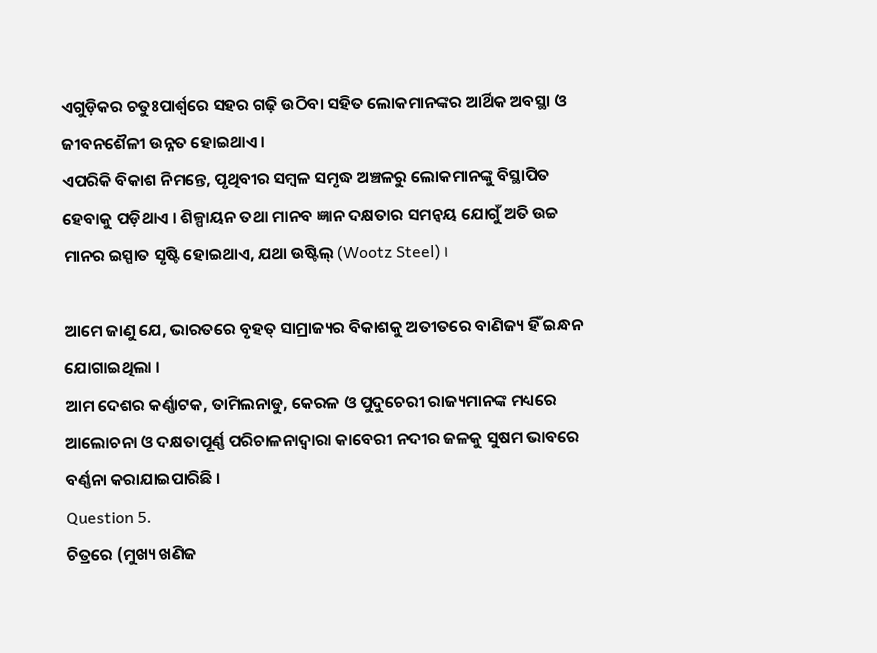ଏଗୁଡ଼ିକର ଚତୁଃପାର୍ଶ୍ଵରେ ସହର ଗଢ଼ି ଉଠିବା ସହିତ ଲୋକମାନଙ୍କର ଆର୍ଥିକ ଅବସ୍ଥା ଓ ଜୀବନଶୈଳୀ ଉନ୍ନତ ହୋଇଥାଏ ।
ଏପରିକି ବିକାଶ ନିମନ୍ତେ, ପୃଥିବୀର ସମ୍ବଳ ସମୃଦ୍ଧ ଅଞ୍ଚଳରୁ ଲୋକମାନଙ୍କୁ ବିସ୍ଥାପିତ ହେବାକୁ ପଡ଼ିଥାଏ । ଶିଳ୍ପାୟନ ତଥା ମାନବ ଜ୍ଞାନ ଦକ୍ଷତାର ସମନ୍ୱୟ ଯୋଗୁଁ ଅତି ଉଚ୍ଚ ମାନର ଇସ୍ପାତ ସୃଷ୍ଟି ହୋଇଥାଏ, ଯଥା ଉଷ୍ଟିଲ୍ (Wootz Steel) ।

ଆମେ ଜାଣୁ ଯେ, ଭାରତରେ ବୃହତ୍ ସାମ୍ରାଜ୍ୟର ବିକାଶକୁ ଅତୀତରେ ବାଣିଜ୍ୟ ହିଁ ଇନ୍ଧନ ଯୋଗାଇଥିଲା ।
ଆମ ଦେଶର କର୍ଣ୍ଣାଟକ, ତାମିଲନାଡୁ, କେରଳ ଓ ପୁଦୁଚେରୀ ରାଜ୍ୟମାନଙ୍କ ମଧ୍ୟରେ ଆଲୋଚନା ଓ ଦକ୍ଷତାପୂର୍ଣ୍ଣ ପରିଚାଳନାଦ୍ୱାରା କାବେରୀ ନଦୀର ଜଳକୁ ସୁଷମ ଭାବରେ ବର୍ଣ୍ଣନା କରାଯାଇପାରିଛି ।
Question 5.
ଚିତ୍ରରେ (ମୁଖ୍ୟ ଖଣିଜ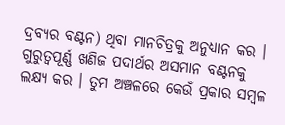ଦ୍ରବ୍ୟର ବଣ୍ଟନ) ଥିବା ମାନଚିତ୍ରକୁ ଅନୁଧ୍ୟାନ କର । ଗୁରୁତ୍ଵପୂର୍ଣ୍ଣ ଖଣିଜ ପଦାର୍ଥର ଅସମାନ ବଣ୍ଟନକୁ ଲକ୍ଷ୍ୟ କର । ତୁମ ଅଞ୍ଚଳରେ କେଉଁ ପ୍ରକାର ସମ୍ବଳ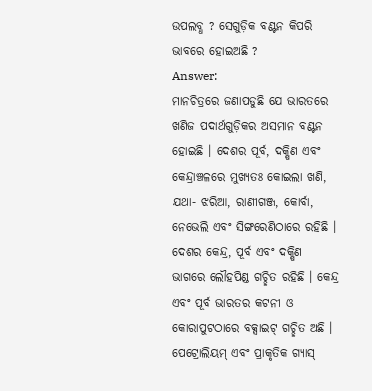ଉପଲବ୍ଧ ? ସେଗୁଡ଼ିକ ବଣ୍ଟନ କିପରି ଭାବରେ ହୋଇଅଛି ?
Answer:
ମାନଚିତ୍ରରେ ଜଣାପଡୁଛି ଯେ ଭାରତରେ ଖଣିଜ ପଦାର୍ଥଗୁଡ଼ିକର ଅସମାନ ବଣ୍ଟନ ହୋଇଛି । ଦେଶର ପୂର୍ବ, ଦକ୍ଷିଣ ଏବଂ କେନ୍ଦ୍ରାଞ୍ଚଳରେ ମୁଖ୍ୟତଃ କୋଇଲା ଖଣି, ଯଥା- ଝରିଆ, ରାଣୀଗଞ୍ଜ, କୋର୍ବା, ନେଭେଲି ଏବଂ ସିଙ୍ଗରେଣିଠାରେ ରହିଛି । ଦେଶର କେନ୍ଦ୍ର, ପୂର୍ବ ଏବଂ ଦକ୍ଷିଣ ଭାଗରେ ଲୌହପିଣ୍ଡ ଗଚ୍ଛିତ ରହିଛି । କେନ୍ଦ୍ର ଏବଂ ପୂର୍ବ ଭାରତର କଟନୀ ଓ କୋରାପୁଟଠାରେ ବକ୍ସାଇଟ୍ ଗଚ୍ଛିତ ଅଛି । ପେଟ୍ରୋଲିୟମ୍ ଏବଂ ପ୍ରାକୃତିକ ଗ୍ୟାସ୍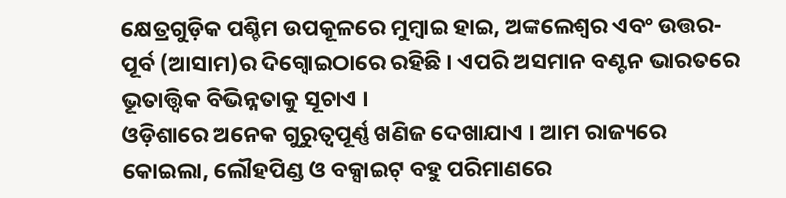କ୍ଷେତ୍ରଗୁଡ଼ିକ ପଶ୍ଚିମ ଉପକୂଳରେ ମୁମ୍ବାଇ ହାଇ, ଅଙ୍କଲେଶ୍ଵର ଏବଂ ଉତ୍ତର-ପୂର୍ବ (ଆସାମ)ର ଦିଗ୍ବୋଇଠାରେ ରହିଛି । ଏପରି ଅସମାନ ବଣ୍ଟନ ଭାରତରେ ଭୂତାତ୍ତ୍ଵିକ ବିଭିନ୍ନତାକୁ ସୂଚାଏ ।
ଓଡ଼ିଶାରେ ଅନେକ ଗୁରୁତ୍ଵପୂର୍ଣ୍ଣ ଖଣିଜ ଦେଖାଯାଏ । ଆମ ରାଜ୍ୟରେ କୋଇଲା, ଲୌହପିଣ୍ଡ ଓ ବକ୍ସାଇଟ୍ ବହୁ ପରିମାଣରେ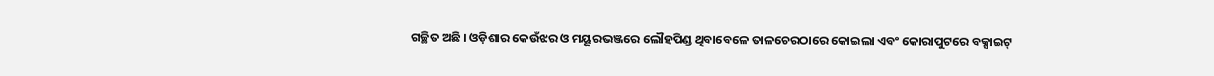ଗଚ୍ଛିତ ଅଛି । ଓଡ଼ିଶାର କେଉଁଝର ଓ ମୟୂରଭଞ୍ଜରେ ଲୌହପିଣ୍ଡ ଥିବାବେଳେ ତାଳଚେରଠାରେ କୋଇଲା ଏବଂ କୋରାପୁଟରେ ବକ୍ସାଇଟ୍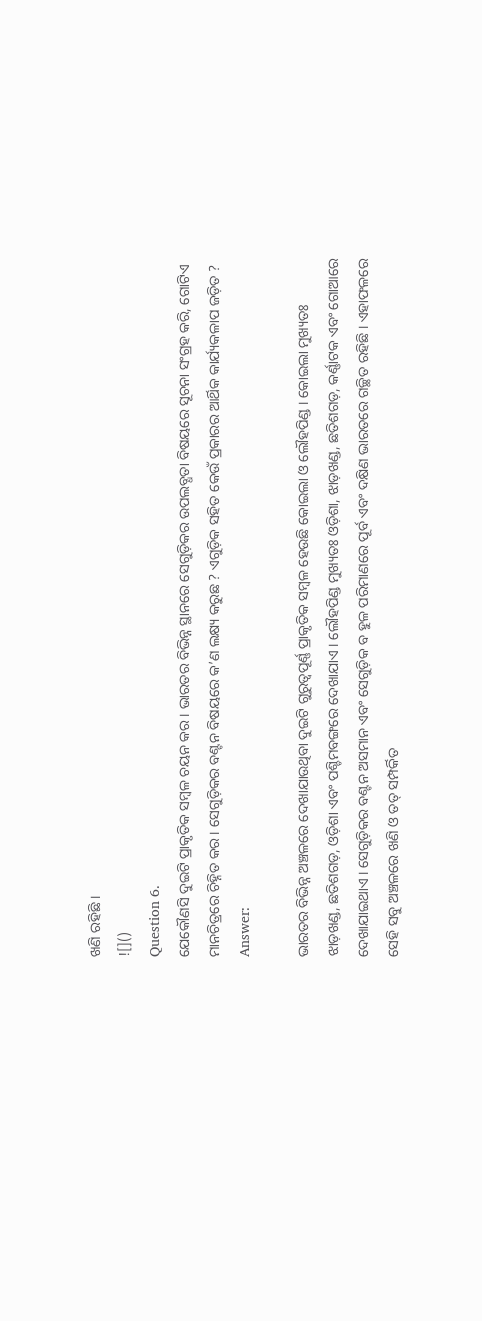ଖଣି ରହିଛି ।
![]()
Question 6.
ଯେକୌଣସି ଦୁଇଟି ପ୍ରାକୃତିକ ସମ୍ବଳ ଚୟନ କର । ଭାରତର ବିଭିନ୍ନ ସ୍ଥାନରେ ସେଗୁଡ଼ିକର ଉପଲବ୍ଧତା ବିଷୟରେ ସୂଚନା ସଂଗ୍ରହ କରି, ଗୋଟିଏ ମାନଚିତ୍ରରେ ଚିହ୍ନିତ କର । ସେଗୁଡ଼ିକର ବଣ୍ଟନ ବିଷୟରେ କ’ଣ ଲକ୍ଷ୍ୟ କରୁଛ ? ଏଗୁଡ଼ିକ ସହିତ କେଉଁ ପ୍ରକାରର ଆର୍ଥିକ କାର୍ଯ୍ୟକଳାପ ଜଡ଼ିତ ?
Answer:

ଭାରତର ବିଭିନ୍ନ ଅଞ୍ଚଳରେ ଦେଖାଯାଉଥିବା ଦୁଇଟି ଗୁରୁତ୍ଵପୂର୍ଣ୍ଣ ପ୍ରାକୃତିକ ସମ୍ବଳ ହେଉଛି କୋଇଲା ଓ ଲୌହପିଣ୍ଡ । କୋଇଲା ମୁଖ୍ୟତଃ ଝାଡ଼ଖଣ୍ଡ, ଛତିଶଗଡ଼, ଓଡ଼ିଶା ଏବଂ ପଶ୍ଚିମବଙ୍ଗରେ ଦେଖାଯାଏ । ଲୌହପିଣ୍ଡ ମୁଖ୍ୟତଃ ଓଡ଼ିଶା, ଝାଡ଼ଖଣ୍ଡ, ଛତିଶଗଡ଼, କର୍ଣ୍ଣାଟକ ଏବଂ ଗୋଆରେ ଦେଖାଯାଇଥାଏ । ସେଗୁଡ଼ିକର ବଣ୍ଟନ ଅସମାନ ଏବଂ ସେଗୁଡ଼ିକ ବ ହୁଳ ପରିମାଣରେ ପୂର୍ବ ଏବଂ ଦକ୍ଷିଣ ଭାରତରେ ଗଚ୍ଛିତ ରହିଛି । ଏହାଫଳରେ ସେହି ସବୁ ଅଞ୍ଚଳରେ ଖଣି ଓ ତତ୍ ସମ୍ପର୍କିତ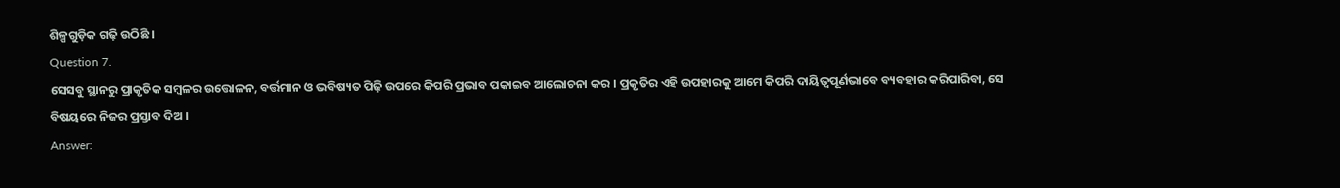ଶିଳ୍ପଗୁଡ଼ିକ ଗଢ଼ି ଉଠିଛି ।
Question 7.
ସେସବୁ ସ୍ଥାନରୁ ପ୍ରାକୃତିକ ସମ୍ବଳର ଉତ୍ତୋଳନ, ବର୍ତ୍ତମାନ ଓ ଭବିଷ୍ୟତ ପିଢ଼ି ଉପରେ କିପରି ପ୍ରଭାବ ପକାଇବ ଆଲୋଚନା କର । ପ୍ରକୃତିର ଏହି ଉପହାରକୁ ଆମେ କିପରି ଦାୟିତ୍ଵପୂର୍ଣଭାବେ ବ୍ୟବହାର କରିପାରିବା, ସେ ବିଷୟରେ ନିଜର ପ୍ରସ୍ତାବ ଦିଅ ।
Answer: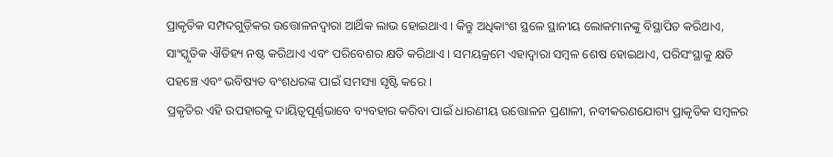ପ୍ରାକୃତିକ ସମ୍ପଦଗୁଡ଼ିକର ଉତ୍ତୋଳନଦ୍ଵାରା ଆର୍ଥିକ ଲାଭ ହୋଇଥାଏ । କିନ୍ତୁ ଅଧିକାଂଶ ସ୍ଥଳେ ସ୍ଥାନୀୟ ଲୋକମାନଙ୍କୁ ବିସ୍ଥାପିତ କରିଥାଏ, ସାଂସ୍କୃତିକ ଐତିହ୍ୟ ନଷ୍ଟ କରିଥାଏ ଏବଂ ପରିବେଶର କ୍ଷତି କରିଥାଏ । ସମୟକ୍ରମେ ଏହାଦ୍ଵାରା ସମ୍ବଳ ଶେଷ ହୋଇଥାଏ, ପରିସଂସ୍ଥାକୁ କ୍ଷତି ପହଞ୍ଚେ ଏବଂ ଭବିଷ୍ୟତ ବଂଶଧରଙ୍କ ପାଇଁ ସମସ୍ୟା ସୃଷ୍ଟି କରେ ।
ପ୍ରକୃତିର ଏହି ଉପହାରକୁ ଦାୟିତ୍ଵପୂର୍ଣ୍ଣଭାବେ ବ୍ୟବହାର କରିବା ପାଇଁ ଧାରଣୀୟ ଉତ୍ତୋଳନ ପ୍ରଣାଳୀ, ନବୀକରଣଯୋଗ୍ୟ ପ୍ରାକୃତିକ ସମ୍ବଳର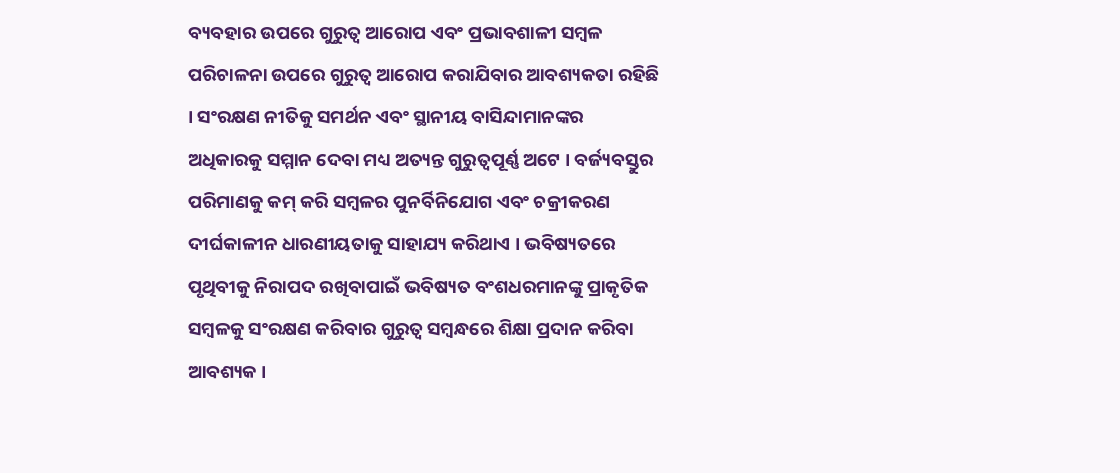ବ୍ୟବହାର ଉପରେ ଗୁରୁତ୍ୱ ଆରୋପ ଏବଂ ପ୍ରଭାବଶାଳୀ ସମ୍ବଳ ପରିଚାଳନା ଉପରେ ଗୁରୁତ୍ବ ଆରୋପ କରାଯିବାର ଆବଶ୍ୟକତା ରହିଛି । ସଂରକ୍ଷଣ ନୀତିକୁ ସମର୍ଥନ ଏବଂ ସ୍ଥାନୀୟ ବାସିନ୍ଦାମାନଙ୍କର ଅଧିକାରକୁ ସମ୍ମାନ ଦେବା ମଧ୍ୟ ଅତ୍ୟନ୍ତ ଗୁରୁତ୍ଵପୂର୍ଣ୍ଣ ଅଟେ । ବର୍ଜ୍ୟବସ୍ତୁର ପରିମାଣକୁ କମ୍ କରି ସମ୍ବଳର ପୁନର୍ବିନିଯୋଗ ଏବଂ ଚକ୍ରୀକରଣ ଦୀର୍ଘକାଳୀନ ଧାରଣୀୟତାକୁ ସାହାଯ୍ୟ କରିଥାଏ । ଭବିଷ୍ୟତରେ ପୃଥିବୀକୁ ନିରାପଦ ରଖିବାପାଇଁ ଭବିଷ୍ୟତ ବଂଶଧରମାନଙ୍କୁ ପ୍ରାକୃତିକ ସମ୍ବଳକୁ ସଂରକ୍ଷଣ କରିବାର ଗୁରୁତ୍ଵ ସମ୍ବନ୍ଧରେ ଶିକ୍ଷା ପ୍ରଦାନ କରିବା ଆବଶ୍ୟକ ।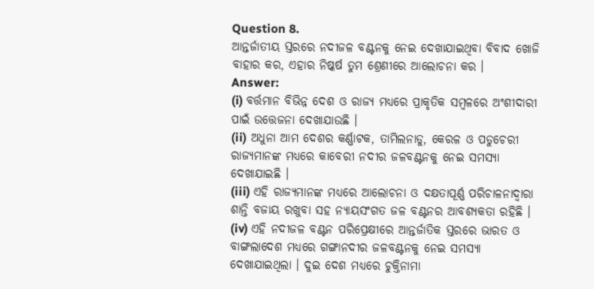Question 8.
ଆନ୍ତର୍ଜାତୀୟ ସ୍ତରରେ ନଦୀଜଳ ବଣ୍ଟନକୁ ନେଇ ଦେଖାଯାଇଥିବା ବିବାଦ ଖୋଜି ବାହାର କର, ଏହାର ନିଷ୍କର୍ଷ ତୁମ ଶ୍ରେଣୀରେ ଆଲୋଚନା କର ।
Answer:
(i) ବର୍ତ୍ତମାନ ବିଭିନ୍ନ ଦେଶ ଓ ରାଜ୍ୟ ମଧ୍ୟରେ ପ୍ରାକୃତିକ ସମ୍ବଳରେ ଅଂଶୀଦାରୀ ପାଇଁ ଉତ୍ତେଜନା ଦେଖାଯାଉଛି ।
(ii) ଅଧୁନା ଆମ ଦେଶର କର୍ଣ୍ଣାଟକ, ତାମିଲନାଡୁ, କେରଳ ଓ ପଡୁଚେରୀ ରାଜ୍ୟମାନଙ୍କ ମଧ୍ୟରେ କାବେରୀ ନଦୀର ଜଳବଣ୍ଟନକୁ ନେଇ ସମସ୍ୟା ଦେଖାଯାଇଛି ।
(iii) ଏହି ରାଜ୍ୟମାନଙ୍କ ମଧ୍ୟରେ ଆଲୋଚନା ଓ ଦକ୍ଷତାପୂର୍ଣ୍ଣ ପରିଚାଳନାଦ୍ଵାରା ଶାନ୍ତି ବଜାୟ ରଖୁବା ସହ ନ୍ୟାୟସଂଗତ ଜଳ ବଣ୍ଟନର ଆବଶ୍ୟକତା ରହିଛି ।
(iv) ଏହି ନଦୀଜଳ ବଣ୍ଟନ ପରିପ୍ରେକ୍ଷୀରେ ଆନ୍ତର୍ଜାତିକ ସ୍ତରରେ ଭାରତ ଓ ବାଙ୍ଗଲାଦେଶ ମଧ୍ୟରେ ଗଙ୍ଗାନଦୀର ଜଳବଣ୍ଟନକୁ ନେଇ ସମସ୍ୟା ଦେଖାଯାଇଥିଲା । ଦୁଇ ଦେଶ ମଧ୍ୟରେ ଚୁକ୍ତିନାମା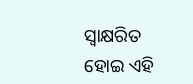ସ୍ୱାକ୍ଷରିତ ହୋଇ ଏହି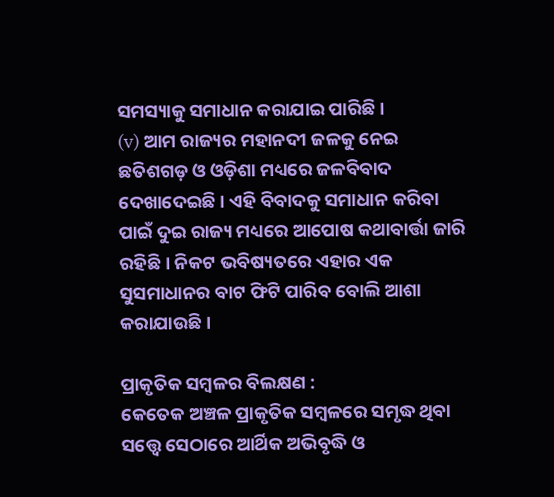ସମସ୍ୟାକୁ ସମାଧାନ କରାଯାଇ ପାରିଛି ।
(v) ଆମ ରାଜ୍ୟର ମହାନଦୀ ଜଳକୁ ନେଇ ଛତିଶଗଡ଼ ଓ ଓଡ଼ିଶା ମଧ୍ୟରେ ଜଳବିବାଦ ଦେଖାଦେଇଛି । ଏହି ବିବାଦକୁ ସମାଧାନ କରିବା ପାଇଁ ଦୁଇ ରାଜ୍ୟ ମଧ୍ୟରେ ଆପୋଷ କଥାବାର୍ତ୍ତା ଜାରି ରହିଛି । ନିକଟ ଭବିଷ୍ୟତରେ ଏହାର ଏକ ସୁସମାଧାନର ବାଟ ଫିଟି ପାରିବ ବୋଲି ଆଶା କରାଯାଉଛି ।

ପ୍ରାକୃତିକ ସମ୍ବଳର ବିଲକ୍ଷଣ :
କେତେକ ଅଞ୍ଚଳ ପ୍ରାକୃତିକ ସମ୍ବଳରେ ସମୃଦ୍ଧ ଥିବା ସତ୍ତ୍ବେ ସେଠାରେ ଆର୍ଥିକ ଅଭିବୃଦ୍ଧି ଓ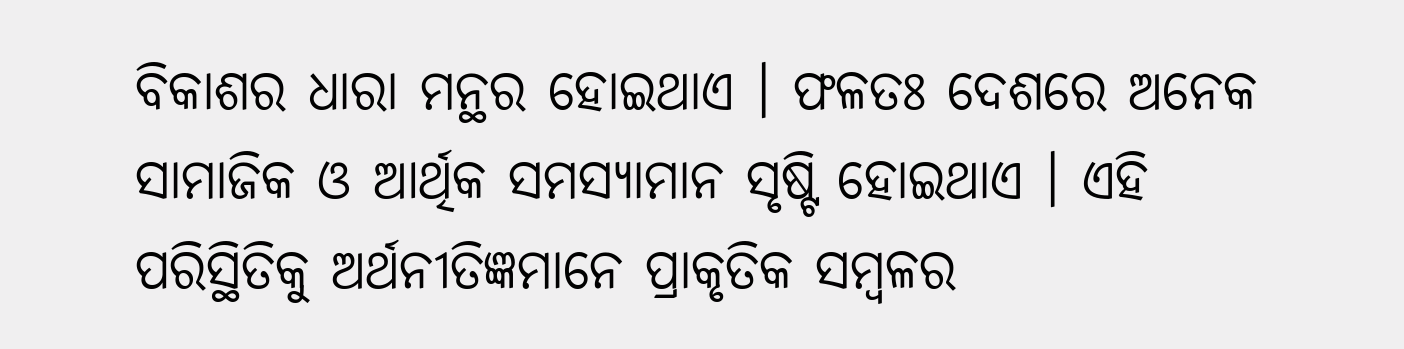ବିକାଶର ଧାରା ମନ୍ଥର ହୋଇଥାଏ । ଫଳତଃ ଦେଶରେ ଅନେକ ସାମାଜିକ ଓ ଆର୍ଥିକ ସମସ୍ୟାମାନ ସୃଷ୍ଟି ହୋଇଥାଏ । ଏହି ପରିସ୍ଥିତିକୁ ଅର୍ଥନୀତିଜ୍ଞମାନେ ପ୍ରାକୃତିକ ସମ୍ବଳର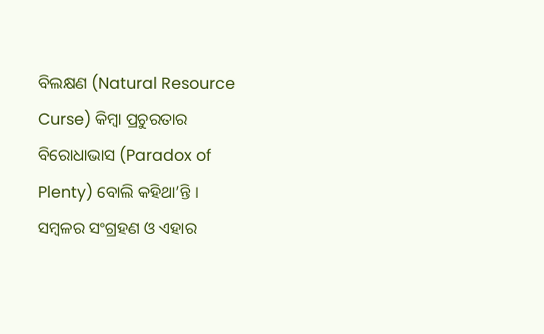ବିଲକ୍ଷଣ (Natural Resource Curse) କିମ୍ବା ପ୍ରଚୁରତାର ବିରୋଧାଭାସ (Paradox of Plenty) ବୋଲି କହିଥା’ନ୍ତି ।
ସମ୍ବଳର ସଂଗ୍ରହଣ ଓ ଏହାର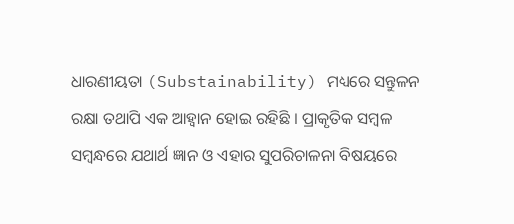ଧାରଣୀୟତା (Substainability) ମଧ୍ୟରେ ସନ୍ତୁଳନ ରକ୍ଷା ତଥାପି ଏକ ଆହ୍ୱାନ ହୋଇ ରହିଛି । ପ୍ରାକୃତିକ ସମ୍ବଳ ସମ୍ବନ୍ଧରେ ଯଥାର୍ଥ ଜ୍ଞାନ ଓ ଏହାର ସୁପରିଚାଳନା ବିଷୟରେ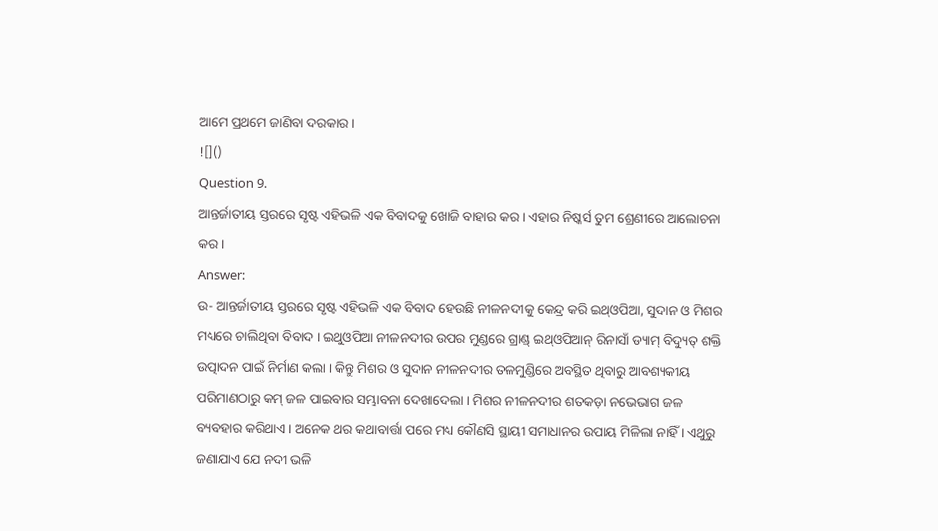ଆମେ ପ୍ରଥମେ ଜାଣିବା ଦରକାର ।
![]()
Question 9.
ଆନ୍ତର୍ଜାତୀୟ ସ୍ତରରେ ସୃଷ୍ଟ ଏହିଭଳି ଏକ ବିବାଦକୁ ଖୋଜି ବାହାର କର । ଏହାର ନିଷ୍କର୍ସ ତୁମ ଶ୍ରେଣୀରେ ଆଲୋଚନା କର ।
Answer:
ଉ- ଆନ୍ତର୍ଜାତୀୟ ସ୍ତରରେ ସୃଷ୍ଟ ଏହିଭଳି ଏକ ବିବାଦ ହେଉଛି ନୀଳନଦୀକୁ କେନ୍ଦ୍ର କରି ଇଥ୍ଓପିଆ, ସୁଦାନ ଓ ମିଶର ମଧ୍ୟରେ ଚାଲିଥିବା ବିବାଦ । ଇଥୁଓପିଆ ନୀଳନଦୀର ଉପର ମୁଣ୍ଡରେ ଗ୍ରାଣ୍ଡ୍ ଇଥ୍ଓପିଆନ୍ ରିନାସାଁ ଡ୍ୟାମ୍ ବିଦ୍ୟୁତ୍ ଶକ୍ତି ଉତ୍ପାଦନ ପାଇଁ ନିର୍ମାଣ କଲା । କିନ୍ତୁ ମିଶର ଓ ସୁଦାନ ନୀଳନଦୀର ତଳମୁଣ୍ଡିରେ ଅବସ୍ଥିତ ଥିବାରୁ ଆବଶ୍ୟକୀୟ ପରିମାଣଠାରୁ କମ୍ ଜଳ ପାଇବାର ସମ୍ଭାବନା ଦେଖାଦେଲା । ମିଶର ନୀଳନଦୀର ଶତକଡ଼ା ନଭେଭାଗ ଜଳ ବ୍ୟବହାର କରିଥାଏ । ଅନେକ ଥର କଥାବାର୍ତ୍ତା ପରେ ମଧ୍ୟ କୌଣସି ସ୍ଥାୟୀ ସମାଧାନର ଉପାୟ ମିଳିଲା ନାହିଁ । ଏଥୁରୁ ଜଣାଯାଏ ଯେ ନଦୀ ଭଳି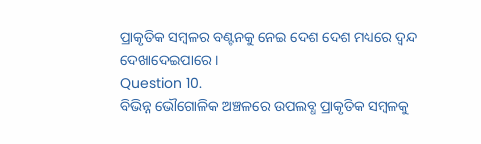ପ୍ରାକୃତିକ ସମ୍ବଳର ବଣ୍ଟନକୁ ନେଇ ଦେଶ ଦେଶ ମଧ୍ୟରେ ଦ୍ଵନ୍ଦ ଦେଖାଦେଇପାରେ ।
Question 10.
ବିଭିନ୍ନ ଭୌଗୋଳିକ ଅଞ୍ଚଳରେ ଉପଲବ୍ଧ ପ୍ରାକୃତିକ ସମ୍ବଳକୁ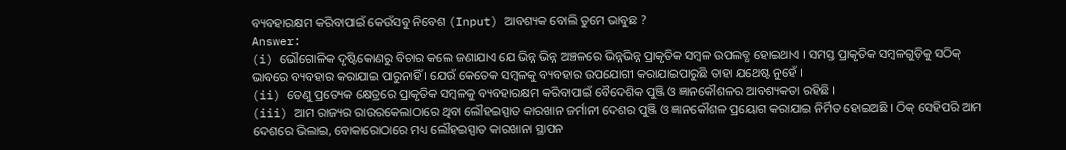ବ୍ୟବହାରକ୍ଷମ କରିବାପାଇଁ କେଉଁସବୁ ନିବେଶ (Input) ଆବଶ୍ୟକ ବୋଲି ତୁମେ ଭାବୁଛ ?
Answer:
(i) ଭୌଗୋଳିକ ଦୃଷ୍ଟିକୋଣରୁ ବିଚାର କଲେ ଜଣାଯାଏ ଯେ ଭିନ୍ନ ଭିନ୍ନ ଅଞ୍ଚଳରେ ଭିନ୍ନଭିନ୍ନ ପ୍ରାକୃତିକ ସମ୍ବଳ ଉପଲବ୍ଧ ହୋଇଥାଏ । ସମସ୍ତ ପ୍ରାକୃତିକ ସମ୍ବଳଗୁଡ଼ିକୁ ସଠିକ୍ ଭାବରେ ବ୍ୟବହାର କରାଯାଇ ପାରୁନାହିଁ । ଯେଉଁ କେତେକ ସମ୍ବଳକୁ ବ୍ୟବହାର ଉପଯୋଗୀ କରାଯାଇପାରୁଛି ତାହା ଯଥେଷ୍ଟ ନୁହେଁ ।
(ii) ତେଣୁ ପ୍ରତ୍ୟେକ କ୍ଷେତ୍ରରେ ପ୍ରାକୃତିକ ସମ୍ବଳକୁ ବ୍ୟବହାରକ୍ଷମ କରିବାପାଇଁ ବୈଦେଶିକ ପୁଞ୍ଜି ଓ ଜ୍ଞାନକୌଶଳର ଆବଶ୍ୟକତା ରହିଛି ।
(iii) ଆମ ରାଜ୍ୟର ରାଉରକେଲାଠାରେ ଥିବା ଲୌହଇସ୍ପାତ କାରଖାନ ଜର୍ମାନୀ ଦେଶର ପୁଞ୍ଜି ଓ ଜ୍ଞାନକୌଶଳ ପ୍ରୟୋଗ କରାଯାଇ ନିର୍ମିତ ହୋଇଅଛି । ଠିକ୍ ସେହିପରି ଆମ ଦେଶରେ ଭିଲାଇ, ବୋକାରୋଠାରେ ମଧ୍ୟ ଲୌହଇସ୍ପାତ କାରଖାନା ସ୍ଥାପନ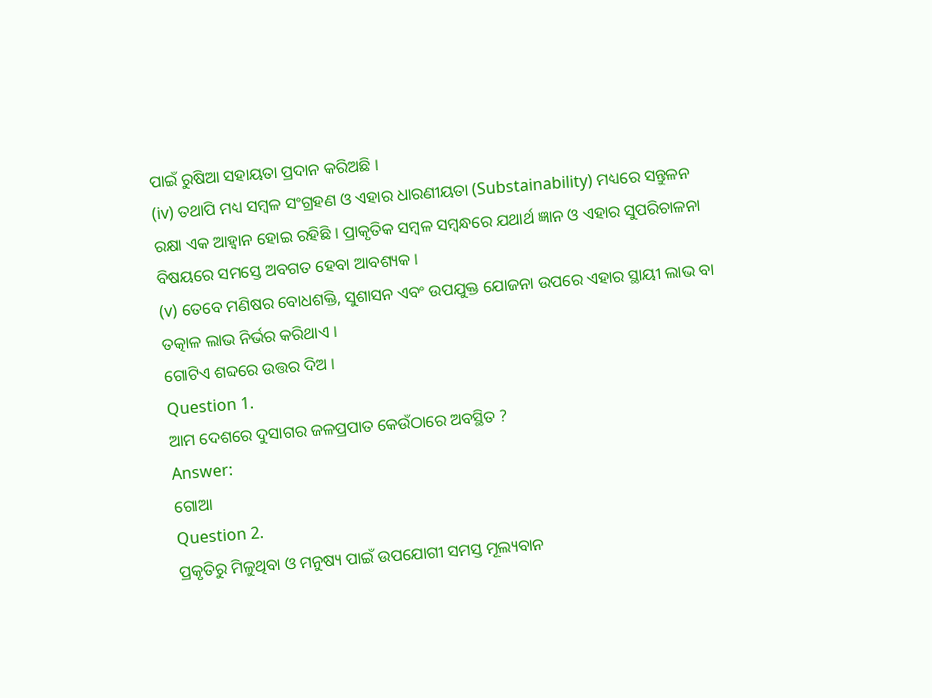ପାଇଁ ରୁଷିଆ ସହାୟତା ପ୍ରଦାନ କରିଅଛି ।
(iv) ତଥାପି ମଧ୍ୟ ସମ୍ବଳ ସଂଗ୍ରହଣ ଓ ଏହାର ଧାରଣୀୟତା (Substainability) ମଧ୍ୟରେ ସନ୍ତୁଳନ ରକ୍ଷା ଏକ ଆହ୍ୱାନ ହୋଇ ରହିଛି । ପ୍ରାକୃତିକ ସମ୍ବଳ ସମ୍ବନ୍ଧରେ ଯଥାର୍ଥ ଜ୍ଞାନ ଓ ଏହାର ସୁପରିଚାଳନା ବିଷୟରେ ସମସ୍ତେ ଅବଗତ ହେବା ଆବଶ୍ୟକ ।
(v) ତେବେ ମଣିଷର ବୋଧଶକ୍ତି, ସୁଶାସନ ଏବଂ ଉପଯୁକ୍ତ ଯୋଜନା ଉପରେ ଏହାର ସ୍ଥାୟୀ ଲାଭ ବା ତତ୍କାଳ ଲାଭ ନିର୍ଭର କରିଥାଏ ।
ଗୋଟିଏ ଶବ୍ଦରେ ଉତ୍ତର ଦିଅ ।
Question 1.
ଆମ ଦେଶରେ ଦୁସାଗର ଜଳପ୍ରପାତ କେଉଁଠାରେ ଅବସ୍ଥିତ ?
Answer:
ଗୋଆ
Question 2.
ପ୍ରକୃତିରୁ ମିଳୁଥିବା ଓ ମନୁଷ୍ୟ ପାଇଁ ଉପଯୋଗୀ ସମସ୍ତ ମୂଲ୍ୟବାନ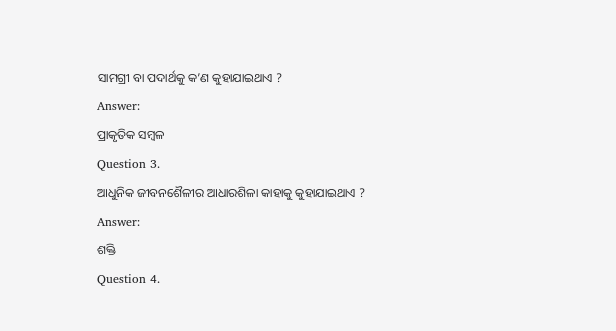ସାମଗ୍ରୀ ବା ପଦାର୍ଥକୁ କ’ଣ କୁହାଯାଇଥାଏ ?
Answer:
ପ୍ରାକୃତିକ ସମ୍ବଳ
Question 3.
ଆଧୁନିକ ଜୀବନଶୈଳୀର ଆଧାରଶିଳା କାହାକୁ କୁହାଯାଇଥାଏ ?
Answer:
ଶକ୍ତି
Question 4.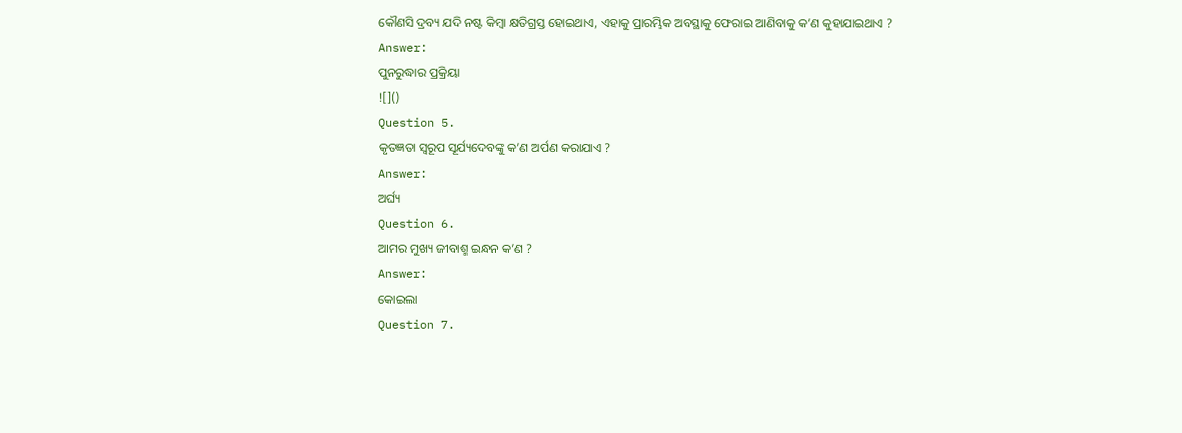କୌଣସି ଦ୍ରବ୍ୟ ଯଦି ନଷ୍ଟ କିମ୍ବା କ୍ଷତିଗ୍ରସ୍ତ ହୋଇଥାଏ, ଏହାକୁ ପ୍ରାରମ୍ଭିକ ଅବସ୍ଥାକୁ ଫେରାଇ ଆଣିବାକୁ କ’ଣ କୁହାଯାଇଥାଏ ?
Answer:
ପୁନରୁଦ୍ଧାର ପ୍ରକ୍ରିୟା
![]()
Question 5.
କୃତଜ୍ଞତା ସ୍ଵରୂପ ସୂର୍ଯ୍ୟଦେବଙ୍କୁ କ’ଣ ଅର୍ପଣ କରାଯାଏ ?
Answer:
ଅର୍ଘ୍ୟ
Question 6.
ଆମର ମୁଖ୍ୟ ଜୀବାଶ୍ମ ଇନ୍ଧନ କ’ଣ ?
Answer:
କୋଇଲା
Question 7.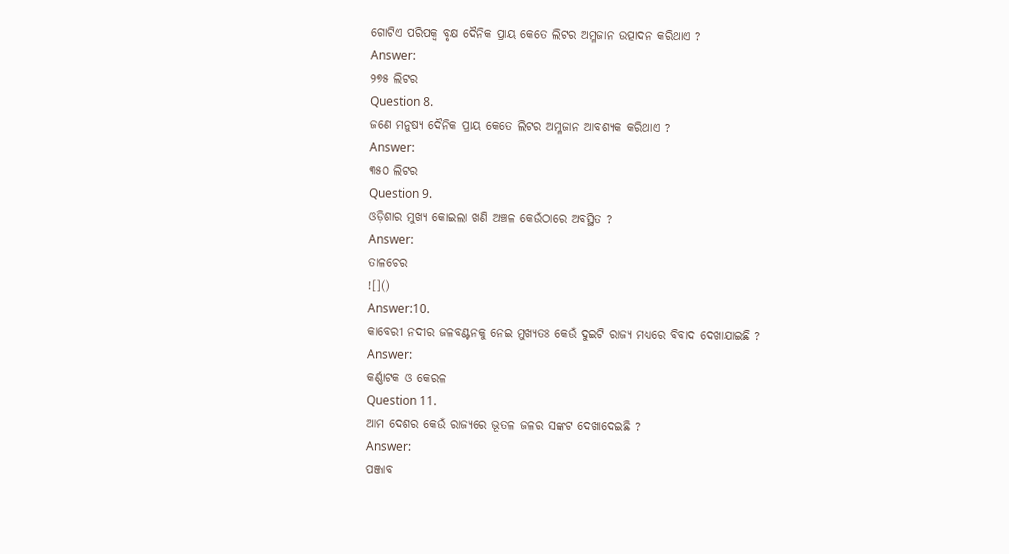ଗୋଟିଏ ପରିପକ୍ଵ ବୃକ୍ଷ ଦୈନିକ ପ୍ରାୟ କେତେ ଲିଟର ଅମ୍ଳଜାନ ଉତ୍ପାଦନ କରିଥାଏ ?
Answer:
୨୭୫ ଲିଟର
Question 8.
ଜଣେ ମନୁଷ୍ୟ ଦୈନିକ ପ୍ରାୟ କେତେ ଲିଟର ଅମ୍ଳଜାନ ଆବଶ୍ୟକ କରିଥାଏ ?
Answer:
୩୫୦ ଲିଟର
Question 9.
ଓଡ଼ିଶାର ମୁଖ୍ୟ କୋଇଲା ଖଣି ଅଞ୍ଚଳ କେଉଁଠାରେ ଅବସ୍ଥିତ ?
Answer:
ତାଳଚେର
![]()
Answer:10.
କାବେରୀ ନଦୀର ଜଳବଣ୍ଟନକୁ ନେଇ ମୁଖ୍ୟତଃ କେଉଁ ଦୁଇଟି ରାଜ୍ୟ ମଧ୍ୟରେ ବିବାଦ ଦେଖାଯାଇଛି ?
Answer:
କର୍ଣ୍ଣାଟକ ଓ କେରଳ
Question 11.
ଆମ ଦେଶର କେଉଁ ରାଜ୍ୟରେ ଭୂତଳ ଜଳର ସଙ୍କଟ ଦେଖାଦେଇଛି ?
Answer:
ପଞ୍ଜାବ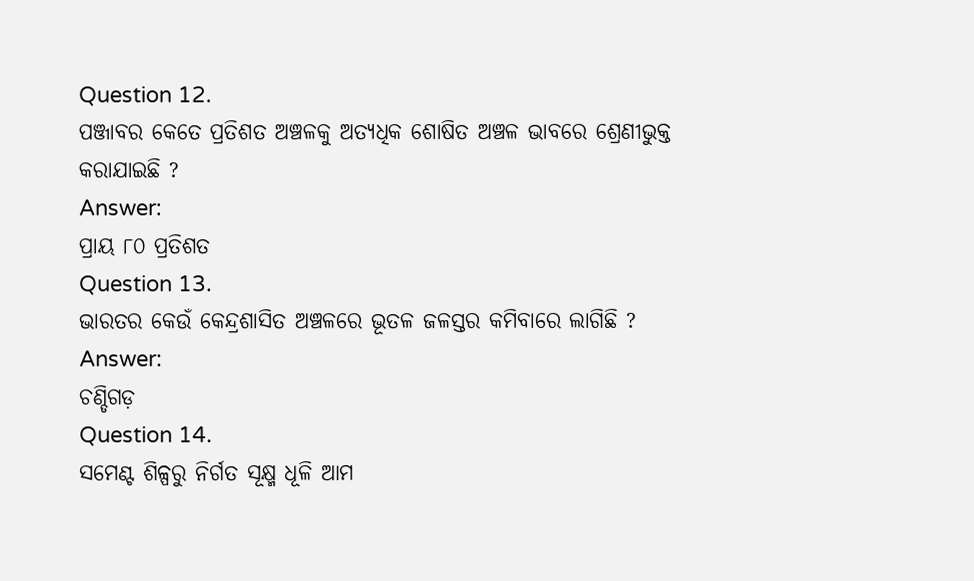Question 12.
ପଞ୍ଜାବର କେତେ ପ୍ରତିଶତ ଅଞ୍ଚଳକୁ ଅତ୍ୟଧିକ ଶୋଷିତ ଅଞ୍ଚଳ ଭାବରେ ଶ୍ରେଣୀଭୁକ୍ତ କରାଯାଇଛି ?
Answer:
ପ୍ରାୟ ୮୦ ପ୍ରତିଶତ
Question 13.
ଭାରତର କେଉଁ କେନ୍ଦ୍ରଶାସିତ ଅଞ୍ଚଳରେ ଭୂତଳ ଜଳସ୍ତର କମିବାରେ ଲାଗିଛି ?
Answer:
ଚଣ୍ଡିଗଡ଼
Question 14.
ସମେଣ୍ଟ ଶିଳ୍ପରୁ ନିର୍ଗତ ସୂକ୍ଷ୍ମ ଧୂଳି ଆମ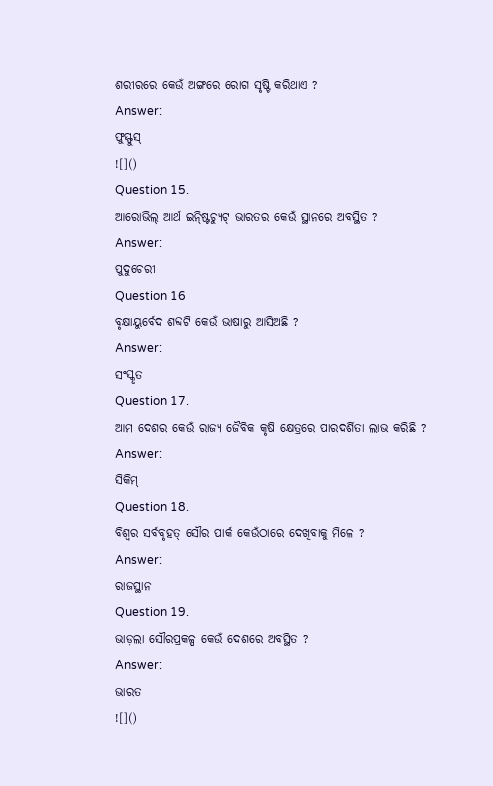ଶରୀରରେ କେଉଁ ଅଙ୍ଗରେ ରୋଗ ସୃଷ୍ଟି କରିଥାଏ ?
Answer:
ଫୁସ୍ଫୁସ୍
![]()
Question 15.
ଆରୋଭିଲ୍ ଆର୍ଥ ଇନ୍ଷ୍ଟିଚ୍ୟୁଟ୍ ଭାରତର କେଉଁ ସ୍ଥାନରେ ଅବସ୍ଥିତ ?
Answer:
ପୁଦୁଚେରୀ
Question 16
ବୃକ୍ଷାୟୁର୍ବେଦ ଶବ୍ଦଟି କେଉଁ ଭାଷାରୁ ଆସିଅଛି ?
Answer:
ସଂସ୍କୃତ
Question 17.
ଆମ ଦେଶର କେଉଁ ରାଜ୍ୟ ଜୈବିକ କୃଷି କ୍ଷେତ୍ରରେ ପାରଦର୍ଶିତା ଲାଭ କରିଛି ?
Answer:
ସିକିମ୍
Question 18.
ବିଶ୍ଵର ସର୍ବବୃହତ୍ ସୌର ପାର୍କ କେଉଁଠାରେ ଦେଖିବାକୁ ମିଳେ ?
Answer:
ରାଜସ୍ଥାନ
Question 19.
ଭାଡ଼ଲା ସୌରପ୍ରକଳ୍ପ କେଉଁ ଦେଶରେ ଅବସ୍ଥିତ ?
Answer:
ଭାରତ
![]()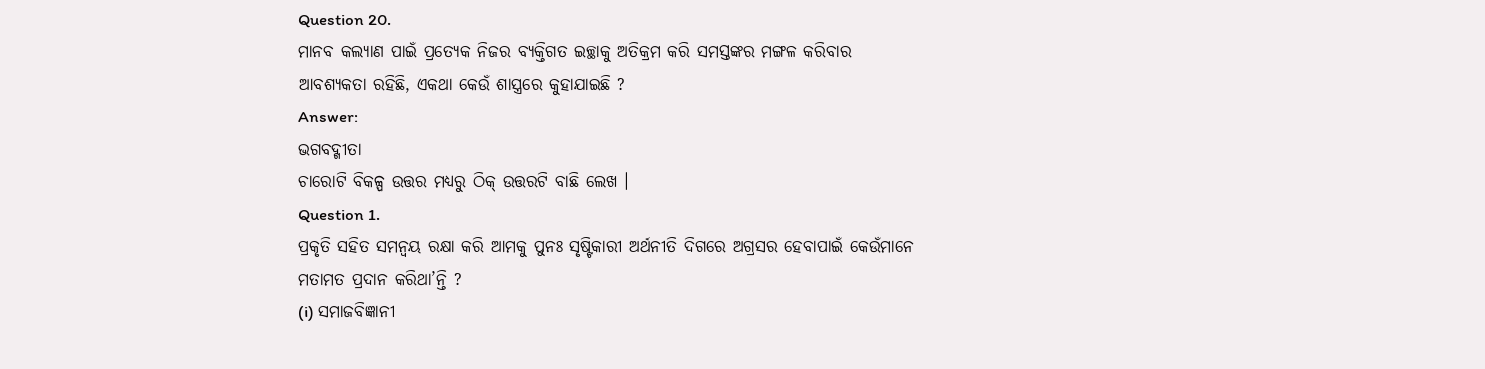Question 20.
ମାନବ କଲ୍ୟାଣ ପାଇଁ ପ୍ରତ୍ୟେକ ନିଜର ବ୍ୟକ୍ତିଗତ ଇଚ୍ଛାକୁ ଅତିକ୍ରମ କରି ସମସ୍ତଙ୍କର ମଙ୍ଗଳ କରିବାର ଆବଶ୍ୟକତା ରହିଛି, ଏକଥା କେଉଁ ଶାସ୍ତ୍ରରେ କୁହାଯାଇଛି ?
Answer:
ଭଗବଦ୍ଗୀତା
ଚାରୋଟି ବିକଳ୍ପ ଉତ୍ତର ମଧ୍ୟରୁ ଠିକ୍ ଉତ୍ତରଟି ବାଛି ଲେଖ ।
Question 1.
ପ୍ରକୃତି ସହିତ ସମନ୍ଵୟ ରକ୍ଷା କରି ଆମକୁ ପୁନଃ ସୃଷ୍ଟିକାରୀ ଅର୍ଥନୀତି ଦିଗରେ ଅଗ୍ରସର ହେବାପାଇଁ କେଉଁମାନେ ମତାମତ ପ୍ରଦାନ କରିଥା’ନ୍ତି ?
(i) ସମାଜବିଜ୍ଞାନୀ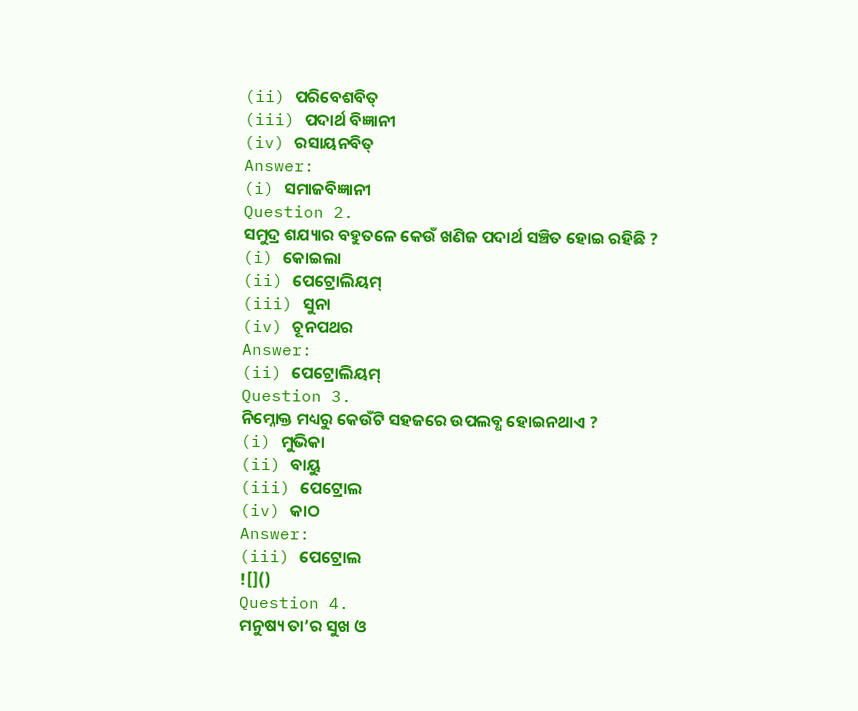(ii) ପରିବେଶବିତ୍
(iii) ପଦାର୍ଥ ବିଜ୍ଞାନୀ
(iv) ରସାୟନବିତ୍
Answer:
(i) ସମାଜବିଜ୍ଞାନୀ
Question 2.
ସମୁଦ୍ର ଶଯ୍ୟାର ବହୁତଳେ କେଉଁ ଖଣିଜ ପଦାର୍ଥ ସଞ୍ଚିତ ହୋଇ ରହିଛି ?
(i) କୋଇଲା
(ii) ପେଟ୍ରୋଲିୟମ୍
(iii) ସୁନା
(iv) ଚୂନପଥର
Answer:
(ii) ପେଟ୍ରୋଲିୟମ୍
Question 3.
ନିମ୍ନୋକ୍ତ ମଧ୍ୟରୁ କେଉଁଟି ସହଜରେ ଉପଲବ୍ଧ ହୋଇନଥାଏ ?
(i) ମୁଭିକା
(ii) ବାୟୁ
(iii) ପେଟ୍ରୋଲ
(iv) କାଠ
Answer:
(iii) ପେଟ୍ରୋଲ
![]()
Question 4.
ମନୁଷ୍ୟ ତା’ର ସୁଖ ଓ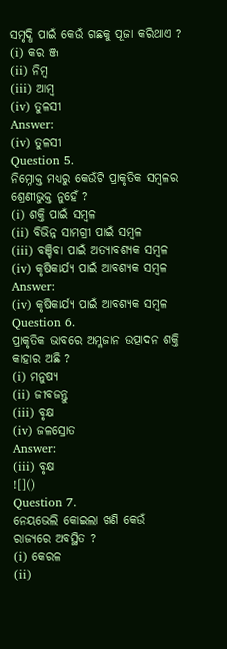ସମୃଦ୍ଧି ପାଇଁ କେଉଁ ଗଛକୁ ପୂଜା କରିଥାଏ ?
(i) କର ଞ୍ଜ
(ii) ନିମ୍ବ
(iii) ଆମ୍ବ
(iv) ତୁଳସୀ
Answer:
(iv) ତୁଳସୀ
Question 5.
ନିମ୍ନୋକ୍ତ ମଧ୍ୟରୁ କେଉଁଟି ପ୍ରାକୃତିକ ସମ୍ବଳର ଶ୍ରେଣୀଭୁକ୍ତ ନୁହେଁ ?
(i) ଶକ୍ତି ପାଇଁ ସମ୍ବଳ
(ii) ବିଭିନ୍ନ ସାମଗ୍ରୀ ପାଇଁ ସମ୍ବଳ
(iii) ବଞ୍ଚିବା ପାଇଁ ଅତ୍ୟାବଶ୍ୟକ ସମ୍ବଳ
(iv) କୃଷିକାର୍ଯ୍ୟ ପାଇଁ ଆବଶ୍ୟକ ସମ୍ବଳ
Answer:
(iv) କୃଷିକାର୍ଯ୍ୟ ପାଇଁ ଆବଶ୍ୟକ ସମ୍ବଳ
Question 6.
ପ୍ରାକୃତିକ ଭାବରେ ଅମ୍ଳଜାନ ଉତ୍ପାଦନ ଶକ୍ତି କାହାର ଅଛି ?
(i) ମନୁଷ୍ଯ
(ii) ଜୀବଜନ୍ତୁ
(iii) ବୃକ୍ଷ
(iv) ଜଳସ୍ରୋତ
Answer:
(iii) ବୃକ୍ଷ
![]()
Question 7.
ନେୟଭେଲି କୋଇଲା ଖଣି କେଉଁ ରାଜ୍ୟରେ ଅବସ୍ଥିତ ?
(i) କେରଳ
(ii)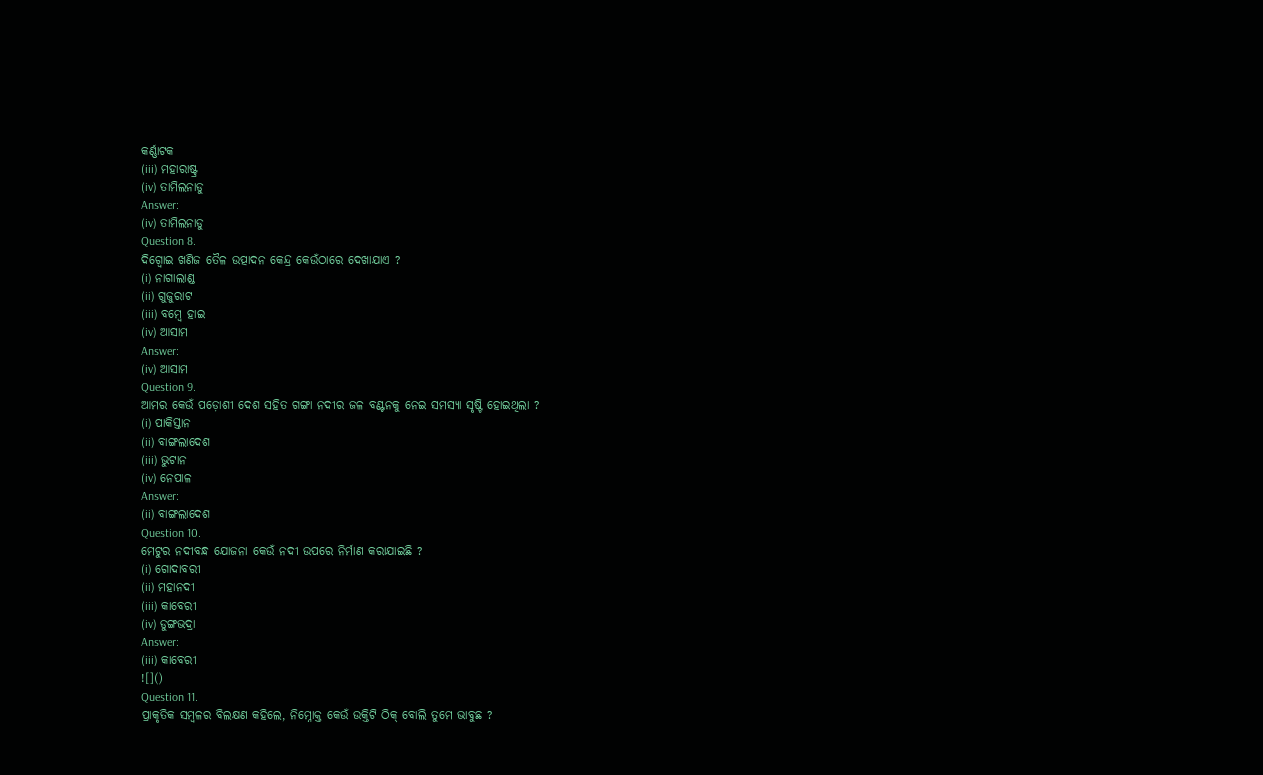କର୍ଣ୍ଣାଟକ
(iii) ମହାରାଷ୍ଟ୍ର
(iv) ତାମିଲନାଡୁ
Answer:
(iv) ତାମିଲନାଡୁ
Question 8.
ଦିଗ୍ବୋଇ ଖଣିଜ ତୈଳ ଉତ୍ପାଦନ କେନ୍ଦ୍ର କେଉଁଠାରେ ଦେଖାଯାଏ ?
(i) ନାଗାଲାଣ୍ଡ
(ii) ଗୁଜୁରାଟ
(iii) ବମ୍ବେ ହାଇ
(iv) ଆସାମ
Answer:
(iv) ଆସାମ
Question 9.
ଆମର କେଉଁ ପଡ଼ୋଶୀ ଦେଶ ସହିତ ଗଙ୍ଗା ନଦୀର ଜଳ ବଣ୍ଟନକୁ ନେଇ ସମସ୍ୟା ସୃଷ୍ଟି ହୋଇଥିଲା ?
(i) ପାକିସ୍ତାନ
(ii) ବାଙ୍ଗଲାଦେଶ
(iii) ଭୁଟାନ
(iv) ନେପାଳ
Answer:
(ii) ବାଙ୍ଗଲାଦେଶ
Question 10.
ମେଟୁର ନଦୀବନ୍ଧ ଯୋଜନା କେଉଁ ନଦୀ ଉପରେ ନିର୍ମାଣ କରାଯାଇଛି ?
(i) ଗୋଦାବରୀ
(ii) ମହାନଦୀ
(iii) କାବେରୀ
(iv) ଡୁଙ୍ଗଭଦ୍ରା
Answer:
(iii) କାବେରୀ
![]()
Question 11.
ପ୍ରାକୃତିକ ସମ୍ବଳର ବିଲକ୍ଷଣ କହିଲେ, ନିମ୍ନୋକ୍ତ କେଉଁ ଉକ୍ତିଟି ଠିକ୍ ବୋଲି ତୁମେ ଭାବୁଛ ?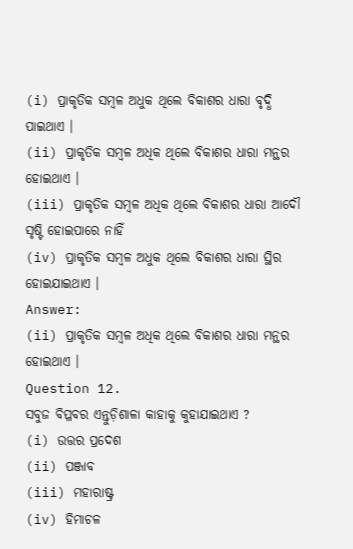(i) ପ୍ରାକୃତିକ ସମ୍ବଳ ଅଧୁକ ଥିଲେ ବିକାଶର ଧାରା ବୃଦ୍ଧି ପାଇଥାଏ ।
(ii) ପ୍ରାକୃତିକ ସମ୍ବଳ ଅଧିକ ଥିଲେ ବିକାଶର ଧାରା ମନ୍ଥର ହୋଇଥାଏ ।
(iii) ପ୍ରାକୃତିକ ସମ୍ବଳ ଅଧିକ ଥିଲେ ବିକାଶର ଧାରା ଆଦୌ ସୃଷ୍ଟି ହୋଇପାରେ ନାହିଁ
(iv) ପ୍ରାକୃତିକ ସମ୍ବଳ ଅଧୁକ ଥିଲେ ବିକାଶର ଧାରା ସ୍ଥିର ହୋଇଯାଇଥାଏ ।
Answer:
(ii) ପ୍ରାକୃତିକ ସମ୍ବଳ ଅଧିକ ଥିଲେ ବିକାଶର ଧାରା ମନ୍ଥର ହୋଇଥାଏ ।
Question 12.
ସବୁଜ ବିପ୍ଳବର ଏନ୍ତୁଡ଼ିଶାଳା କାହାକୁ କୁହାଯାଇଥାଏ ?
(i) ଉତ୍ତର ପ୍ରଦେଶ
(ii) ପଞ୍ଜାବ
(iii) ମହାରାଷ୍ଟ୍ର
(iv) ହିମାଚଳ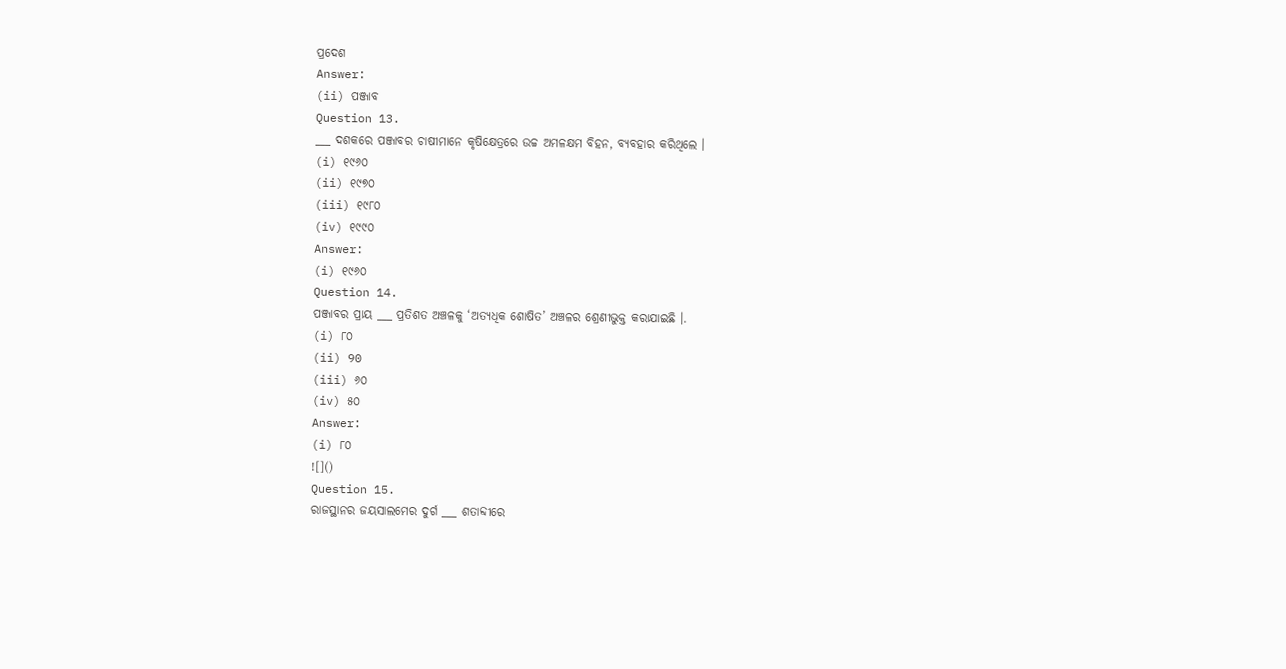ପ୍ରଦେଶ
Answer:
(ii) ପଞ୍ଜାବ
Question 13.
___ ଦଶକରେ ପଞ୍ଜାବର ଚାଷୀମାନେ କୃଷିକ୍ଷେତ୍ରରେ ଉଚ୍ଚ ଅମଳକ୍ଷମ ବିହନ, ବ୍ୟବହାର କରିଥିଲେ ।
(i) ୧୯୬୦
(ii) ୧୯୭୦
(iii) ୧୯୮୦
(iv) ୧୯୯୦
Answer:
(i) ୧୯୬୦
Question 14.
ପଞ୍ଜାବର ପ୍ରାୟ ___ ପ୍ରତିଶତ ଅଞ୍ଚଳକୁ ‘ଅତ୍ୟଧିକ ଶୋଷିତ’ ଅଞ୍ଚଳର ଶ୍ରେଣୀଭୁକ୍ତ କରାଯାଇଛି ।.
(i) ୮୦
(ii) 90
(iii) ୬୦
(iv) ୫୦
Answer:
(i) ୮୦
![]()
Question 15.
ରାଜସ୍ଥାନର ଜୟସାଲମେର ଦୁର୍ଗ ___ ଶତାବ୍ଦୀରେ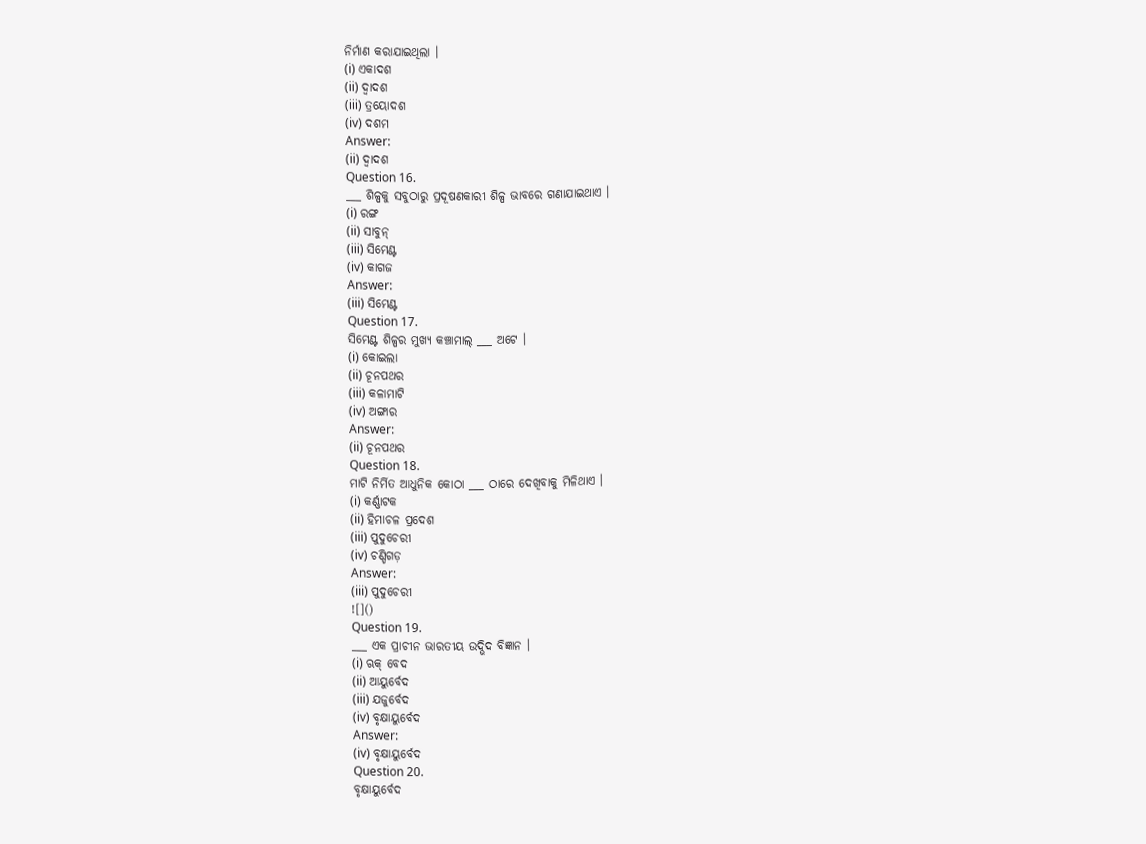ନିର୍ମାଣ କରାଯାଇଥିଲା ।
(i) ଏକାଦଶ
(ii) ଦ୍ଵାଦଶ
(iii) ତ୍ରୟୋଦଶ
(iv) ଦଶମ
Answer:
(ii) ଦ୍ଵାଦଶ
Question 16.
___ ଶିଳ୍ପକୁ ସବୁଠାରୁ ପ୍ରଦୂଷଣକାରୀ ଶିଳ୍ପ ଭାବରେ ଗଣାଯାଇଥାଏ ।
(i) ରଙ୍ଗ
(ii) ସାବୁନ୍
(iii) ସିମେଣ୍ଟ
(iv) କାଗଜ
Answer:
(iii) ସିମେଣ୍ଟ
Question 17.
ସିମେଣ୍ଟ ଶିଳ୍ପର ମୁଖ୍ୟ କଞ୍ଚାମାଲ୍ ___ ଅଟେ ।
(i) କୋଇଲା
(ii) ଚୂନପଥର
(iii) କଳାମାଟି
(iv) ଅଙ୍ଗାର
Answer:
(ii) ଚୂନପଥର
Question 18.
ମାଟି ନିର୍ମିତ ଆଧୁନିକ କୋଠା ___ ଠାରେ ଦେଖିବାକୁ ମିଳିଥାଏ ।
(i) କର୍ଣ୍ଣାଟକ
(ii) ହିମାଚଳ ପ୍ରଦେଶ
(iii) ପୁଦୁଚେରୀ
(iv) ଚଣ୍ଡିଗଡ଼
Answer:
(iii) ପୁଦୁଚେରୀ
![]()
Question 19.
___ ଏକ ପ୍ରାଚୀନ ଭାରତୀୟ ଉଦ୍ଭିଦ ବିଜ୍ଞାନ ।
(i) ଋକ୍ ବେଦ
(ii) ଆୟୁର୍ବେଦ
(iii) ଯଜୁର୍ବେଦ
(iv) ବୃକ୍ଷାୟୁର୍ବେଦ
Answer:
(iv) ବୃକ୍ଷାୟୁର୍ବେଦ
Question 20.
ବୃକ୍ଷାୟୁର୍ବେଦ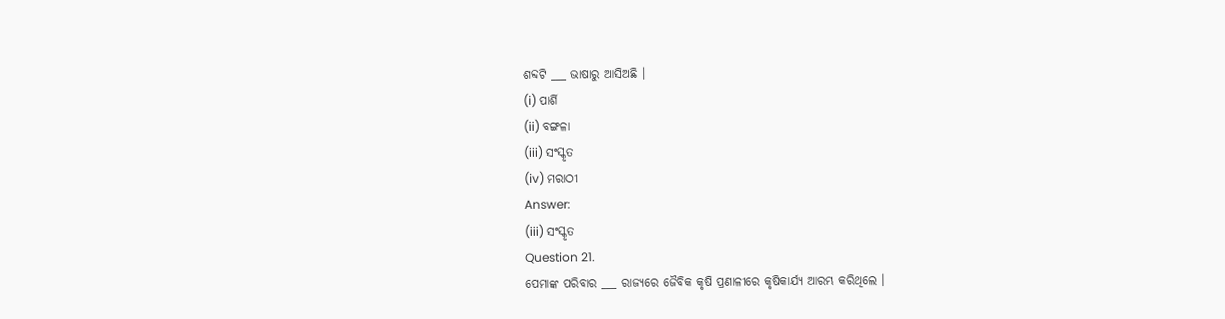ଶବ୍ଦଟି ___ ଭାଷାରୁ ଆସିଅଛି ।
(i) ପାର୍ଶି
(ii) ବଙ୍ଗଳା
(iii) ସଂସ୍କୃତ
(iv) ମରାଠୀ
Answer:
(iii) ସଂସ୍କୃତ
Question 21.
ପେମାଙ୍କ ପରିବାର ___ ରାଜ୍ୟରେ ଜୈବିକ କୃଷି ପ୍ରଣାଳୀରେ କୃଷିକାର୍ଯ୍ୟ ଆରମ୍ଭ କରିଥିଲେ ।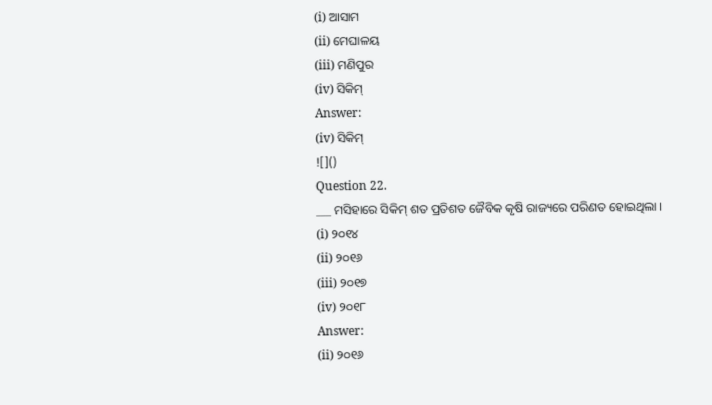(i) ଆସାମ
(ii) ମେଘାଳୟ
(iii) ମଣିପୁର
(iv) ସିକିମ୍
Answer:
(iv) ସିକିମ୍
![]()
Question 22.
___ ମସିହାରେ ସିକିମ୍ ଶତ ପ୍ରତିଶତ ଜୈବିକ କୃଷି ରାଜ୍ୟରେ ପରିଣତ ହୋଇଥିଲା ।
(i) ୨୦୧୪
(ii) ୨୦୧୬
(iii) ୨୦୧୭
(iv) ୨୦୧୮
Answer:
(ii) ୨୦୧୬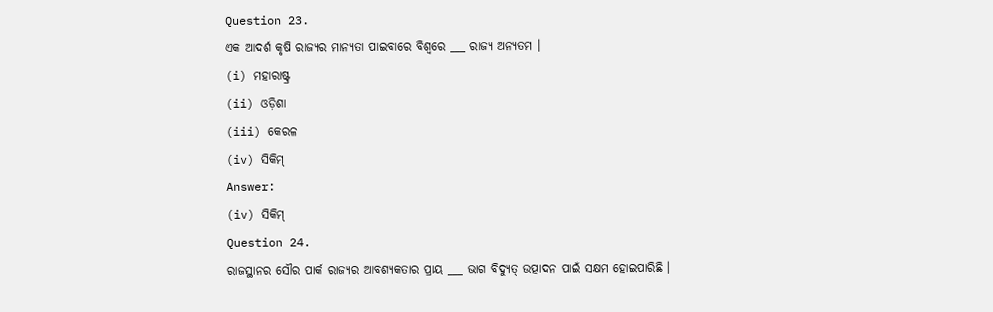Question 23.
ଏକ ଆଦର୍ଶ କୃଷି ରାଜ୍ୟର ମାନ୍ୟତା ପାଇବାରେ ବିଶ୍ଵରେ ___ ରାଜ୍ୟ ଅନ୍ୟତମ ।
(i) ମହାରାଷ୍ଟ୍ର
(ii) ଓଡ଼ିଶା
(iii) କେରଳ
(iv) ସିକିମ୍
Answer:
(iv) ସିକିମ୍
Question 24.
ରାଜସ୍ଥାନର ସୌର ପାର୍କ ରାଜ୍ୟର ଆବଶ୍ୟକତାର ପ୍ରାୟ ___ ଭାଗ ବିଦ୍ୟୁତ୍ ଉତ୍ପାଦନ ପାଇଁ ସକ୍ଷମ ହୋଇପାରିଛି ।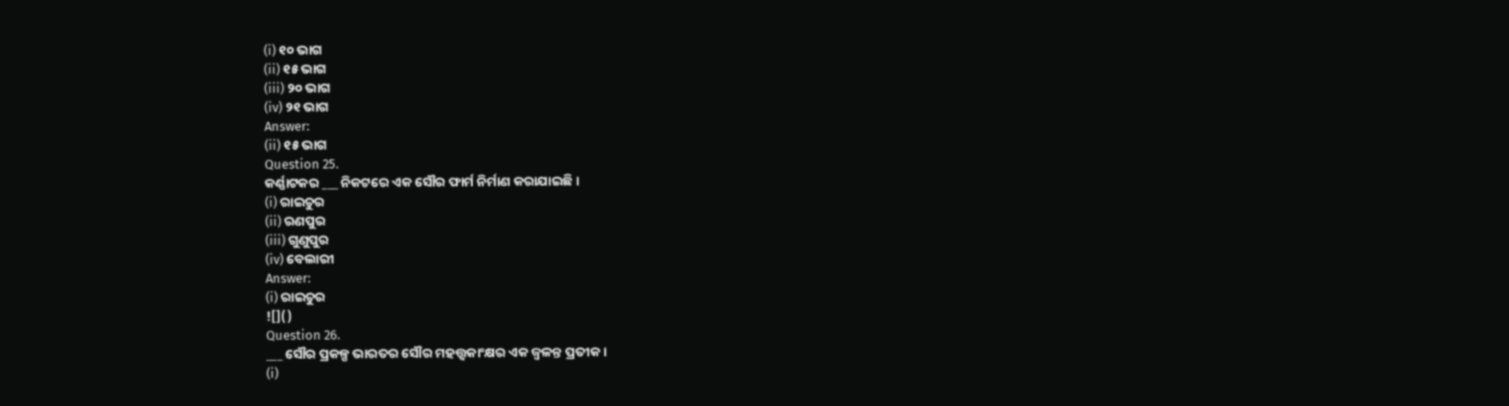(i) ୧୦ ଭାଗ
(ii) ୧୫ ଭାଗ
(iii) ୨୦ ଭାଗ
(iv) ୨୧ ଭାଗ
Answer:
(ii) ୧୫ ଭାଗ
Question 25.
କର୍ଣ୍ଣାଟକର ___ ନିକଟରେ ଏକ ସୌର ଫାର୍ମ ନିର୍ମାଣ କରାଯାଇଛି ।
(i) ରାଇଚୁର
(ii) ରଣପୁର
(iii) ଗୁଣୁପୁର
(iv) ବେଲାରୀ
Answer:
(i) ରାଇଚୁର
![]()
Question 26.
___ ସୌର ପ୍ରକଳ୍ପ ଭାରତର ସୌର ମହତ୍ତ୍ୱକାଂକ୍ଷର ଏକ ଜ୍ଵଳନ୍ତ ପ୍ରତୀକ ।
(i)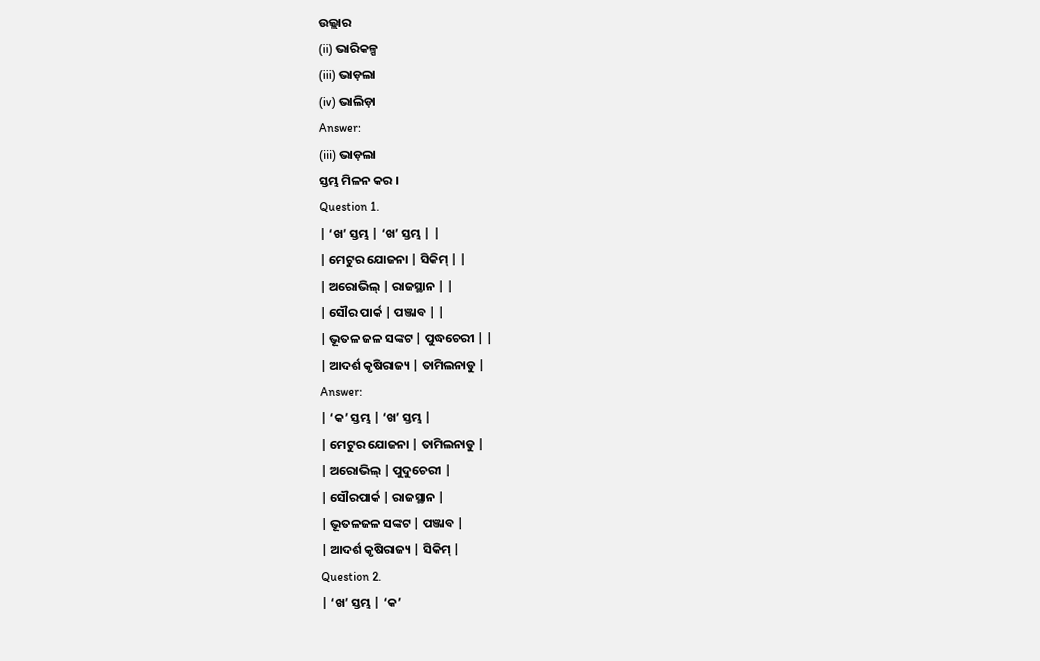ଉଲ୍ଲାର
(ii) ଭାରିକଳ୍ପ
(iii) ଭାଡ଼ଲା
(iv) ଭାଲିଡ଼ା
Answer:
(iii) ଭାଡ଼ଲା
ସ୍ତମ୍ଭ ମିଳନ କର ।
Question 1.
| ‘ଖ’ ସ୍ତମ୍ଭ | ‘ଖ’ ସ୍ତମ୍ଭ | |
| ମେଟୁର ଯୋଜନା | ସିକିମ୍ | |
| ଅରୋଭିଲ୍ | ରାଜସ୍ଥାନ | |
| ସୌର ପାର୍କ | ପଞ୍ଜାବ | |
| ଭୂତଳ ଜଳ ସଙ୍କଟ | ପୁଦ୍ଧଚେରୀ | |
| ଆଦର୍ଶ କୃଷିରାଜ୍ୟ | ତାମିଲନାଡୁ |
Answer:
| ‘କ’ ସ୍ତମ୍ଭ | ‘ଖ’ ସ୍ତମ୍ଭ |
| ମେଟୁର ଯୋଜନା | ତାମିଲନାଡୁ |
| ଅରୋଭିଲ୍ | ପୁଦୁଚେରୀ |
| ସୌରପାର୍କ | ରାଜସ୍ଥାନ |
| ଭୂତଳଜଳ ସଙ୍କଟ | ପଞ୍ଜାବ |
| ଆଦର୍ଶ କୃଷିରାଜ୍ୟ | ସିକିମ୍ |
Question 2.
| ‘ଖ’ ସ୍ତମ୍ଭ | ‘କ’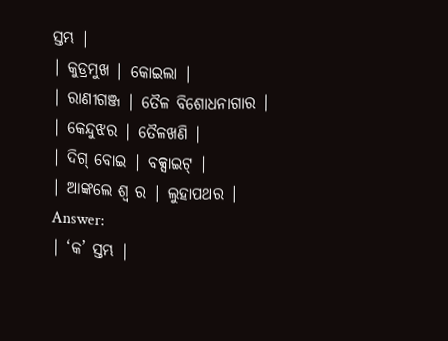ସ୍ତମ୍ଭ |
| କୁଡ୍ରମୁଖ | କୋଇଲା |
| ରାଣୀଗଞ୍ଜ | ତୈଳ ବିଶୋଧନାଗାର |
| କେନ୍ଦୁଝର | ତୈଳଖଣି |
| ଦିଗ୍ ବୋଇ | ବକ୍ସାଇଟ୍ |
| ଆଙ୍କଲେ ଶ୍ୱ ର | ଲୁହାପଥର |
Answer:
| ‘କ’ ସ୍ତମ୍ଭ |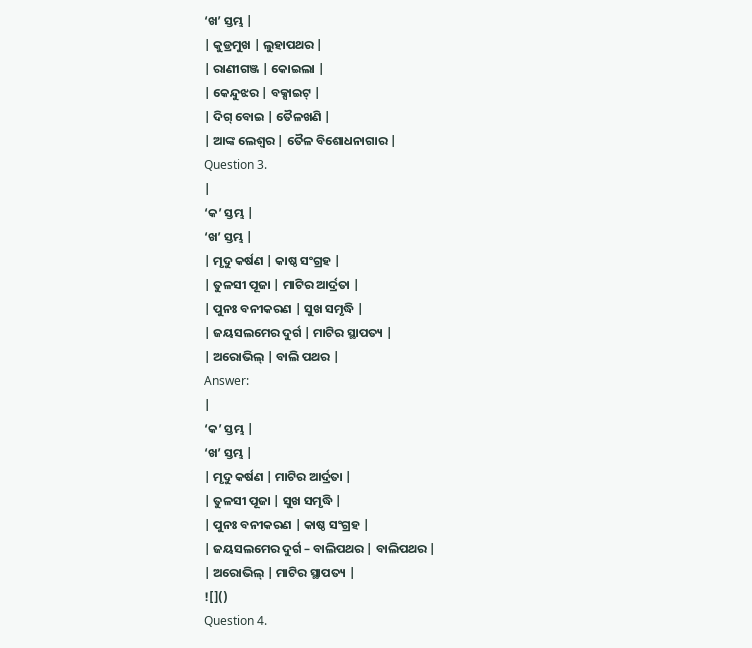‘ଖ’ ସ୍ତମ୍ଭ |
| କୁଡ୍ରମୁଖ | ଲୁହାପଥର |
| ରାଣୀଗଞ୍ଜ | କୋଇଲା |
| କେନ୍ଦୁଝର | ବକ୍ସାଇଟ୍ |
| ଦିଗ୍ ବୋଇ | ତୈଳଖଣି |
| ଆଙ୍କ ଲେଶ୍ୱର | ତୈଳ ବିଶୋଧନାଗାର |
Question 3.
|
‘କ’ ସ୍ତମ୍ଭ |
‘ଖ’ ସ୍ତମ୍ଭ |
| ମୃଦୁ କର୍ଷଣ | କାଷ୍ଠ ସଂଗ୍ରହ |
| ତୁଳସୀ ପୂଜା | ମାଟିର ଆର୍ଦ୍ରତା |
| ପୁନଃ ବନୀକରଣ | ସୁଖ ସମୃଦ୍ଧି |
| ଜୟସଲମେର ଦୁର୍ଗ | ମାଟିର ସ୍ଥାପତ୍ୟ |
| ଅରୋଭିଲ୍ | ବାଲି ପଥର |
Answer:
|
‘କ’ ସ୍ତମ୍ଭ |
‘ଖ’ ସ୍ତମ୍ଭ |
| ମୃଦୁ କର୍ଷଣ | ମାଟିର ଆର୍ଦ୍ରତା |
| ତୁଳସୀ ପୂଜା | ସୁଖ ସମୃଦ୍ଧି |
| ପୁନଃ ବନୀକରଣ | କାଷ୍ଠ ସଂଗ୍ରହ |
| ଜୟସଲମେର ଦୁର୍ଗ – ବାଲିପଥର | ବାଲିପଥର |
| ଅରୋଭିଲ୍ | ମାଟିର ସ୍ଥାପତ୍ୟ |
![]()
Question 4.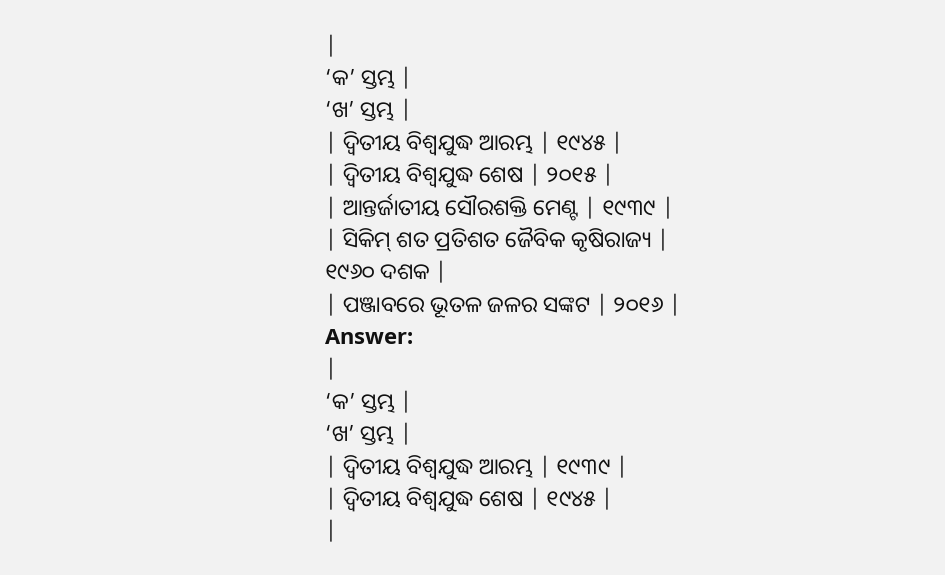|
‘କ’ ସ୍ତମ୍ଭ |
‘ଖ’ ସ୍ତମ୍ଭ |
| ଦ୍ଵିତୀୟ ବିଶ୍ଵଯୁଦ୍ଧ ଆରମ୍ଭ | ୧୯୪୫ |
| ଦ୍ଵିତୀୟ ବିଶ୍ଵଯୁଦ୍ଧ ଶେଷ | ୨୦୧୫ |
| ଆନ୍ତର୍ଜାତୀୟ ସୌରଶକ୍ତି ମେଣ୍ଟ | ୧୯୩୯ |
| ସିକିମ୍ ଶତ ପ୍ରତିଶତ ଜୈବିକ କୃଷିରାଜ୍ୟ | ୧୯୬୦ ଦଶକ |
| ପଞ୍ଜାବରେ ଭୂତଳ ଜଳର ସଙ୍କଟ | ୨୦୧୬ |
Answer:
|
‘କ’ ସ୍ତମ୍ଭ |
‘ଖ’ ସ୍ତମ୍ଭ |
| ଦ୍ଵିତୀୟ ବିଶ୍ଵଯୁଦ୍ଧ ଆରମ୍ଭ | ୧୯୩୯ |
| ଦ୍ଵିତୀୟ ବିଶ୍ଵଯୁଦ୍ଧ ଶେଷ | ୧୯୪୫ |
|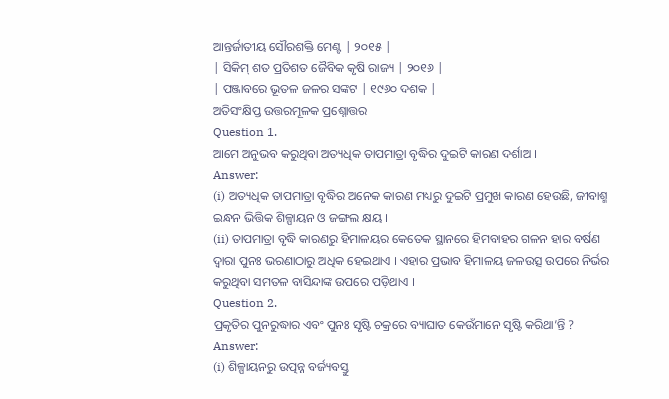ଆନ୍ତର୍ଜାତୀୟ ସୌରଶକ୍ତି ମେଣ୍ଟ | ୨୦୧୫ |
| ସିକିମ୍ ଶତ ପ୍ରତିଶତ ଜୈବିକ କୃଷି ରାଜ୍ୟ | ୨୦୧୬ |
| ପଞ୍ଜାବରେ ଭୂତଳ ଜଳର ସଙ୍କଟ | ୧୯୬୦ ଦଶକ |
ଅତିସଂକ୍ଷିପ୍ତ ଉତ୍ତରମୂଳକ ପ୍ରଶ୍ନୋତ୍ତର
Question 1.
ଆମେ ଅନୁଭବ କରୁଥିବା ଅତ୍ୟଧିକ ତାପମାତ୍ରା ବୃଦ୍ଧିର ଦୁଇଟି କାରଣ ଦର୍ଶାଅ ।
Answer:
(i) ଅତ୍ୟଧିକ ତାପମାତ୍ରା ବୃଦ୍ଧିର ଅନେକ କାରଣ ମଧ୍ୟରୁ ଦୁଇଟି ପ୍ରମୁଖ କାରଣ ହେଉଛି, ଜୀବାଶ୍ମ ଇନ୍ଧନ ଭିତ୍ତିକ ଶିଳ୍ପାୟନ ଓ ଜଙ୍ଗଲ କ୍ଷୟ ।
(ii) ତାପମାତ୍ରା ବୃଦ୍ଧି କାରଣରୁ ହିମାଳୟର କେତେକ ସ୍ଥାନରେ ହିମବାହର ଗଳନ ହାର ବର୍ଷଣ ଦ୍ଵାରା ପୁନଃ ଭରଣାଠାରୁ ଅଧିକ ହେଇଥାଏ । ଏହାର ପ୍ରଭାବ ହିମାଳୟ ଜଳଉତ୍ସ ଉପରେ ନିର୍ଭର କରୁଥିବା ସମତଳ ବାସିନ୍ଦାଙ୍କ ଉପରେ ପଡ଼ିଥାଏ ।
Question 2.
ପ୍ରକୃତିର ପୁନରୁଦ୍ଧାର ଏବଂ ପୁନଃ ସୃଷ୍ଟି ଚକ୍ରରେ ବ୍ୟାଘାତ କେଉଁମାନେ ସୃଷ୍ଟି କରିଥା’ନ୍ତି ?
Answer:
(i) ଶିଳ୍ପାୟନରୁ ଉତ୍ପନ୍ନ ବର୍ଜ୍ୟବସ୍ତୁ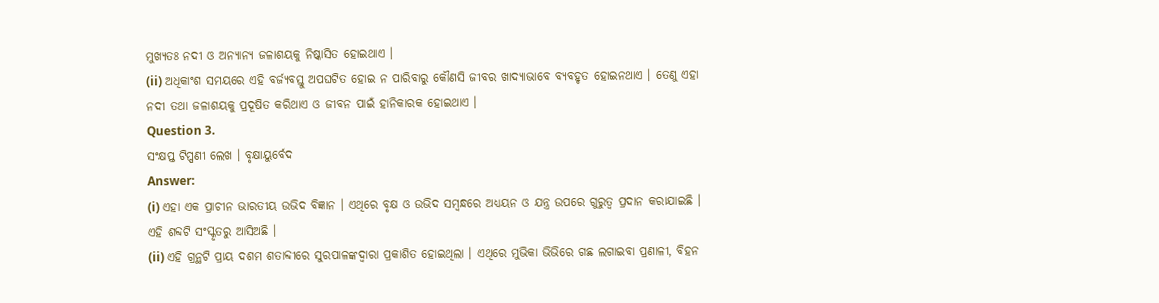ମୁଖ୍ୟତଃ ନଦୀ ଓ ଅନ୍ୟାନ୍ୟ ଜଳାଶୟକୁ ନିଷ୍କାସିତ ହୋଇଥାଏ ।
(ii) ଅଧିକାଂଶ ସମୟରେ ଏହି ବର୍ଜ୍ୟବସ୍ତୁ ଅପଘଟିତ ହୋଇ ନ ପାରିବାରୁ କୌଣସି ଜୀବର ଖାଦ୍ୟାଭାବେ ବ୍ୟବହୃତ ହୋଇନଥାଏ । ତେଣୁ ଏହା ନଦୀ ତଥା ଜଳାଶୟକୁ ପ୍ରଦୂଷିତ କରିଥାଏ ଓ ଜୀବନ ପାଇଁ ହାନିକାରକ ହୋଇଥାଏ ।
Question 3.
ସଂକ୍ଷପ୍ତ ଟିପ୍ପଣୀ ଲେଖ । ବୃକ୍ଷାୟୁର୍ବେଦ
Answer:
(i) ଏହା ଏକ ପ୍ରାଚୀନ ଭାରତୀୟ ଉଭିଦ ବିଜ୍ଞାନ । ଏଥିରେ ବୃକ୍ଷ ଓ ଉଭିଦ ସମ୍ବନ୍ଧରେ ଅଧ୍ୟୟନ ଓ ଯନ୍ତ୍ର ଉପରେ ଗୁରୁତ୍ୱ ପ୍ରଦାନ କରାଯାଇଛି । ଏହି ଶବ୍ଦଟି ସଂସ୍କୃତରୁ ଆସିଅଛି ।
(ii) ଏହି ଗ୍ରନ୍ଥଟି ପ୍ରାୟ ଦଶମ ଶତାବ୍ଦୀରେ ସୁରପାଳଙ୍କଦ୍ଵାରା ପ୍ରକାଶିତ ହୋଇଥିଲା । ଏଥିରେ ମୁଭିକା ଭିଭିରେ ଗଛ ଲଗାଇବା ପ୍ରଣାଳୀ, ବିହନ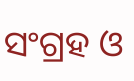ସଂଗ୍ରହ ଓ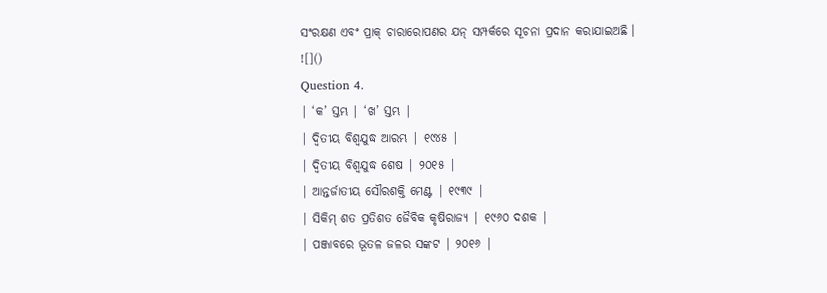ସଂରକ୍ଷଣ ଏବଂ ପ୍ରାକ୍ ଚାରାରୋପଣର ଯନ୍ ସମ୍ପର୍କରେ ସୂଚନା ପ୍ରଦାନ କରାଯାଇଅଛି ।
![]()
Question 4.
| ‘କ’ ସ୍ତମ୍ଭ | ‘ଖ’ ସ୍ତମ୍ଭ |
| ଦ୍ଵିତୀୟ ବିଶ୍ଵଯୁଦ୍ଧ ଆରମ୍ଭ | ୧୯୪୫ |
| ଦ୍ଵିତୀୟ ବିଶ୍ଵଯୁଦ୍ଧ ଶେଷ | ୨୦୧୫ |
| ଆନ୍ତର୍ଜାତୀୟ ସୌରଶକ୍ତି ମେଣ୍ଟ | ୧୯୩୯ |
| ସିକିମ୍ ଶତ ପ୍ରତିଶତ ଜୈବିକ କୃଷିରାଜ୍ୟ | ୧୯୬୦ ଦଶକ |
| ପଞ୍ଜାବରେ ଭୂତଳ ଜଳର ସଙ୍କଟ | ୨୦୧୬ |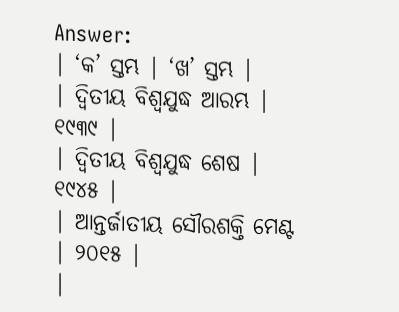Answer:
| ‘କ’ ସ୍ତମ୍ଭ | ‘ଖ’ ସ୍ତମ୍ଭ |
| ଦ୍ଵିତୀୟ ବିଶ୍ଵଯୁଦ୍ଧ ଆରମ୍ଭ | ୧୯୩୯ |
| ଦ୍ଵିତୀୟ ବିଶ୍ଵଯୁଦ୍ଧ ଶେଷ | ୧୯୪୫ |
| ଆନ୍ତର୍ଜାତୀୟ ସୌରଶକ୍ତି ମେଣ୍ଟ | ୨୦୧୫ |
|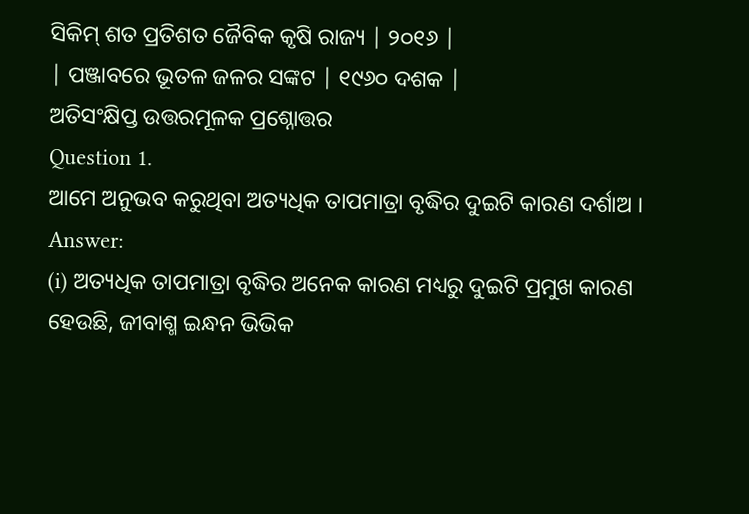ସିକିମ୍ ଶତ ପ୍ରତିଶତ ଜୈବିକ କୃଷି ରାଜ୍ୟ | ୨୦୧୬ |
| ପଞ୍ଜାବରେ ଭୂତଳ ଜଳର ସଙ୍କଟ | ୧୯୬୦ ଦଶକ |
ଅତିସଂକ୍ଷିପ୍ତ ଉତ୍ତରମୂଳକ ପ୍ରଶ୍ନୋତ୍ତର
Question 1.
ଆମେ ଅନୁଭବ କରୁଥିବା ଅତ୍ୟଧିକ ତାପମାତ୍ରା ବୃଦ୍ଧିର ଦୁଇଟି କାରଣ ଦର୍ଶାଅ ।
Answer:
(i) ଅତ୍ୟଧିକ ତାପମାତ୍ରା ବୃଦ୍ଧିର ଅନେକ କାରଣ ମଧ୍ୟରୁ ଦୁଇଟି ପ୍ରମୁଖ କାରଣ ହେଉଛି, ଜୀବାଶ୍ମ ଇନ୍ଧନ ଭିଭିକ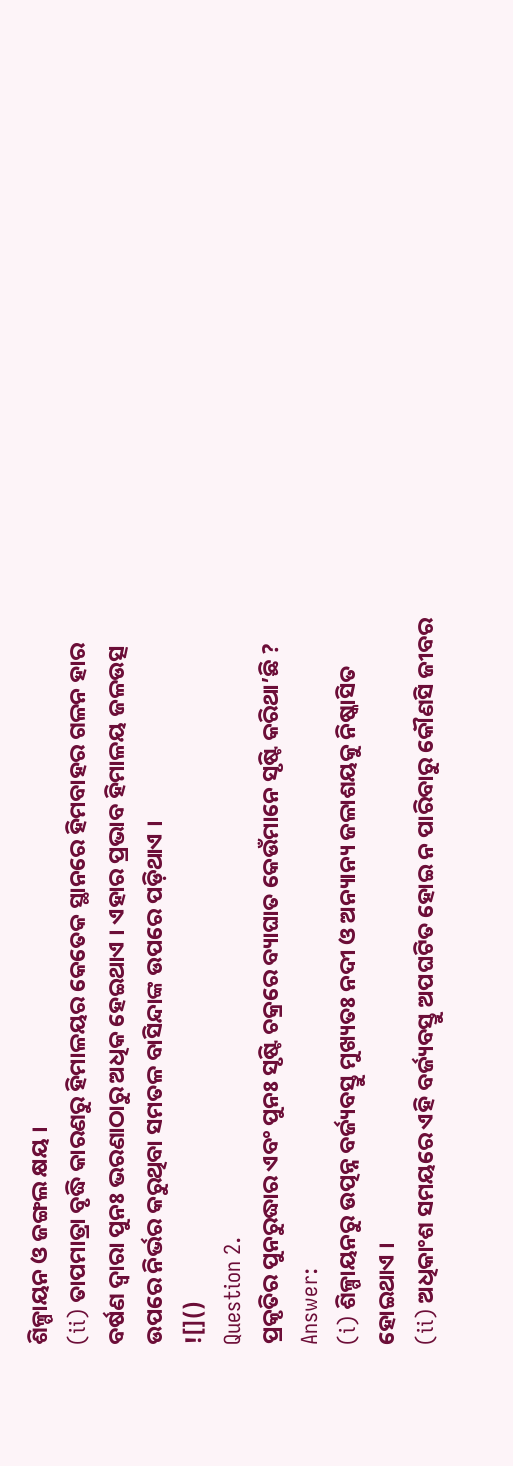ଶିଳ୍ପାୟନ ଓ ଜଙ୍ଗଲ କ୍ଷୟ ।
(ii) ତାପମାତ୍ରା ବୃଦ୍ଧି କାରଣରୁ ହିମାଳୟର କେତେକ ସ୍ଥାନରେ ହିମବାହର ଗଳନ ହାର ବର୍ଷଣ ଦ୍ଵାରା ପୁନଃ ଭରଣାଠାରୁ ଅଧିକ ହେଇଥାଏ । ଏହାର ପ୍ରଭାବ ହିମାଳୟ ଜଳଉତ୍ସ ଉପରେ ନିର୍ଭର କରୁଥିବା ସମତଳ ବାସିନ୍ଦାଙ୍କ ଉପରେ ପଡ଼ିଥାଏ ।
![]()
Question 2.
ପ୍ରକୃତିର ପୁନରୁଦ୍ଧାର ଏବଂ ପୁନଃ ସୃଷ୍ଟି ଚକ୍ରରେ ବ୍ୟାଘାତ କେଉଁମାନେ ସୃଷ୍ଟି କରିଥା’ଛି ?
Answer:
(i) ଶିଳ୍ପାୟନରୁ ଉତ୍ପନ୍ନ ବର୍ଜ୍ୟବସ୍ତୁ ମୁଖ୍ୟତଃ ନଦୀ ଓ ଅନ୍ୟାନ୍ୟ ଜଳାଶୟକୁ ନିଷ୍କାସିତ ହୋଇଥାଏ ।
(ii) ଅଧିକାଂଶ ସମୟରେ ଏହି ବର୍ଜ୍ୟବସ୍ତୁ ଅପଘଟିତ ହୋଇ ନ ପାରିବାରୁ କୌଣସି ଜୀବର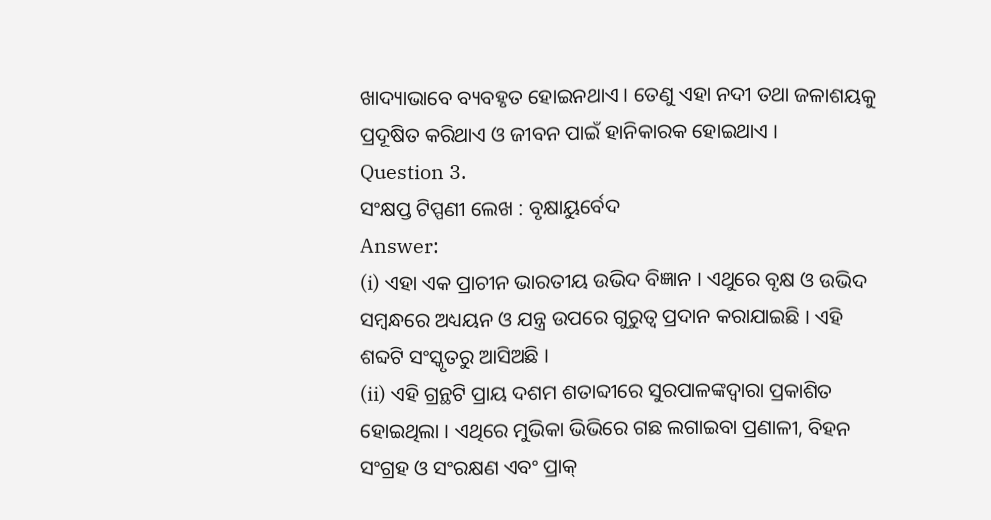ଖାଦ୍ୟାଭାବେ ବ୍ୟବହୃତ ହୋଇନଥାଏ । ତେଣୁ ଏହା ନଦୀ ତଥା ଜଳାଶୟକୁ ପ୍ରଦୂଷିତ କରିଥାଏ ଓ ଜୀବନ ପାଇଁ ହାନିକାରକ ହୋଇଥାଏ ।
Question 3.
ସଂକ୍ଷପ୍ତ ଟିପ୍ପଣୀ ଲେଖ : ବୃକ୍ଷାୟୁର୍ବେଦ
Answer:
(i) ଏହା ଏକ ପ୍ରାଚୀନ ଭାରତୀୟ ଉଭିଦ ବିଜ୍ଞାନ । ଏଥୁରେ ବୃକ୍ଷ ଓ ଉଭିଦ ସମ୍ବନ୍ଧରେ ଅଧ୍ୟୟନ ଓ ଯନ୍ତ୍ର ଉପରେ ଗୁରୁତ୍ୱ ପ୍ରଦାନ କରାଯାଇଛି । ଏହି ଶବ୍ଦଟି ସଂସ୍କୃତରୁ ଆସିଅଛି ।
(ii) ଏହି ଗ୍ରନ୍ଥଟି ପ୍ରାୟ ଦଶମ ଶତାବ୍ଦୀରେ ସୁରପାଳଙ୍କଦ୍ଵାରା ପ୍ରକାଶିତ ହୋଇଥିଲା । ଏଥିରେ ମୁଭିକା ଭିଭିରେ ଗଛ ଲଗାଇବା ପ୍ରଣାଳୀ, ବିହନ ସଂଗ୍ରହ ଓ ସଂରକ୍ଷଣ ଏବଂ ପ୍ରାକ୍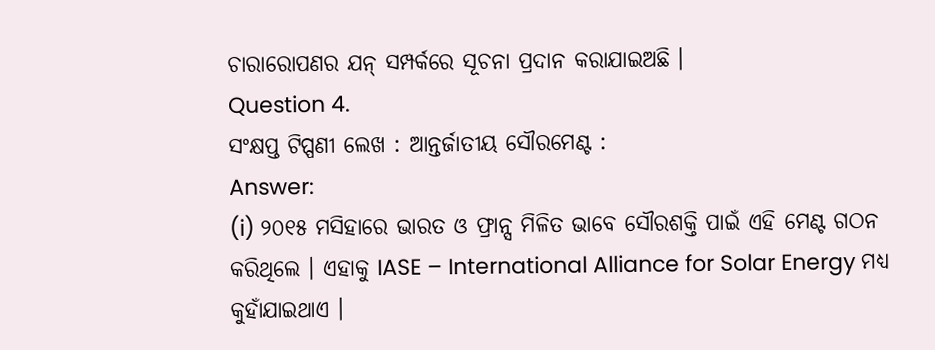ଚାରାରୋପଣର ଯନ୍ ସମ୍ପର୍କରେ ସୂଚନା ପ୍ରଦାନ କରାଯାଇଅଛି ।
Question 4.
ସଂକ୍ଷପ୍ତ ଟିପ୍ପଣୀ ଲେଖ : ଆନ୍ତର୍ଜାତୀୟ ସୌରମେଣ୍ଟ :
Answer:
(i) ୨୦୧୫ ମସିହାରେ ଭାରତ ଓ ଫ୍ରାନ୍ସ ମିଳିତ ଭାବେ ସୌରଶକ୍ତି ପାଇଁ ଏହି ମେଣ୍ଟ ଗଠନ କରିଥିଲେ । ଏହାକୁ IASE – International Alliance for Solar Energy ମଧ୍ଯ କୁହାଁଯାଇଥାଏ ।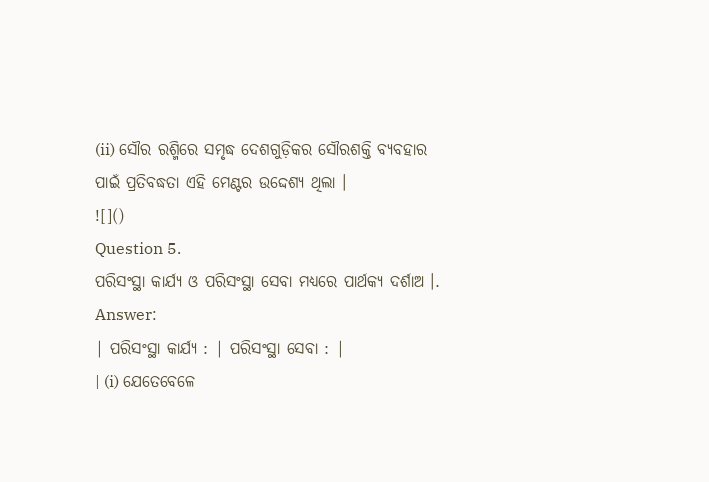(ii) ସୌର ରଶ୍ମିରେ ସମୃଦ୍ଧ ଦେଶଗୁଡ଼ିକର ସୌରଶକ୍ତି ବ୍ୟବହାର ପାଇଁ ପ୍ରତିବଦ୍ଧତା ଏହି ମେଣ୍ଟର ଉଦ୍ଦେଶ୍ୟ ଥିଲା ।
![]()
Question 5.
ପରିସଂସ୍ଥା କାର୍ଯ୍ୟ ଓ ପରିସଂସ୍ଥା ସେବା ମଧ୍ଯରେ ପାର୍ଥକ୍ୟ ଦର୍ଶାଅ ।.
Answer:
| ପରିସଂସ୍ଥା କାର୍ଯ୍ୟ : | ପରିସଂସ୍ଥା ସେବା : |
| (i) ଯେତେବେଳେ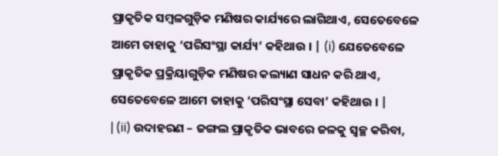ପ୍ରାକୃତିକ ସମ୍ବଳଗୁଡ଼ିକ ମଣିଷର କାର୍ଯ୍ୟରେ ଲାଗିଥାଏ, ସେତେବେଳେ ଆମେ ତାହାକୁ ‘ପରିସଂସ୍ଥା କାର୍ଯ୍ୟ’ କହିଥାଉ । | (i) ଯେତେବେଳେ ପ୍ରାକୃତିକ ପ୍ରକ୍ରିୟାଗୁଡ଼ିକ ମଣିଷର କଲ୍ୟାଣ ସାଧନ କରି ଥାଏ, ସେତେବେଳେ ଆମେ ତାହାକୁ ‘ପରିସଂସ୍ଥା ସେବା’ କହିଥାଉ । |
| (ii) ଉଦାହରଣ – ଜଙ୍ଗଲ ପ୍ରାକୃତିକ ଭାବରେ ଜଳକୁ ସ୍ୱଚ୍ଛ କରିବା,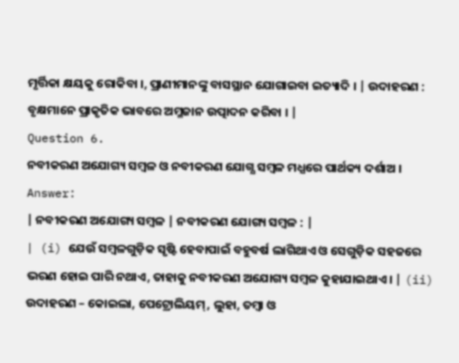ମୃର୍ତ୍ତିକା କ୍ଷୟକୁ ରୋକିବା ।, ପ୍ରାଣୀମାନଙ୍କୁ ବାସସ୍ଥାନ ଯୋଗାଇବା ଇତ୍ୟାଦି । | ଉଦାହରଣ : ବୃକ୍ଷମାନେ ପ୍ରାକୃତିକ ଭାବରେ ଅମ୍ଳଜାନ ଉତ୍ପାଦନ କରିବା । |
Question 6.
ନବୀକରଣ ଅଯୋଗ୍ୟ ସମ୍ବଳ ଓ ନବୀକରଣ ଯୋଗ୍ଯ ସମ୍ବଳ ମଧ୍ଯରେ ପାର୍ଥକ୍ୟ ଦର୍ଶାଅ ।
Answer:
| ନବୀକରଣ ଅଯୋଗ୍ୟ ସମ୍ବଳ | ନବୀକରଣ ଯୋଗ୍ୟ ସମ୍ବଳ : |
| (i) ଯେଉଁ ସମ୍ବଳଗୁଡ଼ିକ ସୃଷ୍ଟି ହେବାପାଇଁ ବହୁବର୍ଷ ଲାଗିଥାଏ ଓ ସେଗୁଡ଼ିକ ସହଜରେ ଭରଣ ହୋଇ ପାରି ନଥାଏ, ତାହାକୁ ନବୀକରଣ ଅଯୋଗ୍ୟ ସମ୍ବଳ କୁହାଯାଇଥାଏ । | (ii) ଉଦାହରଣ – କୋଇଲା, ପେଟ୍ରୋଲିୟମ୍, ଲୁହା, ତମ୍ବା ଓ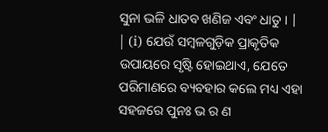ସୁନା ଭଳି ଧାତବ ଖଣିଜ ଏବଂ ଧାତୁ । |
| (i) ଯେଉଁ ସମ୍ବଳଗୁଡ଼ିକ ପ୍ରାକୃତିକ ଉପାୟରେ ସୃଷ୍ଟି ହୋଇଥାଏ, ଯେତେ ପରିମାଣରେ ବ୍ୟବହାର କଲେ ମଧ୍ୟ ଏହା ସହଜରେ ପୁନଃ ଭ ର ଣ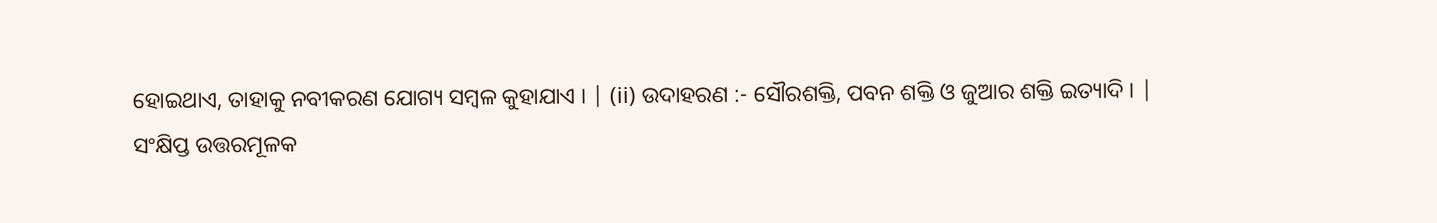ହୋଇଥାଏ, ତାହାକୁ ନବୀକରଣ ଯୋଗ୍ୟ ସମ୍ବଳ କୁହାଯାଏ । | (ii) ଉଦାହରଣ :- ସୌରଶକ୍ତି, ପବନ ଶକ୍ତି ଓ ଜୁଆର ଶକ୍ତି ଇତ୍ୟାଦି । |
ସଂକ୍ଷିପ୍ତ ଉତ୍ତରମୂଳକ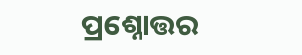ପ୍ରଶ୍ନୋତ୍ତର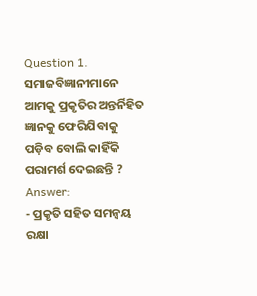Question 1.
ସମାଜବିଜ୍ଞାନୀମାନେ ଆମକୁ ପ୍ରକୃତିର ଅନ୍ତର୍ନିହିତ ଜ୍ଞାନକୁ ଫେରିଯିବାକୁ ପଡ଼ିବ ବୋଲି କାହିଁକି ପରାମର୍ଶ ଦେଇଛନ୍ତି ?
Answer:
- ପ୍ରକୃତି ସହିତ ସମନ୍ଵୟ ରକ୍ଷା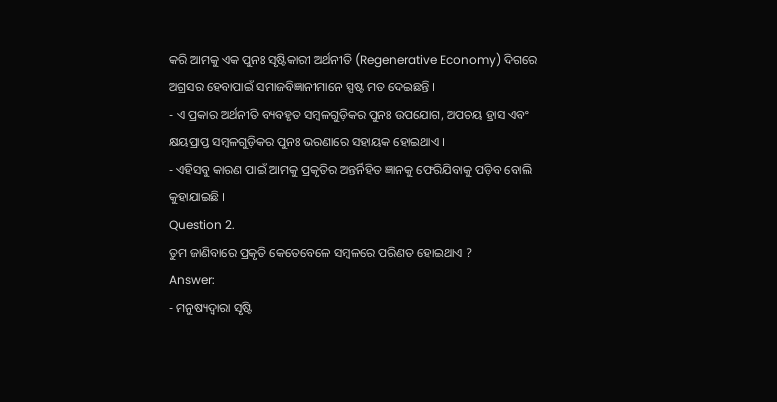କରି ଆମକୁ ଏକ ପୁନଃ ସୃଷ୍ଟିକାରୀ ଅର୍ଥନୀତି (Regenerative Economy) ଦିଗରେ ଅଗ୍ରସର ହେବାପାଇଁ ସମାଜବିଜ୍ଞାନୀମାନେ ସ୍ପଷ୍ଟ ମତ ଦେଇଛନ୍ତି ।
- ଏ ପ୍ରକାର ଅର୍ଥନୀତି ବ୍ୟବହୃତ ସମ୍ବଳଗୁଡ଼ିକର ପୁନଃ ଉପଯୋଗ, ଅପଚୟ ହ୍ରାସ ଏବଂ କ୍ଷୟପ୍ରାପ୍ତ ସମ୍ବଳଗୁଡ଼ିକର ପୁନଃ ଭରଣାରେ ସହାୟକ ହୋଇଥାଏ ।
- ଏହିସବୁ କାରଣ ପାଇଁ ଆମକୁ ପ୍ରକୃତିର ଅନ୍ତର୍ନିହିତ ଜ୍ଞାନକୁ ଫେରିଯିବାକୁ ପଡ଼ିବ ବୋଲି କୁହାଯାଇଛି ।
Question 2.
ତୁମ ଜାଣିବାରେ ପ୍ରକୃତି କେତେବେଳେ ସମ୍ବଳରେ ପରିଣତ ହୋଇଥାଏ ?
Answer:
- ମନୁଷ୍ୟଦ୍ଵାରା ସୃଷ୍ଟି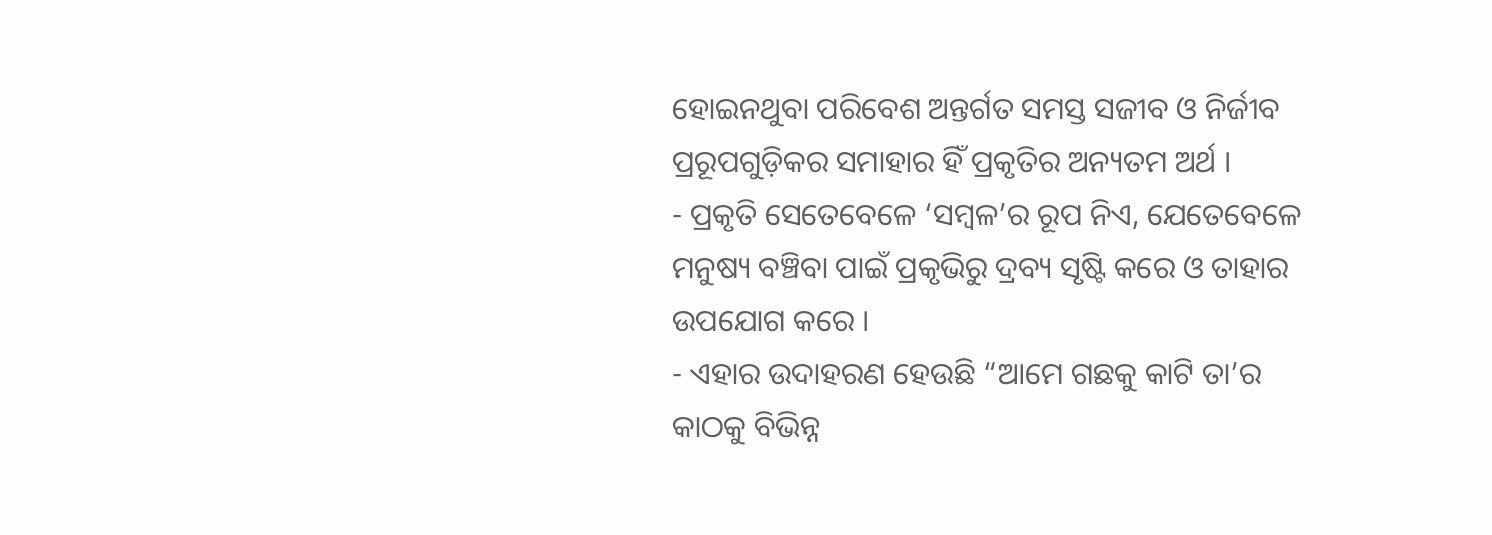ହୋଇନଥୁବା ପରିବେଶ ଅନ୍ତର୍ଗତ ସମସ୍ତ ସଜୀବ ଓ ନିର୍ଜୀବ ପ୍ରରୂପଗୁଡ଼ିକର ସମାହାର ହିଁ ପ୍ରକୃତିର ଅନ୍ୟତମ ଅର୍ଥ ।
- ପ୍ରକୃତି ସେତେବେଳେ ‘ସମ୍ବଳ’ର ରୂପ ନିଏ, ଯେତେବେଳେ ମନୁଷ୍ୟ ବଞ୍ଚିବା ପାଇଁ ପ୍ରକୃଭିରୁ ଦ୍ରବ୍ୟ ସୃଷ୍ଟି କରେ ଓ ତାହାର ଉପଯୋଗ କରେ ।
- ଏହାର ଉଦାହରଣ ହେଉଛି “ଆମେ ଗଛକୁ କାଟି ତା’ର କାଠକୁ ବିଭିନ୍ନ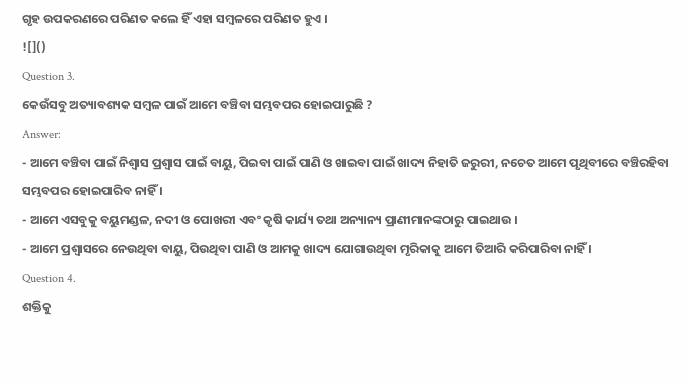ଗୃହ ଉପକରଣରେ ପରିଣତ କଲେ ହିଁ ଏହା ସମ୍ବଳରେ ପରିଣତ ହୁଏ ।
![]()
Question 3.
କେଉଁସବୁ ଅତ୍ୟାବଶ୍ୟକ ସମ୍ବଳ ପାଇଁ ଆମେ ବଞ୍ଚିବା ସମ୍ଭବପର ହୋଇପାରୁଛି ?
Answer:
- ଆମେ ବଞ୍ଚିବା ପାଇଁ ନିଶ୍ଵାସ ପ୍ରଶ୍ଵାସ ପାଇଁ ବାୟୁ, ପିଇବା ପାଇଁ ପାଣି ଓ ଖାଇବା ପାଇଁ ଖାଦ୍ୟ ନିହାତି ଜରୁରୀ, ନଚେତ ଆମେ ପୃଥିବୀରେ ବଞ୍ଚିରହିବା ସମ୍ଭବପର ହୋଇପାରିବ ନାହିଁ ।
- ଆମେ ଏସବୁକୁ ବୟୁମଣ୍ଡଳ, ନଦୀ ଓ ପୋଖରୀ ଏବଂ କୃଷି କାର୍ଯ୍ୟ ତଥା ଅନ୍ୟାନ୍ୟ ପ୍ରାଣୀମାନଙ୍କଠାରୁ ପାଇଥାଉ ।
- ଆମେ ପ୍ରଶ୍ଵାସରେ ନେଉଥିବା ବାୟୁ, ପିଉଥିବା ପାଣି ଓ ଆମକୁ ଖାଦ୍ୟ ଯୋଗାଉଥିବା ମୃରିକାକୁ ଆମେ ତିଆରି କରିପାରିବା ନାହିଁ ।
Question 4.
ଶକ୍ତିକୁ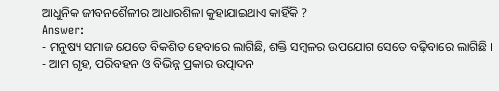ଆଧୁନିକ ଜୀବନଶୈଳୀର ଆଧାରଶିଳା କୁହାଯାଇଥାଏ କାହିଁକି ?
Answer:
- ମନୁଷ୍ୟ ସମାଜ ଯେତେ ବିକଶିତ ହେବାରେ ଲାଗିଛି, ଶକ୍ତି ସମ୍ବଳର ଉପଯୋଗ ସେତେ ବଢ଼ିବାରେ ଲାଗିଛି ।
- ଆମ ଗୃହ, ପରିବହନ ଓ ବିଭିନ୍ନ ପ୍ରକାର ଉତ୍ପାଦନ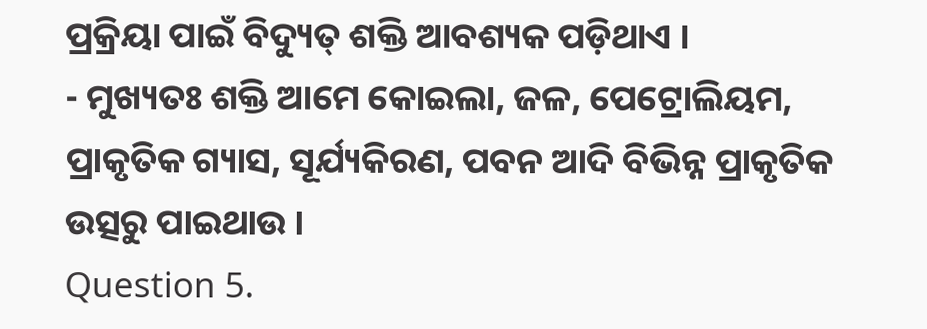ପ୍ରକ୍ରିୟା ପାଇଁ ବିଦ୍ୟୁତ୍ ଶକ୍ତି ଆବଶ୍ୟକ ପଡ଼ିଥାଏ ।
- ମୁଖ୍ୟତଃ ଶକ୍ତି ଆମେ କୋଇଲା, ଜଳ, ପେଟ୍ରୋଲିୟମ, ପ୍ରାକୃତିକ ଗ୍ୟାସ, ସୂର୍ଯ୍ୟକିରଣ, ପବନ ଆଦି ବିଭିନ୍ନ ପ୍ରାକୃତିକ ଉତ୍ସରୁ ପାଇଥାଉ ।
Question 5.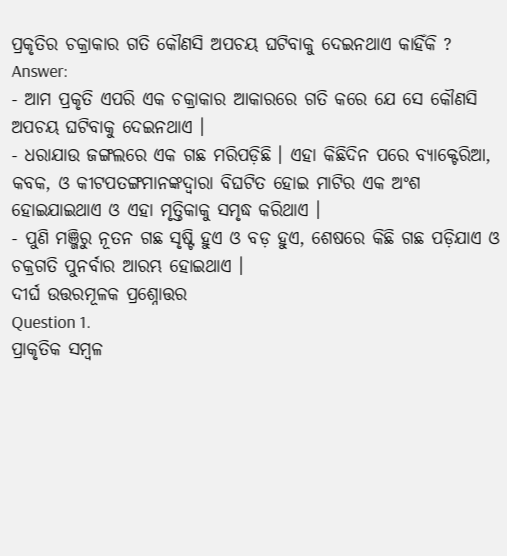ପ୍ରକୃତିର ଚକ୍ରାକାର ଗତି କୌଣସି ଅପଚୟ ଘଟିବାକୁ ଦେଇନଥାଏ କାହିଁକି ?
Answer:
- ଆମ ପ୍ରକୃତି ଏପରି ଏକ ଚକ୍ରାକାର ଆକାରରେ ଗତି କରେ ଯେ ସେ କୌଣସି ଅପଚୟ ଘଟିବାକୁ ଦେଇନଥାଏ ।
- ଧରାଯାଉ ଜଙ୍ଗଲରେ ଏକ ଗଛ ମରିପଡ଼ିଛି । ଏହା କିଛିଦିନ ପରେ ବ୍ୟାକ୍ଟେରିଆ, କବକ, ଓ କୀଟପତଙ୍ଗମାନଙ୍କଦ୍ଵାରା ବିଘଟିତ ହୋଇ ମାଟିର ଏକ ଅଂଶ ହୋଇଯାଇଥାଏ ଓ ଏହା ମୃତ୍ତିକାକୁ ସମୃଦ୍ଧ କରିଥାଏ ।
- ପୁଣି ମଞ୍ଜିରୁ ନୂତନ ଗଛ ସୃଷ୍ଟି ହୁଏ ଓ ବଡ଼ ହୁଏ, ଶେଷରେ କିଛି ଗଛ ପଡ଼ିଯାଏ ଓ ଚକ୍ରଗତି ପୁନର୍ବାର ଆରମ୍ଭ ହୋଇଥାଏ ।
ଦୀର୍ଘ ଉତ୍ତରମୂଳକ ପ୍ରଶ୍ନୋତ୍ତର
Question 1.
ପ୍ରାକୃତିକ ସମ୍ବଳ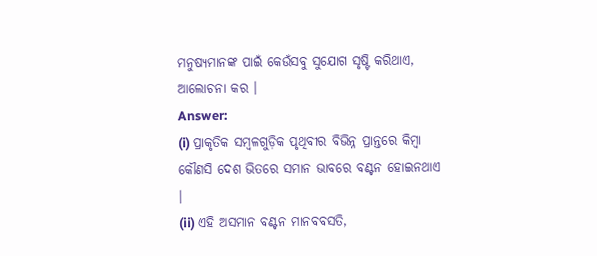ମନୁଷ୍ୟମାନଙ୍କ ପାଇଁ କେଉଁସବୁ ସୁଯୋଗ ସୃଷ୍ଟି କରିଥାଏ, ଆଲୋଚନା କର ।
Answer:
(i) ପ୍ରାକୃତିକ ସମ୍ବଳଗୁଡ଼ିକ ପୃଥିବୀର ବିଭିନ୍ନ ପ୍ରାନ୍ତରେ କିମ୍ବା କୌଣସି ଦେଶ ଭିତରେ ସମାନ ଭାବରେ ବଣ୍ଟନ ହୋଇନଥାଏ ।
(ii) ଏହି ଅସମାନ ବଣ୍ଟନ ମାନବବସତି,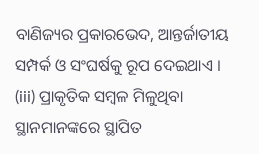ବାଣିଜ୍ୟର ପ୍ରକାରଭେଦ, ଆନ୍ତର୍ଜାତୀୟ ସମ୍ପର୍କ ଓ ସଂଘର୍ଷକୁ ରୂପ ଦେଇଥାଏ ।
(iii) ପ୍ରାକୃତିକ ସମ୍ବଳ ମିଳୁଥିବା ସ୍ଥାନମାନଙ୍କରେ ସ୍ଥାପିତ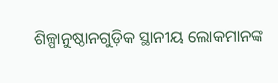ଶିଳ୍ପାନୁଷ୍ଠାନଗୁଡ଼ିକ ସ୍ଥାନୀୟ ଲୋକମାନଙ୍କ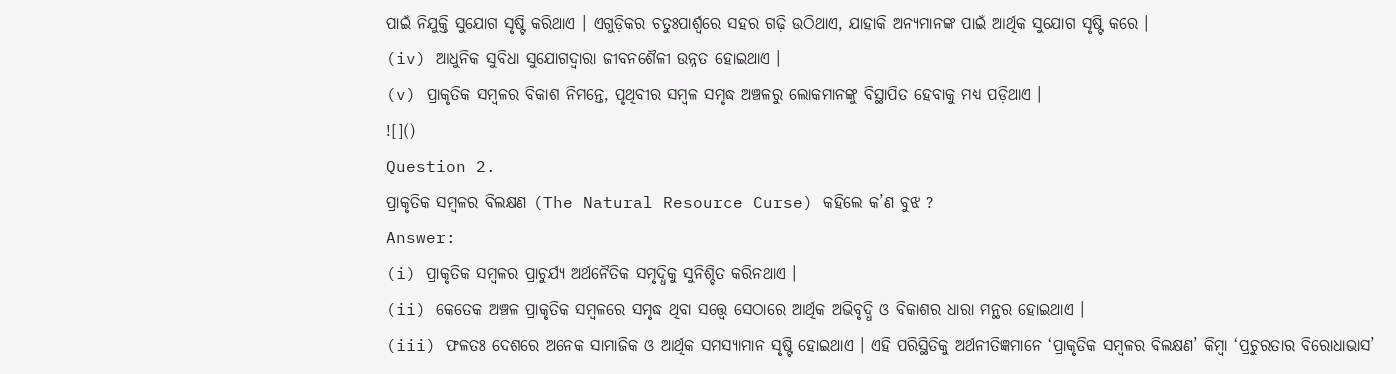ପାଇଁ ନିଯୁକ୍ତି ସୁଯୋଗ ସୃଷ୍ଟି କରିଥାଏ । ଏଗୁଡ଼ିକର ଚତୁଃପାର୍ଶ୍ଵରେ ସହର ଗଢ଼ି ଉଠିଥାଏ, ଯାହାକି ଅନ୍ୟମାନଙ୍କ ପାଇଁ ଆର୍ଥିକ ସୁଯୋଗ ସୃଷ୍ଟି କରେ ।
(iv) ଆଧୁନିକ ସୁବିଧା ସୁଯୋଗଦ୍ଵାରା ଜୀବନଶୈଳୀ ଉନ୍ନତ ହୋଇଥାଏ ।
(v) ପ୍ରାକୃତିକ ସମ୍ବଳର ବିକାଶ ନିମନ୍ତେ, ପୃଥିବୀର ସମ୍ବଳ ସମୃଦ୍ଧ ଅଞ୍ଚଳରୁ ଲୋକମାନଙ୍କୁ ବିସ୍ଥାପିତ ହେବାକୁ ମଧ୍ୟ ପଡ଼ିଥାଏ ।
![]()
Question 2.
ପ୍ରାକୃତିକ ସମ୍ବଳର ବିଲକ୍ଷଣ (The Natural Resource Curse) କହିଲେ କ’ଣ ବୁଝ ?
Answer:
(i) ପ୍ରାକୃତିକ ସମ୍ବଳର ପ୍ରାଚୁର୍ଯ୍ୟ ଅର୍ଥନୈତିକ ସମୃଦ୍ଧିକୁ ସୁନିଶ୍ଚିତ କରିନଥାଏ ।
(ii) କେତେକ ଅଞ୍ଚଳ ପ୍ରାକୃତିକ ସମ୍ବଳରେ ସମୃଦ୍ଧ ଥିବା ସତ୍ତ୍ବେ ସେଠାରେ ଆର୍ଥିକ ଅଭିବୃଦ୍ଧି ଓ ବିକାଶର ଧାରା ମନ୍ଥର ହୋଇଥାଏ ।
(iii) ଫଳତଃ ଦେଶରେ ଅନେକ ସାମାଜିକ ଓ ଆର୍ଥିକ ସମସ୍ୟାମାନ ସୃଷ୍ଟି ହୋଇଥାଏ । ଏହି ପରିସ୍ଥିତିକୁ ଅର୍ଥନୀତିଜ୍ଞମାନେ ‘ପ୍ରାକୃତିକ ସମ୍ବଳର ବିଲକ୍ଷଣ’ କିମ୍ବା ‘ପ୍ରଚୁରତାର ବିରୋଧାଭାସ’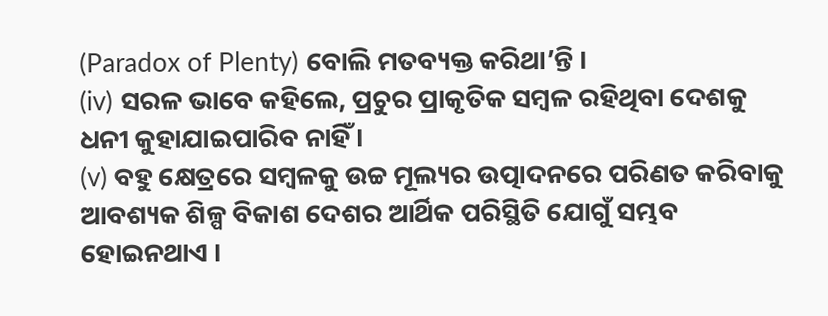(Paradox of Plenty) ବୋଲି ମତବ୍ୟକ୍ତ କରିଥା’ନ୍ତି ।
(iv) ସରଳ ଭାବେ କହିଲେ, ପ୍ରଚୁର ପ୍ରାକୃତିକ ସମ୍ବଳ ରହିଥିବା ଦେଶକୁ ଧନୀ କୁହାଯାଇପାରିବ ନାହିଁ ।
(v) ବହୁ କ୍ଷେତ୍ରରେ ସମ୍ବଳକୁ ଉଚ୍ଚ ମୂଲ୍ୟର ଉତ୍ପାଦନରେ ପରିଣତ କରିବାକୁ ଆବଶ୍ୟକ ଶିଳ୍ପ ବିକାଶ ଦେଶର ଆର୍ଥିକ ପରିସ୍ଥିତି ଯୋଗୁଁ ସମ୍ଭବ ହୋଇନଥାଏ ।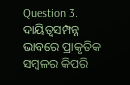Question 3.
ଦାୟିତ୍ଵସମ୍ପନ୍ନ ଭାବରେ ପ୍ରାକୃତିକ ସମ୍ବଳର କିପରି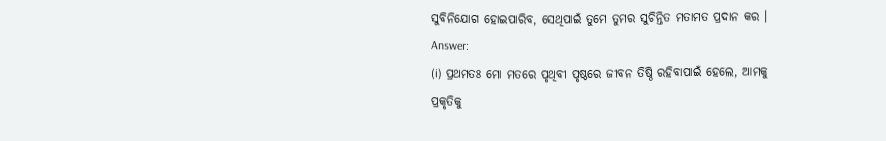ସୁବିନିଯୋଗ ହୋଇପାରିବ, ସେଥିପାଇଁ ତୁମେ ତୁମର ସୁଚିନ୍ତିତ ମତାମତ ପ୍ରଦାନ କର ।
Answer:
(i) ପ୍ରଥମତଃ ମୋ ମତରେ ପୃଥିବୀ ପୃଷ୍ଠରେ ଜୀବନ ତିଷ୍ଠି ରହିବାପାଇଁ ହେଲେ, ଆମକୁ ପ୍ରକୃତିକୁ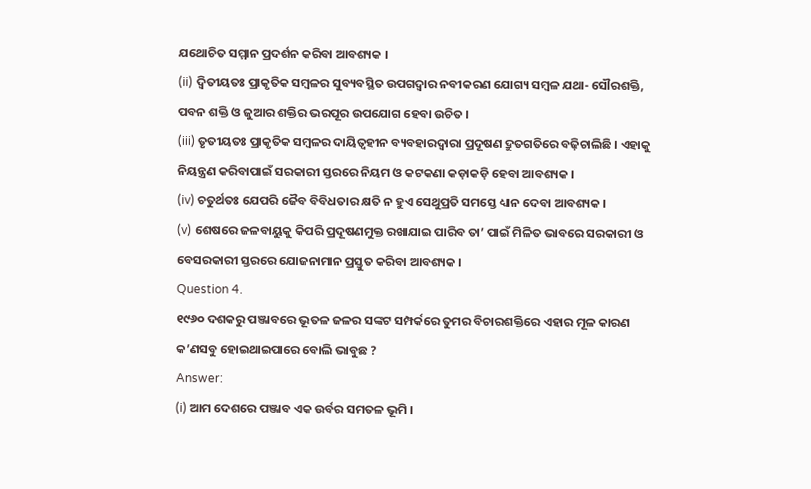ଯଥୋଚିତ ସମ୍ମାନ ପ୍ରଦର୍ଶନ କରିବା ଆବଶ୍ୟକ ।
(ii) ଦ୍ଵିତୀୟତଃ ପ୍ରାକୃତିକ ସମ୍ବଳର ସୁବ୍ୟବସ୍ଥିତ ଉପଗଦ୍ଵାର ନବୀକରଣ ଯୋଗ୍ୟ ସମ୍ବଳ ଯଥା- ସୌରଶକ୍ତି, ପବନ ଶକ୍ତି ଓ ଜୁଆର ଶକ୍ତିର ଭରପୂର ଉପଯୋଗ ହେବା ଉଚିତ ।
(iii) ତୃତୀୟତଃ ପ୍ରାକୃତିକ ସମ୍ବଳର ଦାୟିତ୍ୱହୀନ ବ୍ୟବହାରଦ୍ଵାରା ପ୍ରଦୂଷଣ ଦ୍ରୁତଗତିରେ ବଢ଼ିଚାଲିଛି । ଏହାକୁ ନିୟନ୍ତ୍ରଣ କରିବାପାଇଁ ସରକାରୀ ସ୍ତରରେ ନିୟମ ଓ କଟକଣା କଡ଼ାକଡ଼ି ହେବା ଆବଶ୍ୟକ ।
(iv) ଚତୁର୍ଥତଃ ଯେପରି ଜୈବ ବିବିଧତାର କ୍ଷତି ନ ହୁଏ ସେଥୁପ୍ରତି ସମସ୍ତେ ଧ୍ୟାନ ଦେବା ଆବଶ୍ୟକ ।
(v) ଶେଷରେ ଜଳବାୟୁକୁ କିପରି ପ୍ରଦୂଷଣମୁକ୍ତ ରଖାଯାଇ ପାରିବ ତା’ ପାଇଁ ମିଳିତ ଭାବରେ ସରକାରୀ ଓ ବେସରକାରୀ ସ୍ତରରେ ଯୋଜନାମାନ ପ୍ରସ୍ତୁତ କରିବା ଆବଶ୍ୟକ ।
Question 4.
୧୯୬୦ ଦଶକରୁ ପଞ୍ଜାବରେ ଭୂତଳ ଜଳର ସଙ୍କଟ ସମ୍ପର୍କରେ ତୁମର ବିଚାରଶକ୍ତିରେ ଏହାର ମୂଳ କାରଣ କ’ଣସବୁ ହୋଇଥାଇପାରେ ବୋଲି ଭାବୁଛ ?
Answer:
(i) ଆମ ଦେଶରେ ପଞ୍ଜାବ ଏକ ଉର୍ବର ସମତଳ ଭୂମି ।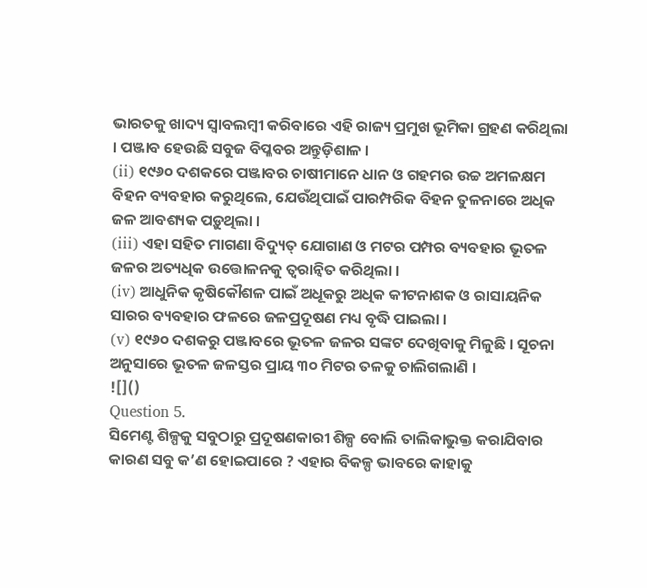ଭାରତକୁ ଖାଦ୍ୟ ସ୍ଵାବଲମ୍ବୀ କରିବାରେ ଏହି ରାଜ୍ୟ ପ୍ରମୁଖ ଭୂମିକା ଗ୍ରହଣ କରିଥିଲା । ପଞ୍ଜାବ ହେଉଛି ସବୁଜ ବିପ୍ଳବର ଅନ୍ତୁଡ଼ିଶାଳ ।
(ii) ୧୯୬୦ ଦଶକରେ ପଞ୍ଜାବର ଚାଷୀମାନେ ଧାନ ଓ ଗହମର ଉଚ୍ଚ ଅମଳକ୍ଷମ ବିହନ ବ୍ୟବହାର କରୁଥିଲେ, ଯେଉଁଥିପାଇଁ ପାରମ୍ପରିକ ବିହନ ତୁଳନାରେ ଅଧିକ ଜଳ ଆବଶ୍ୟକ ପଡ଼ୁଥିଲା ।
(iii) ଏହା ସହିତ ମାଗଣା ବିଦ୍ୟୁତ୍ ଯୋଗାଣ ଓ ମଟର ପମ୍ପର ବ୍ୟବହାର ଭୂତଳ ଜଳର ଅତ୍ୟଧିକ ଉତ୍ତୋଳନକୁ ତ୍ଵରାନ୍ଵିତ କରିଥିଲା ।
(iv) ଆଧୁନିକ କୃଷିକୌଶଳ ପାଇଁ ଅଧୂକରୁ ଅଧିକ କୀଟନାଶକ ଓ ରାସାୟନିକ ସାରର ବ୍ୟବହାର ଫଳରେ ଜଳପ୍ରଦୂଷଣ ମଧ୍ୟ ବୃଦ୍ଧି ପାଇଲା ।
(v) ୧୯୬୦ ଦଶକରୁ ପଞ୍ଜାବରେ ଭୂତଳ ଜଳର ସଙ୍କଟ ଦେଖିବାକୁ ମିଳୁଛି । ସୂଚନା ଅନୁସାରେ ଭୂତଳ ଜଳସ୍ତର ପ୍ରାୟ ୩୦ ମିଟର ତଳକୁ ଚାଲିଗଲାଣି ।
![]()
Question 5.
ସିମେଣ୍ଟ ଶିଳ୍ପକୁ ସବୁଠାରୁ ପ୍ରଦୂଷଣକାରୀ ଶିଳ୍ପ ବୋଲି ତାଲିକାଭୁକ୍ତ କରାଯିବାର କାରଣ ସବୁ କ’ଣ ହୋଇପାରେ ? ଏହାର ବିକଳ୍ପ ଭାବରେ କାହାକୁ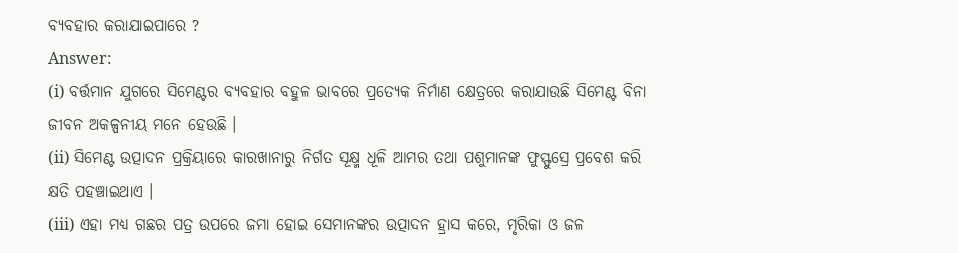ବ୍ୟବହାର କରାଯାଇପାରେ ?
Answer:
(i) ବର୍ତ୍ତମାନ ଯୁଗରେ ସିମେଣ୍ଟର ବ୍ୟବହାର ବହୁଳ ଭାବରେ ପ୍ରତ୍ୟେକ ନିର୍ମାଣ କ୍ଷେତ୍ରରେ କରାଯାଉଛି ସିମେଣ୍ଟ ବିନା ଜୀବନ ଅକଳ୍ପନୀୟ ମନେ ହେଉଛି ।
(ii) ସିମେଣ୍ଟ ଉତ୍ପାଦନ ପ୍ରକ୍ରିୟାରେ କାରଖାନାରୁ ନିର୍ଗତ ସୂକ୍ଷ୍ମ ଧୂଳି ଆମର ତଥା ପଶୁମାନଙ୍କ ଫୁସ୍ଫୁସ୍ରେ ପ୍ରବେଶ କରି କ୍ଷତି ପହଞ୍ଚାଇଥାଏ ।
(iii) ଏହା ମଧ୍ୟ ଗଛର ପତ୍ର ଉପରେ ଜମା ହୋଇ ସେମାନଙ୍କର ଉତ୍ପାଦନ ହ୍ରାସ କରେ, ମୃରିକା ଓ ଜଳ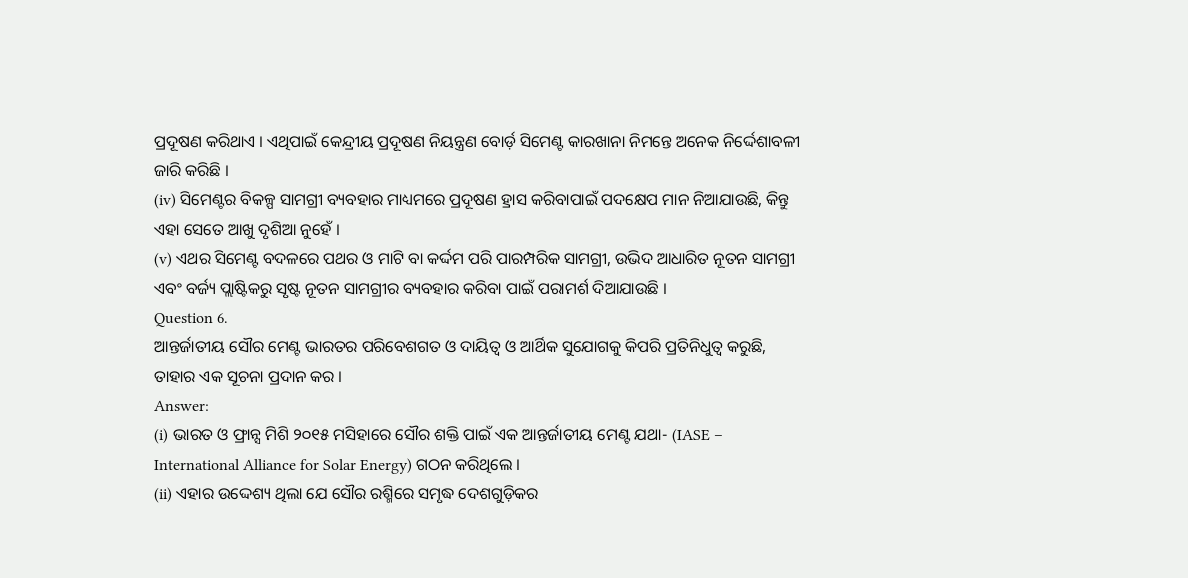ପ୍ରଦୂଷଣ କରିଥାଏ । ଏଥିପାଇଁ କେନ୍ଦ୍ରୀୟ ପ୍ରଦୂଷଣ ନିୟନ୍ତ୍ରଣ ବୋର୍ଡ଼ ସିମେଣ୍ଟ କାରଖାନା ନିମନ୍ତେ ଅନେକ ନିର୍ଦ୍ଦେଶାବଳୀ ଜାରି କରିଛି ।
(iv) ସିମେଣ୍ଟର ବିକଳ୍ପ ସାମଗ୍ରୀ ବ୍ୟବହାର ମାଧ୍ୟମରେ ପ୍ରଦୂଷଣ ହ୍ରାସ କରିବାପାଇଁ ପଦକ୍ଷେପ ମାନ ନିଆଯାଉଛି, କିନ୍ତୁ ଏହା ସେତେ ଆଖୁ ଦୃଶିଆ ନୁହେଁ ।
(v) ଏଥର ସିମେଣ୍ଟ ବଦଳରେ ପଥର ଓ ମାଟି ବା କର୍ଦ୍ଦମ ପରି ପାରମ୍ପରିକ ସାମଗ୍ରୀ, ଉଭିଦ ଆଧାରିତ ନୂତନ ସାମଗ୍ରୀ ଏବଂ ବର୍ଜ୍ୟ ପ୍ଲାଷ୍ଟିକରୁ ସୃଷ୍ଟ ନୂତନ ସାମଗ୍ରୀର ବ୍ୟବହାର କରିବା ପାଇଁ ପରାମର୍ଶ ଦିଆଯାଉଛି ।
Question 6.
ଆନ୍ତର୍ଜାତୀୟ ସୌର ମେଣ୍ଟ ଭାରତର ପରିବେଶଗତ ଓ ଦାୟିତ୍ଵ ଓ ଆର୍ଥିକ ସୁଯୋଗକୁ କିପରି ପ୍ରତିନିଧୁତ୍ଵ କରୁଛି, ତାହାର ଏକ ସୂଚନା ପ୍ରଦାନ କର ।
Answer:
(i) ଭାରତ ଓ ଫ୍ରାନ୍ସ ମିଶି ୨୦୧୫ ମସିହାରେ ସୌର ଶକ୍ତି ପାଇଁ ଏକ ଆନ୍ତର୍ଜାତୀୟ ମେଣ୍ଟ ଯଥା- (IASE – International Alliance for Solar Energy) ଗଠନ କରିଥିଲେ ।
(ii) ଏହାର ଉଦ୍ଦେଶ୍ୟ ଥିଲା ଯେ ସୌର ରଶ୍ମିରେ ସମୃଦ୍ଧ ଦେଶଗୁଡ଼ିକର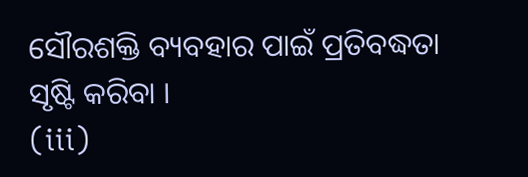ସୌରଶକ୍ତି ବ୍ୟବହାର ପାଇଁ ପ୍ରତିବଦ୍ଧତା ସୃଷ୍ଟି କରିବା ।
(iii)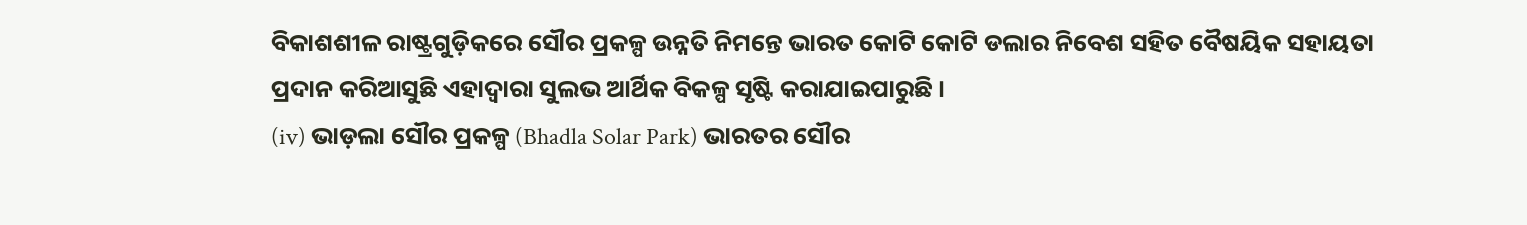ବିକାଶଶୀଳ ରାଷ୍ଟ୍ରଗୁଡ଼ିକରେ ସୌର ପ୍ରକଳ୍ପ ଉନ୍ନତି ନିମନ୍ତେ ଭାରତ କୋଟି କୋଟି ଡଲାର ନିବେଶ ସହିତ ବୈଷୟିକ ସହାୟତା ପ୍ରଦାନ କରିଆସୁଛି ଏହାଦ୍ଵାରା ସୁଲଭ ଆର୍ଥିକ ବିକଳ୍ପ ସୃଷ୍ଟି କରାଯାଇପାରୁଛି ।
(iv) ଭାଡ଼ଲା ସୌର ପ୍ରକଳ୍ପ (Bhadla Solar Park) ଭାରତର ସୌର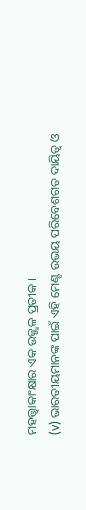ମହତ୍ତ୍ୱାକାଂକ୍ଷାର ଏକ ଉଜ୍ଜ୍ଵଳ ପ୍ରତୀକ ।
(v) ଭାରତୀୟମାନଙ୍କ ପାଇଁ ଏହି ମେଣ୍ଟ ଉଭୟ ପରିବେଶଗତ ଦାୟିତ୍ଵ ଓ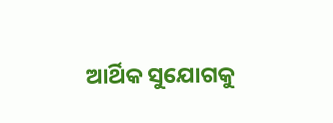ଆର୍ଥିକ ସୁଯୋଗକୁ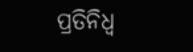ପ୍ରତିନିଧ୍ୱ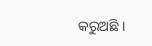କରୁଅଛି ।